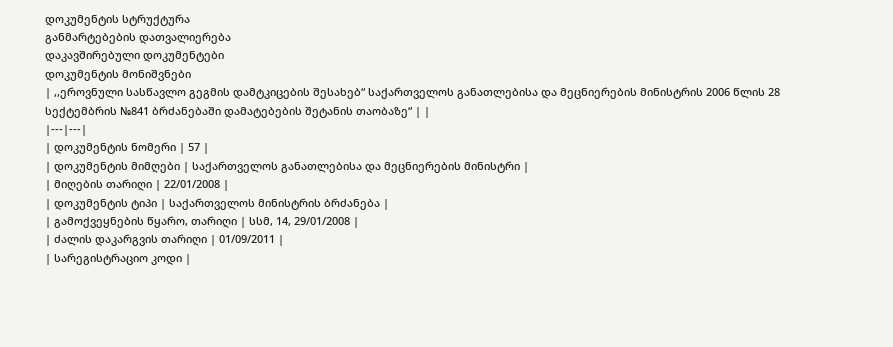დოკუმენტის სტრუქტურა
განმარტებების დათვალიერება
დაკავშირებული დოკუმენტები
დოკუმენტის მონიშვნები
| ,,ეროვნული სასწავლო გეგმის დამტკიცების შესახებ“ საქართველოს განათლებისა და მეცნიერების მინისტრის 2006 წლის 28 სექტემბრის №841 ბრძანებაში დამატებების შეტანის თაობაზე“ | |
|---|---|
| დოკუმენტის ნომერი | 57 |
| დოკუმენტის მიმღები | საქართველოს განათლებისა და მეცნიერების მინისტრი |
| მიღების თარიღი | 22/01/2008 |
| დოკუმენტის ტიპი | საქართველოს მინისტრის ბრძანება |
| გამოქვეყნების წყარო, თარიღი | სსმ, 14, 29/01/2008 |
| ძალის დაკარგვის თარიღი | 01/09/2011 |
| სარეგისტრაციო კოდი |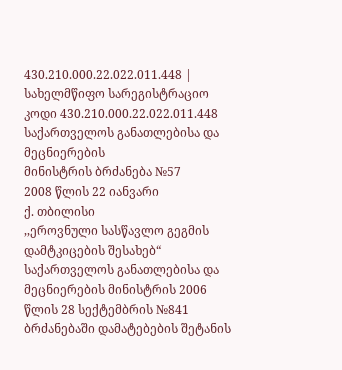430.210.000.22.022.011.448 |
სახელმწიფო სარეგისტრაციო კოდი 430.210.000.22.022.011.448
საქართველოს განათლებისა და მეცნიერების
მინისტრის ბრძანება №57
2008 წლის 22 იანვარი
ქ. თბილისი
,,ეროვნული სასწავლო გეგმის დამტკიცების შესახებ“ საქართველოს განათლებისა და მეცნიერების მინისტრის 2006 წლის 28 სექტემბრის №841 ბრძანებაში დამატებების შეტანის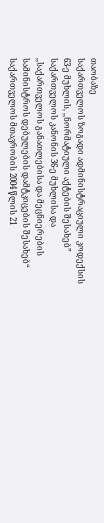თაობაზე
საქართველოს ზოგადი ადმინისტრაციული კოდექსის 63-ე მუხლის, ,,ნორმატიული აქტების შესახებ” საქართველოს კანონის 36-ე მუხლისა და ,,საქართველოს განათლებისა და მეცნიერების სამინისტროს დებულების დამტკიცების შესახებ“ საქართველოს მთავრობის 2004 წლის 21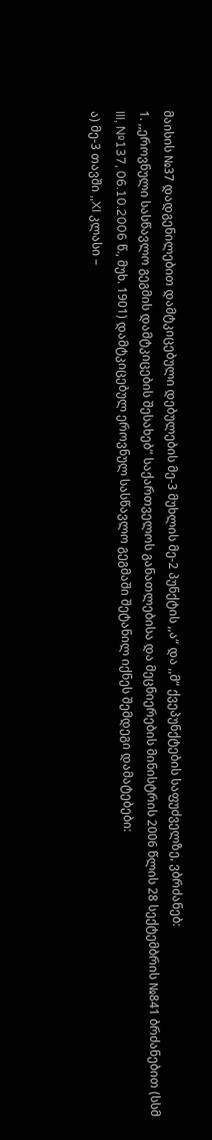მაისის №37 დადგენილებით დამტკიცებული დებულების მე-3 მუხლის მე-2 პუნქტის ,,ა“ და ,,მ“ ქვეპუნქტების საფუძველზე, ვბრძანებ:
1. ,,ეროვნული სასწავლო გეგმის დამტკიცების შესახებ” საქართველოს განათლებისა და მეცნიერების მინისტრის 2006 წლის 28 სექტემბრის №841 ბრძანებით (სსმ III, №137, 06.10.2006 წ., მუხ. 1901) დამტკიცებულ ეროვნულ სასწავლო გეგმაში შეტანილ იქნეს შემდეგი დამატებები:
ა) მე-3 თავში ,,XI კლასი –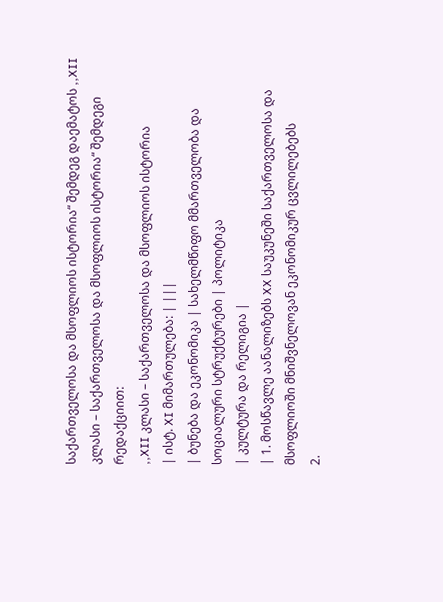საქართველოსა და მსოფლიოს ისტორია“ შემდეგ დაემატოს ,,XII კლასი – საქართველოსა და მსოფლიოს ისტორია“ შემდეგი რედაქციით:
,,XII კლასი – საქართველოსა და მსოფლიოს ისტორია
| ისტ. XI მიმართულება: | |||
| ბუნება და ეკონომიკა | სახელმწიფო მმართველობა და სოციალური სტრუქტურები | პოლიტიკა
| კულტურა და რელიგია |
| 1. მოსწავლე აანალიზებს XX საუკუნეში საქართველოსა და მსოფლიოში მნიშვნელოვან ეკონომიკურ ცვლილებებს
2.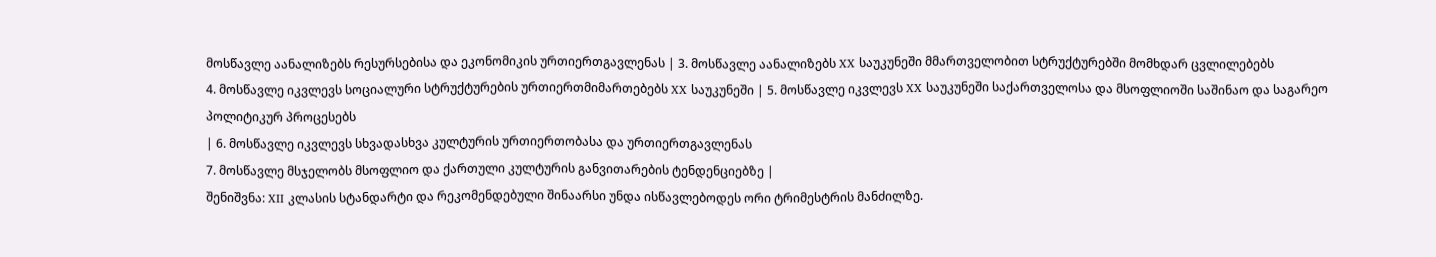მოსწავლე აანალიზებს რესურსებისა და ეკონომიკის ურთიერთგავლენას | 3. მოსწავლე აანალიზებს XX საუკუნეში მმართველობით სტრუქტურებში მომხდარ ცვლილებებს
4. მოსწავლე იკვლევს სოციალური სტრუქტურების ურთიერთმიმართებებს XX საუკუნეში | 5. მოსწავლე იკვლევს XX საუკუნეში საქართველოსა და მსოფლიოში საშინაო და საგარეო პოლიტიკურ პროცესებს
| 6. მოსწავლე იკვლევს სხვადასხვა კულტურის ურთიერთობასა და ურთიერთგავლენას
7. მოსწავლე მსჯელობს მსოფლიო და ქართული კულტურის განვითარების ტენდენციებზე |
შენიშვნა: XII კლასის სტანდარტი და რეკომენდებული შინაარსი უნდა ისწავლებოდეს ორი ტრიმესტრის მანძილზე.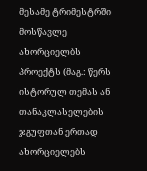მესამე ტრიმესტრში მოსწავლე ახორციელბს პროექტს (მაგ.: წერს ისტორულ თემას ან თანაკლასელების ჯგუფთან ერთად ახორციელებს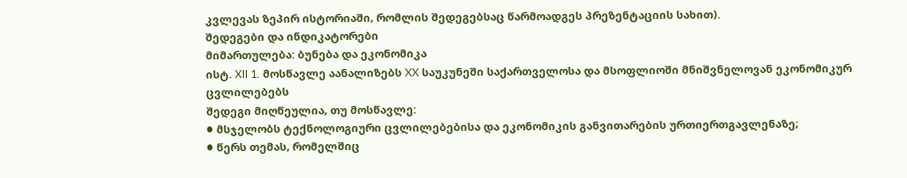კვლევას ზეპირ ისტორიაში, რომლის შედეგებსაც წარმოადგეს პრეზენტაციის სახით).
შედეგები და ინდიკატორები
მიმართულება: ბუნება და ეკონომიკა
ისტ. XII 1. მოსწავლე აანალიზებს XX საუკუნეში საქართველოსა და მსოფლიოში მნიშვნელოვან ეკონომიკურ ცვლილებებს
შედეგი მიღწეულია, თუ მოსწავლე:
● მსჯელობს ტექნოლოგიური ცვლილებებისა და ეკონომიკის განვითარების ურთიერთგავლენაზე;
● წერს თემას, რომელშიც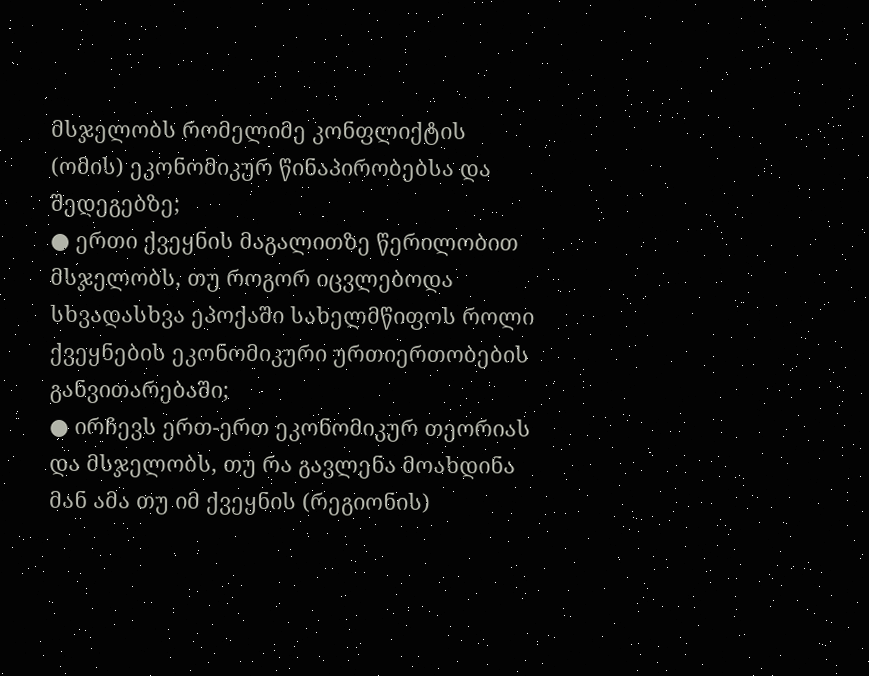მსჯელობს რომელიმე კონფლიქტის (ომის) ეკონომიკურ წინაპირობებსა და შედეგებზე;
● ერთი ქვეყნის მაგალითზე წერილობით მსჯელობს, თუ როგორ იცვლებოდა სხვადასხვა ეპოქაში სახელმწიფოს როლი ქვეყნების ეკონომიკური ურთიერთობების განვითარებაში;
● ირჩევს ერთ-ერთ ეკონომიკურ თეორიას და მსჯელობს, თუ რა გავლენა მოახდინა მან ამა თუ იმ ქვეყნის (რეგიონის)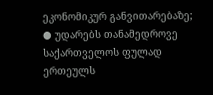ეკონომიკურ განვითარებაზე;
● უდარებს თანამედროვე საქართველოს ფულად ერთეულს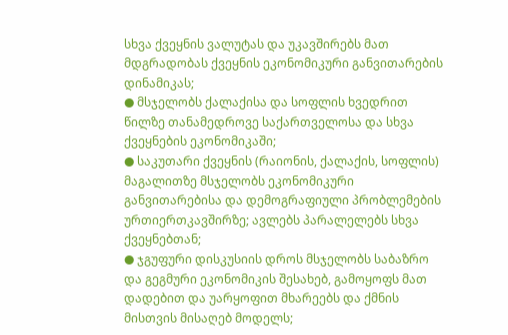სხვა ქვეყნის ვალუტას და უკავშირებს მათ მდგრადობას ქვეყნის ეკონომიკური განვითარების დინამიკას;
● მსჯელობს ქალაქისა და სოფლის ხვედრით წილზე თანამედროვე საქართველოსა და სხვა ქვეყნების ეკონომიკაში;
● საკუთარი ქვეყნის (რაიონის, ქალაქის, სოფლის) მაგალითზე მსჯელობს ეკონომიკური განვითარებისა და დემოგრაფიული პრობლემების ურთიერთკავშირზე; ავლებს პარალელებს სხვა ქვეყნებთან;
● ჯგუფური დისკუსიის დროს მსჯელობს საბაზრო და გეგმური ეკონომიკის შესახებ, გამოყოფს მათ დადებით და უარყოფით მხარეებს და ქმნის მისთვის მისაღებ მოდელს;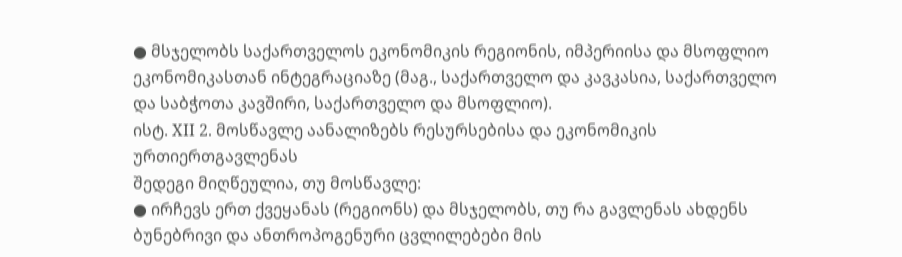● მსჯელობს საქართველოს ეკონომიკის რეგიონის, იმპერიისა და მსოფლიო ეკონომიკასთან ინტეგრაციაზე (მაგ., საქართველო და კავკასია, საქართველო და საბჭოთა კავშირი, საქართველო და მსოფლიო).
ისტ. XII 2. მოსწავლე აანალიზებს რესურსებისა და ეკონომიკის ურთიერთგავლენას
შედეგი მიღწეულია, თუ მოსწავლე:
● ირჩევს ერთ ქვეყანას (რეგიონს) და მსჯელობს, თუ რა გავლენას ახდენს ბუნებრივი და ანთროპოგენური ცვლილებები მის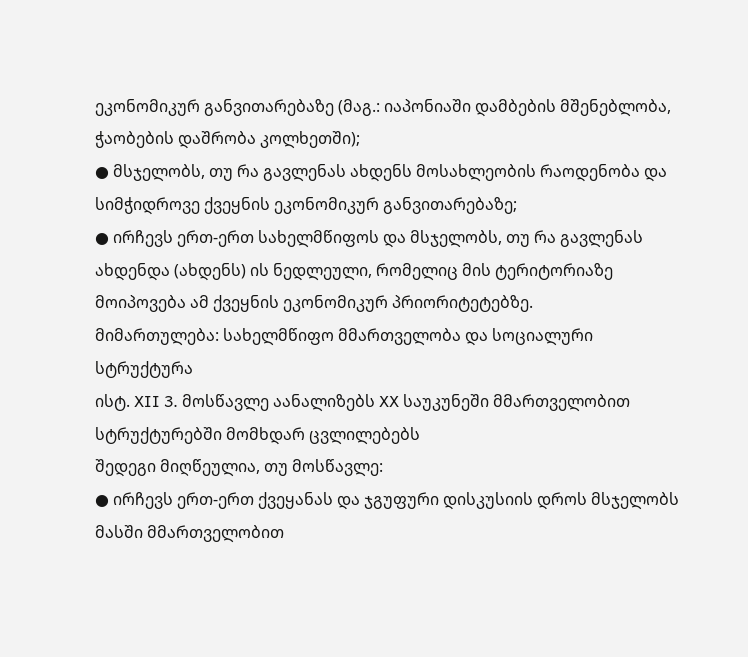ეკონომიკურ განვითარებაზე (მაგ.: იაპონიაში დამბების მშენებლობა, ჭაობების დაშრობა კოლხეთში);
● მსჯელობს, თუ რა გავლენას ახდენს მოსახლეობის რაოდენობა და სიმჭიდროვე ქვეყნის ეკონომიკურ განვითარებაზე;
● ირჩევს ერთ-ერთ სახელმწიფოს და მსჯელობს, თუ რა გავლენას ახდენდა (ახდენს) ის ნედლეული, რომელიც მის ტერიტორიაზე მოიპოვება ამ ქვეყნის ეკონომიკურ პრიორიტეტებზე.
მიმართულება: სახელმწიფო მმართველობა და სოციალური სტრუქტურა
ისტ. XII 3. მოსწავლე აანალიზებს XX საუკუნეში მმართველობით სტრუქტურებში მომხდარ ცვლილებებს
შედეგი მიღწეულია, თუ მოსწავლე:
● ირჩევს ერთ-ერთ ქვეყანას და ჯგუფური დისკუსიის დროს მსჯელობს მასში მმართველობით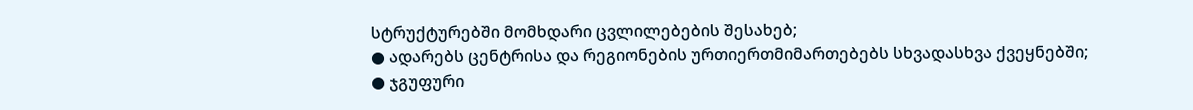სტრუქტურებში მომხდარი ცვლილებების შესახებ;
● ადარებს ცენტრისა და რეგიონების ურთიერთმიმართებებს სხვადასხვა ქვეყნებში;
● ჯგუფური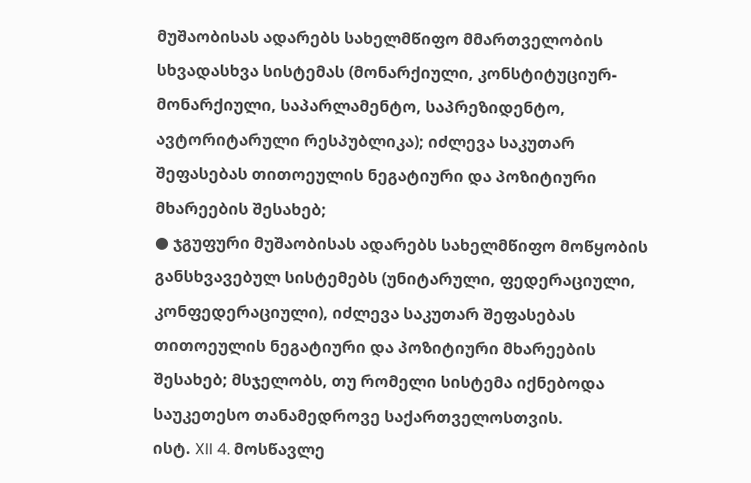მუშაობისას ადარებს სახელმწიფო მმართველობის სხვადასხვა სისტემას (მონარქიული, კონსტიტუციურ-მონარქიული, საპარლამენტო, საპრეზიდენტო, ავტორიტარული რესპუბლიკა); იძლევა საკუთარ შეფასებას თითოეულის ნეგატიური და პოზიტიური მხარეების შესახებ;
● ჯგუფური მუშაობისას ადარებს სახელმწიფო მოწყობის განსხვავებულ სისტემებს (უნიტარული, ფედერაციული, კონფედერაციული), იძლევა საკუთარ შეფასებას თითოეულის ნეგატიური და პოზიტიური მხარეების შესახებ; მსჯელობს, თუ რომელი სისტემა იქნებოდა საუკეთესო თანამედროვე საქართველოსთვის.
ისტ. XII 4. მოსწავლე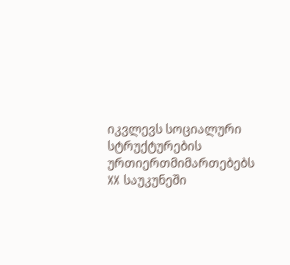იკვლევს სოციალური სტრუქტურების ურთიერთმიმართებებს XX საუკუნეში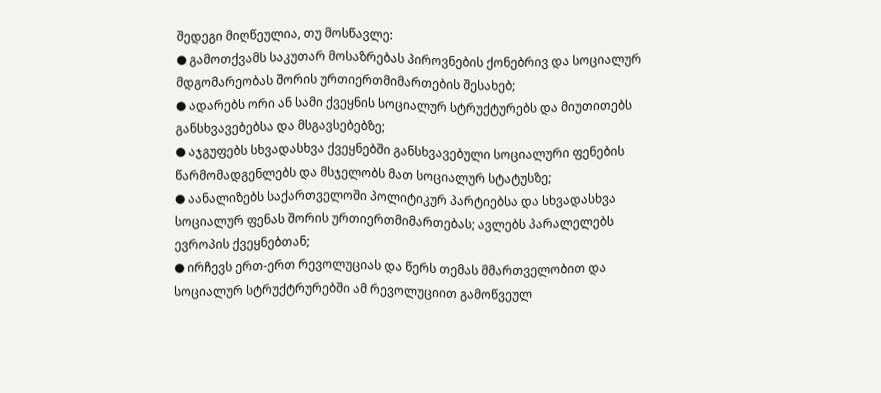შედეგი მიღწეულია, თუ მოსწავლე:
● გამოთქვამს საკუთარ მოსაზრებას პიროვნების ქონებრივ და სოციალურ მდგომარეობას შორის ურთიერთმიმართების შესახებ;
● ადარებს ორი ან სამი ქვეყნის სოციალურ სტრუქტურებს და მიუთითებს განსხვავებებსა და მსგავსებებზე;
● აჯგუფებს სხვადასხვა ქვეყნებში განსხვავებული სოციალური ფენების წარმომადგენლებს და მსჯელობს მათ სოციალურ სტატუსზე;
● აანალიზებს საქართველოში პოლიტიკურ პარტიებსა და სხვადასხვა სოციალურ ფენას შორის ურთიერთმიმართებას; ავლებს პარალელებს ევროპის ქვეყნებთან;
● ირჩევს ერთ-ერთ რევოლუციას და წერს თემას მმართველობით და სოციალურ სტრუქტრურებში ამ რევოლუციით გამოწვეულ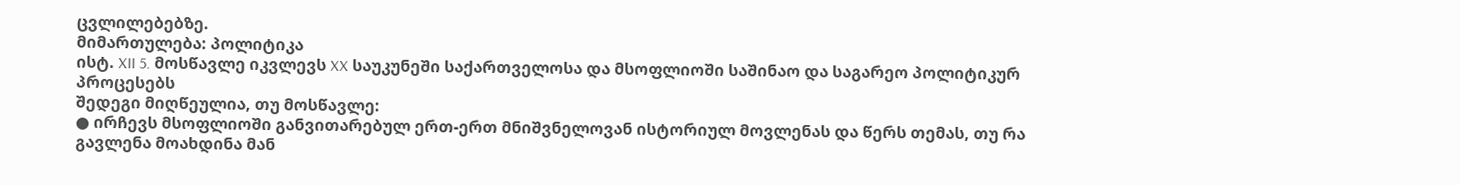ცვლილებებზე.
მიმართულება: პოლიტიკა
ისტ. XII 5. მოსწავლე იკვლევს XX საუკუნეში საქართველოსა და მსოფლიოში საშინაო და საგარეო პოლიტიკურ პროცესებს
შედეგი მიღწეულია, თუ მოსწავლე:
● ირჩევს მსოფლიოში განვითარებულ ერთ-ერთ მნიშვნელოვან ისტორიულ მოვლენას და წერს თემას, თუ რა გავლენა მოახდინა მან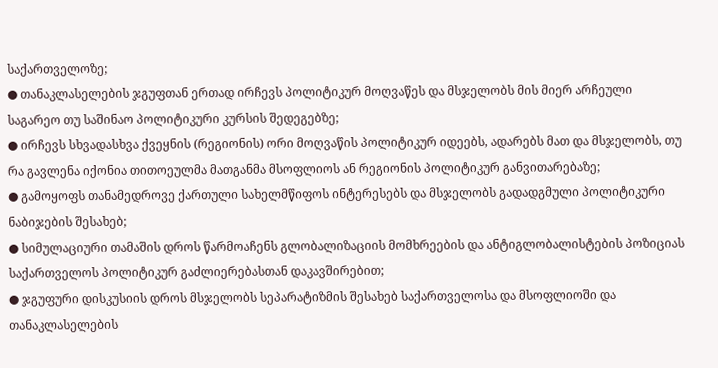საქართველოზე;
● თანაკლასელების ჯგუფთან ერთად ირჩევს პოლიტიკურ მოღვაწეს და მსჯელობს მის მიერ არჩეული საგარეო თუ საშინაო პოლიტიკური კურსის შედეგებზე;
● ირჩევს სხვადასხვა ქვეყნის (რეგიონის) ორი მოღვაწის პოლიტიკურ იდეებს, ადარებს მათ და მსჯელობს, თუ რა გავლენა იქონია თითოეულმა მათგანმა მსოფლიოს ან რეგიონის პოლიტიკურ განვითარებაზე;
● გამოყოფს თანამედროვე ქართული სახელმწიფოს ინტერესებს და მსჯელობს გადადგმული პოლიტიკური ნაბიჯების შესახებ;
● სიმულაციური თამაშის დროს წარმოაჩენს გლობალიზაციის მომხრეების და ანტიგლობალისტების პოზიციას საქართველოს პოლიტიკურ გაძლიერებასთან დაკავშირებით;
● ჯგუფური დისკუსიის დროს მსჯელობს სეპარატიზმის შესახებ საქართველოსა და მსოფლიოში და თანაკლასელების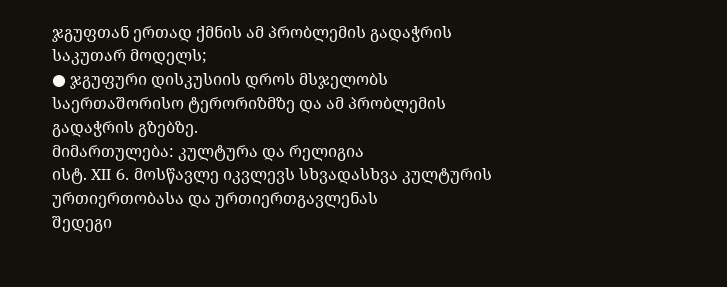ჯგუფთან ერთად ქმნის ამ პრობლემის გადაჭრის საკუთარ მოდელს;
● ჯგუფური დისკუსიის დროს მსჯელობს საერთაშორისო ტერორიზმზე და ამ პრობლემის გადაჭრის გზებზე.
მიმართულება: კულტურა და რელიგია
ისტ. XII 6. მოსწავლე იკვლევს სხვადასხვა კულტურის ურთიერთობასა და ურთიერთგავლენას
შედეგი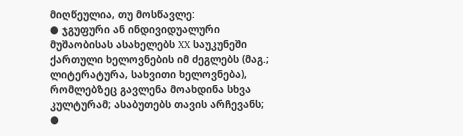მიღწეულია, თუ მოსწავლე:
● ჯგუფური ან ინდივიდუალური მუშაობისას ასახელებს XX საუკუნეში ქართული ხელოვნების იმ ძეგლებს (მაგ.; ლიტერატურა, სახვითი ხელოვნება), რომლებზეც გავლენა მოახდინა სხვა კულტურამ; ასაბუთებს თავის არჩევანს;
●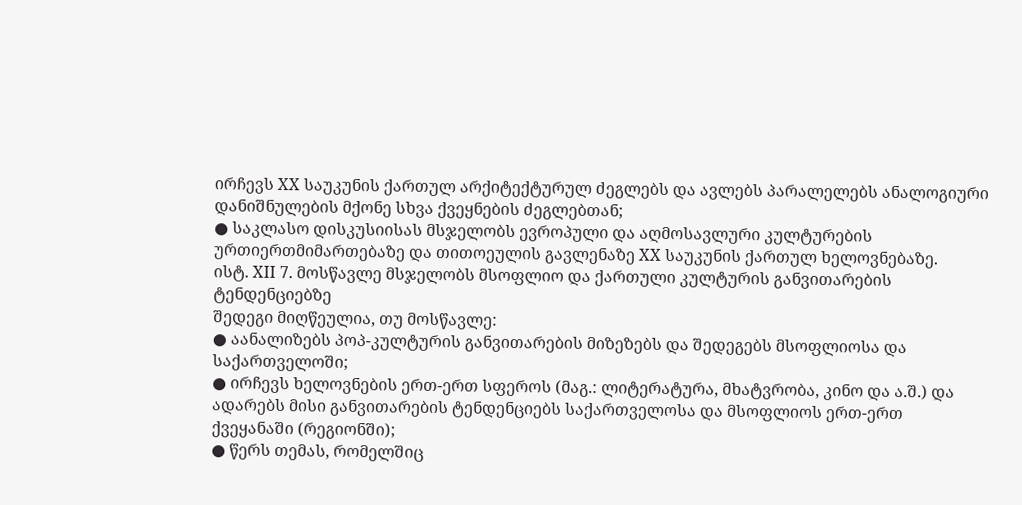ირჩევს XX საუკუნის ქართულ არქიტექტურულ ძეგლებს და ავლებს პარალელებს ანალოგიური დანიშნულების მქონე სხვა ქვეყნების ძეგლებთან;
● საკლასო დისკუსიისას მსჯელობს ევროპული და აღმოსავლური კულტურების ურთიერთმიმართებაზე და თითოეულის გავლენაზე XX საუკუნის ქართულ ხელოვნებაზე.
ისტ. XII 7. მოსწავლე მსჯელობს მსოფლიო და ქართული კულტურის განვითარების ტენდენციებზე
შედეგი მიღწეულია, თუ მოსწავლე:
● აანალიზებს პოპ-კულტურის განვითარების მიზეზებს და შედეგებს მსოფლიოსა და საქართველოში;
● ირჩევს ხელოვნების ერთ-ერთ სფეროს (მაგ.: ლიტერატურა, მხატვრობა, კინო და ა.შ.) და ადარებს მისი განვითარების ტენდენციებს საქართველოსა და მსოფლიოს ერთ-ერთ ქვეყანაში (რეგიონში);
● წერს თემას, რომელშიც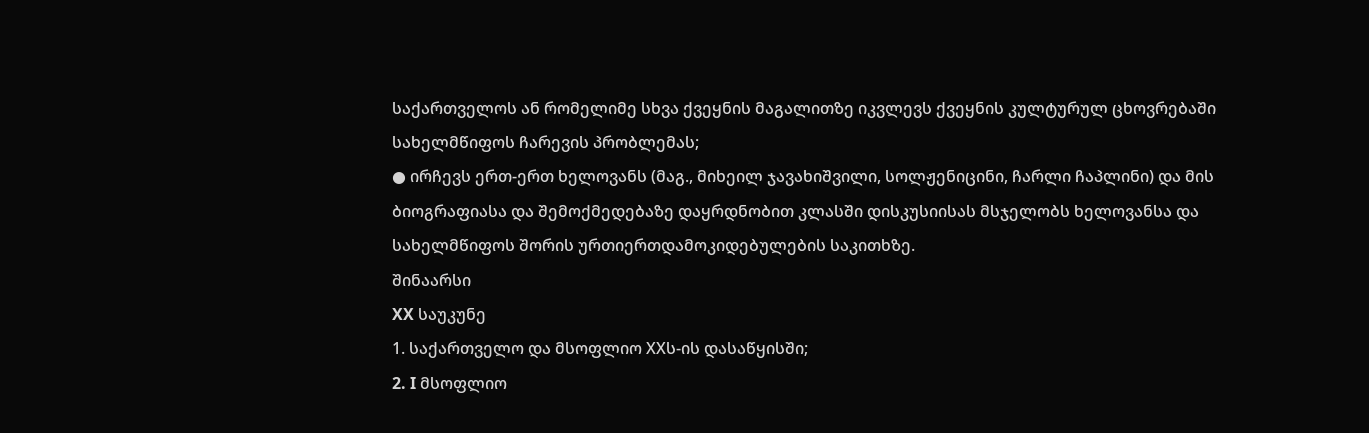საქართველოს ან რომელიმე სხვა ქვეყნის მაგალითზე იკვლევს ქვეყნის კულტურულ ცხოვრებაში სახელმწიფოს ჩარევის პრობლემას;
● ირჩევს ერთ-ერთ ხელოვანს (მაგ., მიხეილ ჯავახიშვილი, სოლჟენიცინი, ჩარლი ჩაპლინი) და მის ბიოგრაფიასა და შემოქმედებაზე დაყრდნობით კლასში დისკუსიისას მსჯელობს ხელოვანსა და სახელმწიფოს შორის ურთიერთდამოკიდებულების საკითხზე.
შინაარსი
XX საუკუნე
1. საქართველო და მსოფლიო XXს-ის დასაწყისში;
2. I მსოფლიო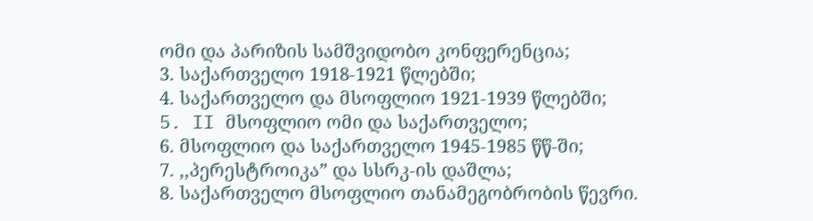ომი და პარიზის სამშვიდობო კონფერენცია;
3. საქართველო 1918-1921 წლებში;
4. საქართველო და მსოფლიო 1921-1939 წლებში;
5. II მსოფლიო ომი და საქართველო;
6. მსოფლიო და საქართველო 1945-1985 წწ-ში;
7. ,,პერესტროიკა” და სსრკ-ის დაშლა;
8. საქართველო მსოფლიო თანამეგობრობის წევრი.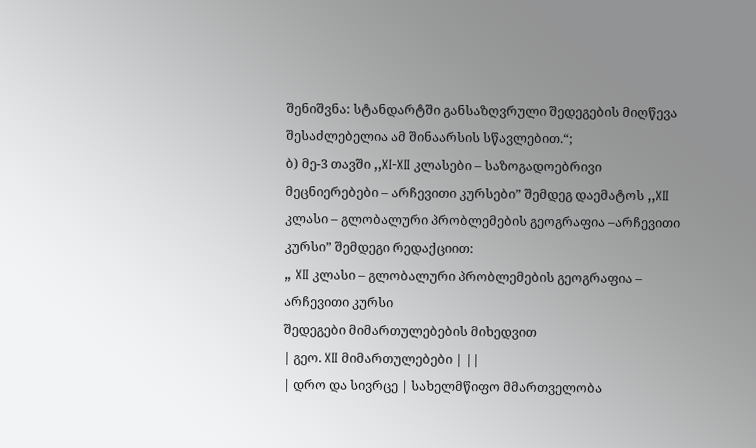შენიშვნა: სტანდარტში განსაზღვრული შედეგების მიღწევა შესაძლებელია ამ შინაარსის სწავლებით.“;
ბ) მე-3 თავში ,,XI-XII კლასები – საზოგადოებრივი მეცნიერებები – არჩევითი კურსები” შემდეგ დაემატოს ,,XII კლასი – გლობალური პრობლემების გეოგრაფია –არჩევითი კურსი” შემდეგი რედაქციით:
„ XII კლასი – გლობალური პრობლემების გეოგრაფია – არჩევითი კურსი
შედეგები მიმართულებების მიხედვით
| გეო. XII მიმართულებები | ||
| დრო და სივრცე | სახელმწიფო მმართველობა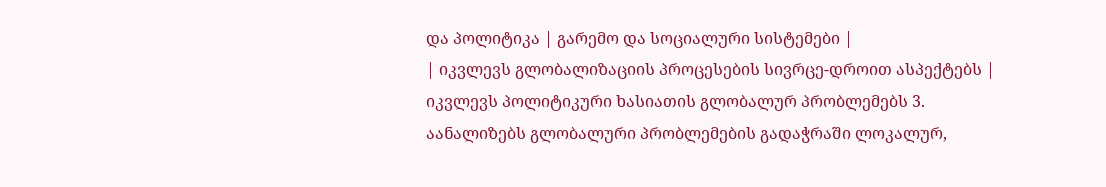და პოლიტიკა | გარემო და სოციალური სისტემები |
| იკვლევს გლობალიზაციის პროცესების სივრცე-დროით ასპექტებს | იკვლევს პოლიტიკური ხასიათის გლობალურ პრობლემებს 3. აანალიზებს გლობალური პრობლემების გადაჭრაში ლოკალურ,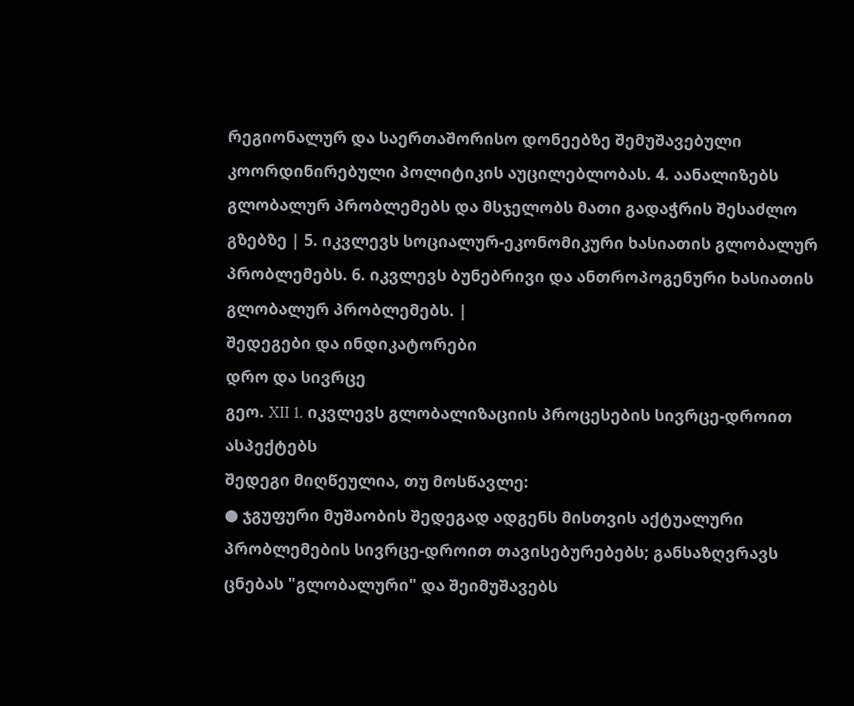რეგიონალურ და საერთაშორისო დონეებზე შემუშავებული კოორდინირებული პოლიტიკის აუცილებლობას. 4. აანალიზებს გლობალურ პრობლემებს და მსჯელობს მათი გადაჭრის შესაძლო გზებზე | 5. იკვლევს სოციალურ-ეკონომიკური ხასიათის გლობალურ პრობლემებს. 6. იკვლევს ბუნებრივი და ანთროპოგენური ხასიათის გლობალურ პრობლემებს. |
შედეგები და ინდიკატორები
დრო და სივრცე
გეო. XII 1. იკვლევს გლობალიზაციის პროცესების სივრცე-დროით ასპექტებს
შედეგი მიღწეულია, თუ მოსწავლე:
● ჯგუფური მუშაობის შედეგად ადგენს მისთვის აქტუალური პრობლემების სივრცე-დროით თავისებურებებს; განსაზღვრავს ცნებას "გლობალური" და შეიმუშავებს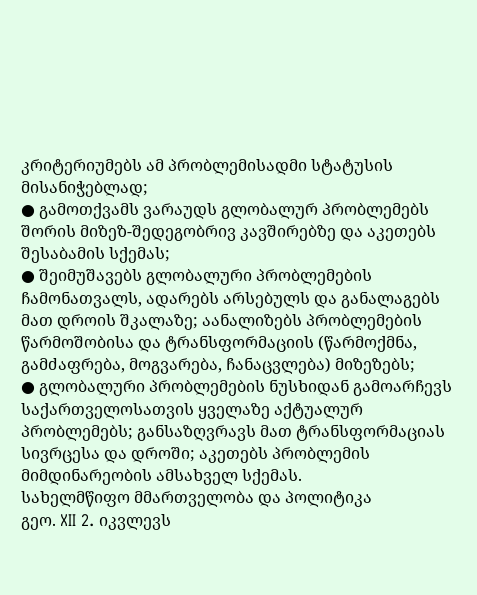კრიტერიუმებს ამ პრობლემისადმი სტატუსის მისანიჭებლად;
● გამოთქვამს ვარაუდს გლობალურ პრობლემებს შორის მიზეზ-შედეგობრივ კავშირებზე და აკეთებს შესაბამის სქემას;
● შეიმუშავებს გლობალური პრობლემების ჩამონათვალს, ადარებს არსებულს და განალაგებს მათ დროის შკალაზე; აანალიზებს პრობლემების წარმოშობისა და ტრანსფორმაციის (წარმოქმნა, გამძაფრება, მოგვარება, ჩანაცვლება) მიზეზებს;
● გლობალური პრობლემების ნუსხიდან გამოარჩევს საქართველოსათვის ყველაზე აქტუალურ პრობლემებს; განსაზღვრავს მათ ტრანსფორმაციას სივრცესა და დროში; აკეთებს პრობლემის მიმდინარეობის ამსახველ სქემას.
სახელმწიფო მმართველობა და პოლიტიკა
გეო. XII 2. იკვლევს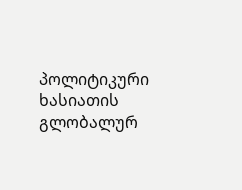პოლიტიკური ხასიათის გლობალურ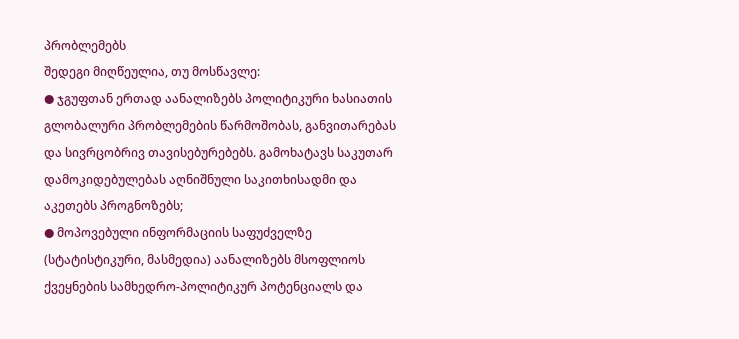პრობლემებს
შედეგი მიღწეულია, თუ მოსწავლე:
● ჯგუფთან ერთად აანალიზებს პოლიტიკური ხასიათის გლობალური პრობლემების წარმოშობას, განვითარებას და სივრცობრივ თავისებურებებს. გამოხატავს საკუთარ დამოკიდებულებას აღნიშნული საკითხისადმი და აკეთებს პროგნოზებს;
● მოპოვებული ინფორმაციის საფუძველზე (სტატისტიკური, მასმედია) აანალიზებს მსოფლიოს ქვეყნების სამხედრო-პოლიტიკურ პოტენციალს და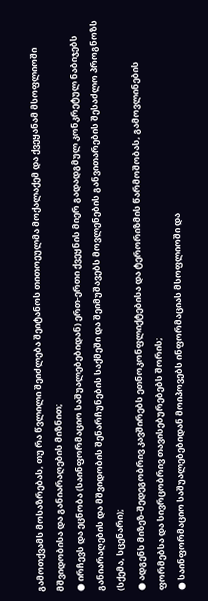გამოთქვამს მოსაზრებას, თუ რა წვლილი შეიძლება შეიტანოს თითოეულმა მოქალაქემ და ქვეყანამ მსოფლიოში მშვიდობისა და განიარაღების მიზნით;
● ირჩევს და ეცნობა (საინფორმაციო საშუალებებიდან) ერთ-ერთი ქვეყნის მიერ გადადგმულ კონკრეტულ ნაბიჯებს განიარაღების და მშვიდობის შენარჩუნების საქმეში და შეიმუშავებს მოვლენების განვითარების შესაძლო პროგნოზს (სქემა, სცენარი);
● ადგენს მიზეზ-შედეგობრივ კავშირებს ეთნოკონფლიქტებისა და ტერორიზმის წარმოშობას, გამოვლინების ფორმებსა და სივრცობრივ თავისებურებებს შორის;
● საინფორმაციო საშუალებებიდან მოიპოვებს ინფორმაციას მსოფლიოში და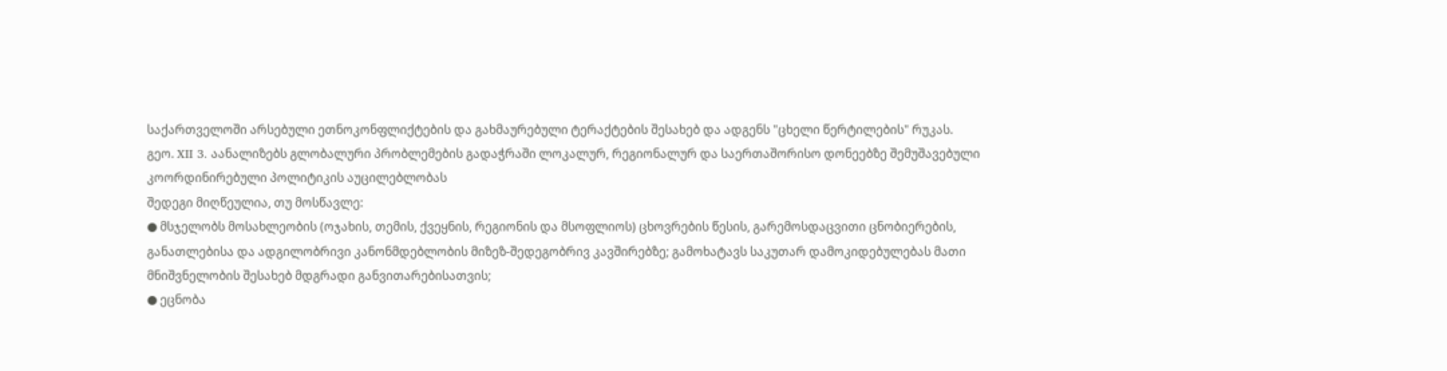საქართველოში არსებული ეთნოკონფლიქტების და გახმაურებული ტერაქტების შესახებ და ადგენს "ცხელი წერტილების" რუკას.
გეო. XII 3. აანალიზებს გლობალური პრობლემების გადაჭრაში ლოკალურ, რეგიონალურ და საერთაშორისო დონეებზე შემუშავებული კოორდინირებული პოლიტიკის აუცილებლობას
შედეგი მიღწეულია, თუ მოსწავლე:
● მსჯელობს მოსახლეობის (ოჯახის, თემის, ქვეყნის, რეგიონის და მსოფლიოს) ცხოვრების წესის, გარემოსდაცვითი ცნობიერების, განათლებისა და ადგილობრივი კანონმდებლობის მიზეზ-შედეგობრივ კავშირებზე; გამოხატავს საკუთარ დამოკიდებულებას მათი მნიშვნელობის შესახებ მდგრადი განვითარებისათვის;
● ეცნობა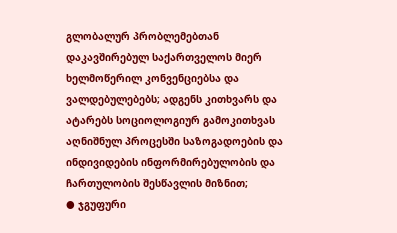გლობალურ პრობლემებთან დაკავშირებულ საქართველოს მიერ ხელმოწერილ კონვენციებსა და ვალდებულებებს; ადგენს კითხვარს და ატარებს სოციოლოგიურ გამოკითხვას აღნიშნულ პროცესში საზოგადოების და ინდივიდების ინფორმირებულობის და ჩართულობის შესწავლის მიზნით;
● ჯგუფური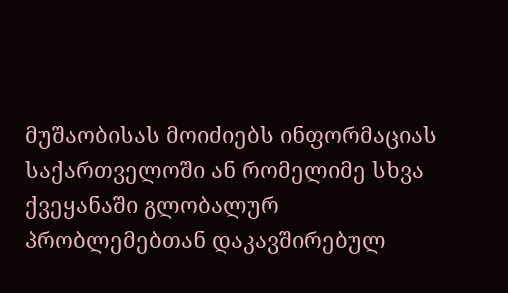მუშაობისას მოიძიებს ინფორმაციას საქართველოში ან რომელიმე სხვა ქვეყანაში გლობალურ პრობლემებთან დაკავშირებულ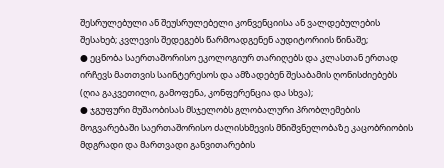შესრულებული ან შეუსრულებელი კონვენციისა ან ვალდებულების შესახებ; კვლევის შედეგებს წარმოადგენენ აუდიტორიის წინაშე;
● ეცნობა საერთაშორისო ეკოლოგიურ თარიღებს და კლასთან ერთად ირჩევს მათთვის საინტერესოს და ამზადებენ შესაბამის ღონისძიებებს (ღია გაკვეთილი, გამოფენა, კონფერენცია და სხვა);
● ჯგუფური მუშაობისას მსჯელობს გლობალური პრობლემების მოგვარებაში საერთაშორისო ძალისხმევის მნიშვნელობაზე კაცობრიობის მდგრადი და მართვადი განვითარების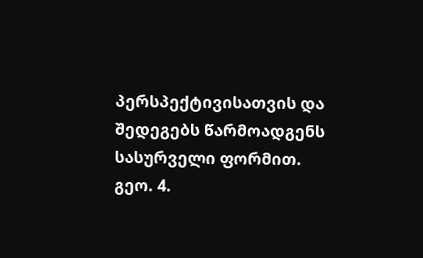პერსპექტივისათვის და შედეგებს წარმოადგენს სასურველი ფორმით.
გეო. 4.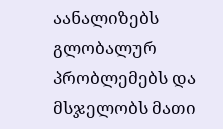აანალიზებს გლობალურ პრობლემებს და მსჯელობს მათი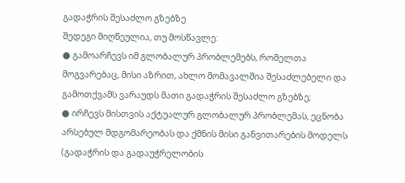გადაჭრის შესაძლო გზებზე
შედეგი მიღწეულია, თუ მოსწავლე:
● გამოარჩევს იმ გლობალურ პრობლემებს, რომელთა მოგვარებაც, მისი აზრით, ახლო მომავალშია შესაძლებელი და გამოთქვამს ვარაუდს მათი გადაჭრის შესაძლო გზებზე;
● ირჩევს მისთვის აქტუალურ გლობალურ პრობლემას, ეცნობა არსებულ მდგომარეობას და ქმნის მისი განვითარების მოდელს (გადაჭრის და გადაუჭრელობის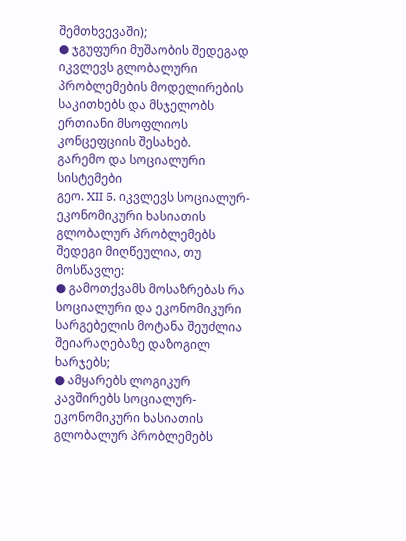შემთხვევაში);
● ჯგუფური მუშაობის შედეგად იკვლევს გლობალური პრობლემების მოდელირების საკითხებს და მსჯელობს ერთიანი მსოფლიოს კონცეფციის შესახებ.
გარემო და სოციალური სისტემები
გეო. XII 5. იკვლევს სოციალურ-ეკონომიკური ხასიათის გლობალურ პრობლემებს
შედეგი მიღწეულია, თუ მოსწავლე:
● გამოთქვამს მოსაზრებას რა სოციალური და ეკონომიკური სარგებელის მოტანა შეუძლია შეიარაღებაზე დაზოგილ ხარჯებს;
● ამყარებს ლოგიკურ კავშირებს სოციალურ-ეკონომიკური ხასიათის გლობალურ პრობლემებს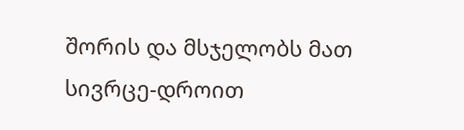შორის და მსჯელობს მათ სივრცე-დროით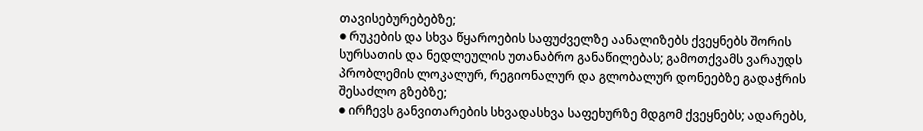თავისებურებებზე;
● რუკების და სხვა წყაროების საფუძველზე აანალიზებს ქვეყნებს შორის სურსათის და ნედლეულის უთანაბრო განაწილებას; გამოთქვამს ვარაუდს პრობლემის ლოკალურ, რეგიონალურ და გლობალურ დონეებზე გადაჭრის შესაძლო გზებზე;
● ირჩევს განვითარების სხვადასხვა საფეხურზე მდგომ ქვეყნებს; ადარებს,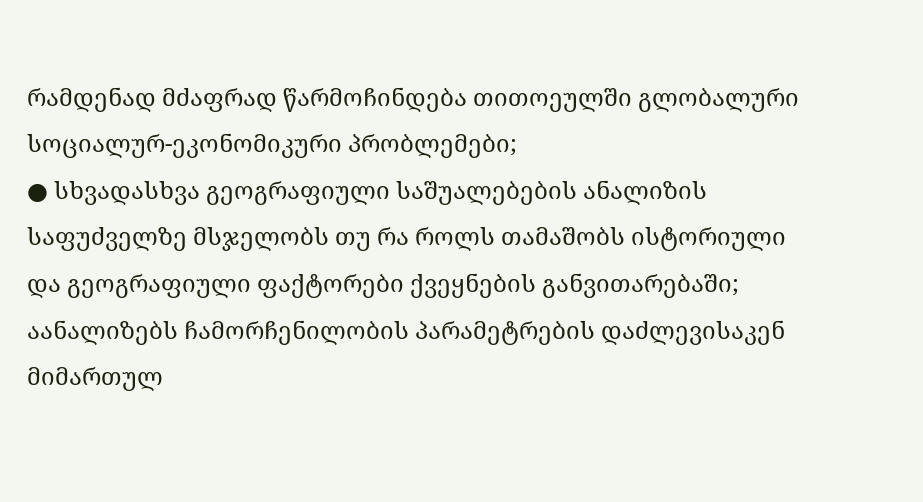რამდენად მძაფრად წარმოჩინდება თითოეულში გლობალური სოციალურ-ეკონომიკური პრობლემები;
● სხვადასხვა გეოგრაფიული საშუალებების ანალიზის საფუძველზე მსჯელობს თუ რა როლს თამაშობს ისტორიული და გეოგრაფიული ფაქტორები ქვეყნების განვითარებაში; აანალიზებს ჩამორჩენილობის პარამეტრების დაძლევისაკენ მიმართულ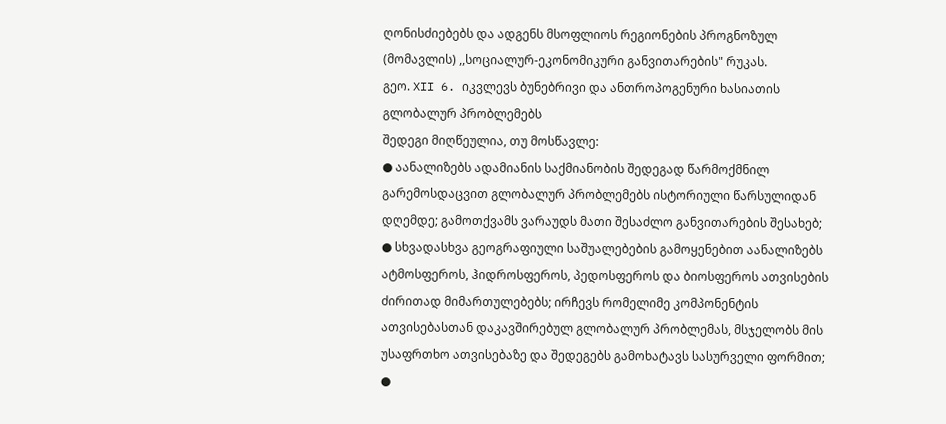ღონისძიებებს და ადგენს მსოფლიოს რეგიონების პროგნოზულ (მომავლის) ,,სოციალურ-ეკონომიკური განვითარების" რუკას.
გეო. XII 6. იკვლევს ბუნებრივი და ანთროპოგენური ხასიათის გლობალურ პრობლემებს
შედეგი მიღწეულია, თუ მოსწავლე:
● აანალიზებს ადამიანის საქმიანობის შედეგად წარმოქმნილ გარემოსდაცვით გლობალურ პრობლემებს ისტორიული წარსულიდან დღემდე; გამოთქვამს ვარაუდს მათი შესაძლო განვითარების შესახებ;
● სხვადასხვა გეოგრაფიული საშუალებების გამოყენებით აანალიზებს ატმოსფეროს, ჰიდროსფეროს, პედოსფეროს და ბიოსფეროს ათვისების ძირითად მიმართულებებს; ირჩევს რომელიმე კომპონენტის ათვისებასთან დაკავშირებულ გლობალურ პრობლემას, მსჯელობს მის უსაფრთხო ათვისებაზე და შედეგებს გამოხატავს სასურველი ფორმით;
●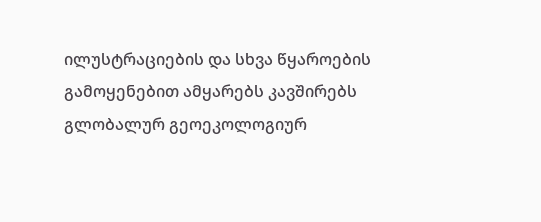ილუსტრაციების და სხვა წყაროების გამოყენებით ამყარებს კავშირებს გლობალურ გეოეკოლოგიურ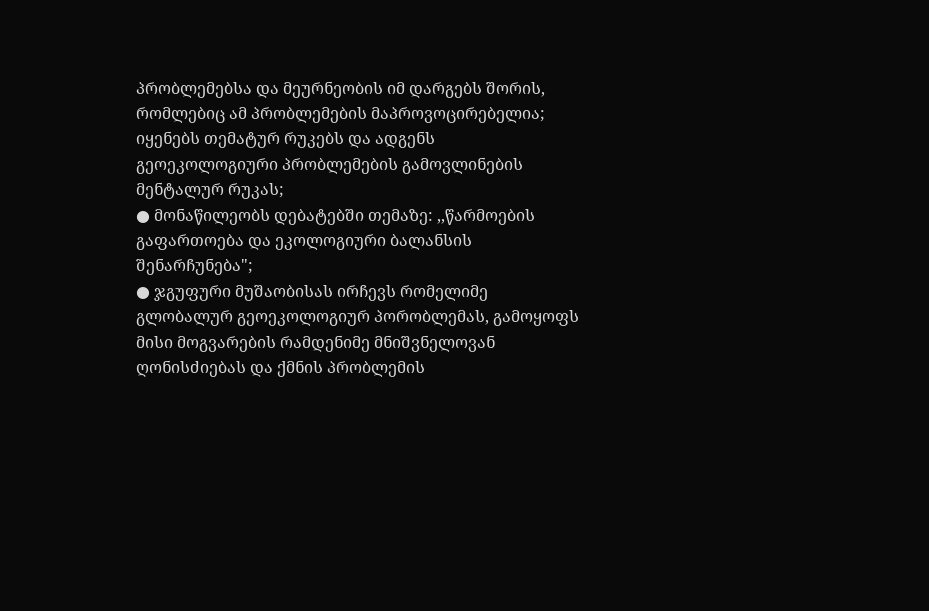პრობლემებსა და მეურნეობის იმ დარგებს შორის, რომლებიც ამ პრობლემების მაპროვოცირებელია; იყენებს თემატურ რუკებს და ადგენს გეოეკოლოგიური პრობლემების გამოვლინების მენტალურ რუკას;
● მონაწილეობს დებატებში თემაზე: ,,წარმოების გაფართოება და ეკოლოგიური ბალანსის შენარჩუნება";
● ჯგუფური მუშაობისას ირჩევს რომელიმე გლობალურ გეოეკოლოგიურ პორობლემას, გამოყოფს მისი მოგვარების რამდენიმე მნიშვნელოვან ღონისძიებას და ქმნის პრობლემის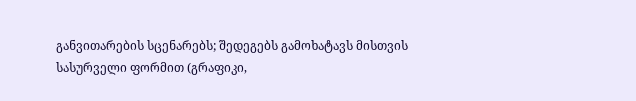განვითარების სცენარებს; შედეგებს გამოხატავს მისთვის სასურველი ფორმით (გრაფიკი,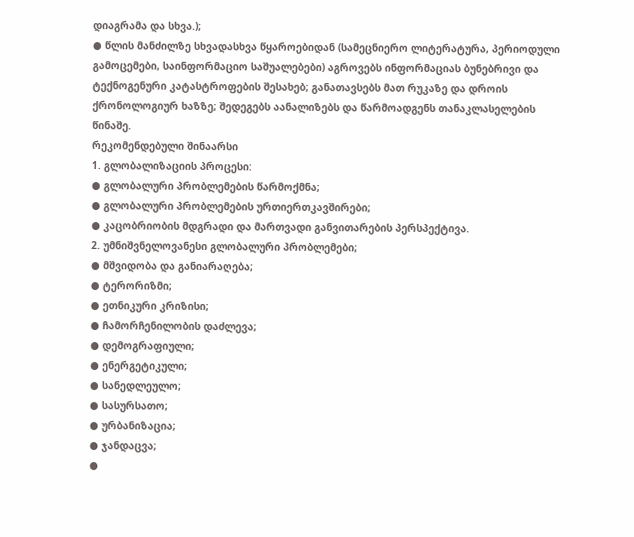დიაგრამა და სხვა.);
● წლის მანძილზე სხვადასხვა წყაროებიდან (სამეცნიერო ლიტერატურა, პერიოდული გამოცემები, საინფორმაციო საშუალებები) აგროვებს ინფორმაციას ბუნებრივი და ტექნოგენური კატასტროფების შესახებ; განათავსებს მათ რუკაზე და დროის ქრონოლოგიურ ხაზზე; შედეგებს აანალიზებს და წარმოადგენს თანაკლასელების წინაშე.
რეკომენდებული შინაარსი
1. გლობალიზაციის პროცესი:
● გლობალური პრობლემების წარმოქმნა;
● გლობალური პრობლემების ურთიერთკავშირები;
● კაცობრიობის მდგრადი და მართვადი განვითარების პერსპექტივა.
2. უმნიშვნელოვანესი გლობალური პრობლემები;
● მშვიდობა და განიარაღება;
● ტერორიზმი;
● ეთნიკური კრიზისი;
● ჩამორჩენილობის დაძლევა;
● დემოგრაფიული;
● ენერგეტიკული;
● სანედლეულო;
● სასურსათო;
● ურბანიზაცია;
● ჯანდაცვა;
●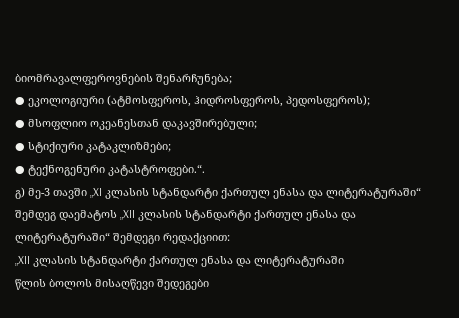ბიომრავალფეროვნების შენარჩუნება;
● ეკოლოგიური (ატმოსფეროს, ჰიდროსფეროს, პედოსფეროს);
● მსოფლიო ოკეანესთან დაკავშირებული;
● სტიქიური კატაკლიზმები;
● ტექნოგენური კატასტროფები.“.
გ) მე-3 თავში „XI კლასის სტანდარტი ქართულ ენასა და ლიტერატურაში“ შემდეგ დაემატოს „XII კლასის სტანდარტი ქართულ ენასა და ლიტერატურაში“ შემდეგი რედაქციით:
„XII კლასის სტანდარტი ქართულ ენასა და ლიტერატურაში
წლის ბოლოს მისაღწევი შედეგები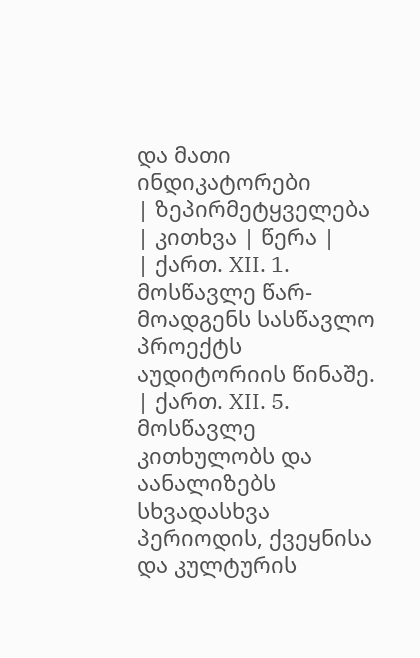და მათი ინდიკატორები
| ზეპირმეტყველება | კითხვა | წერა |
| ქართ. XII. 1. მოსწავლე წარ-მოადგენს სასწავლო პროექტს აუდიტორიის წინაშე.
| ქართ. XII. 5. მოსწავლე კითხულობს და აანალიზებს სხვადასხვა პერიოდის, ქვეყნისა და კულტურის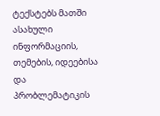ტექსტებს მათში ასახული ინფორმაციის, თემების, იდეებისა და პრობლემატიკის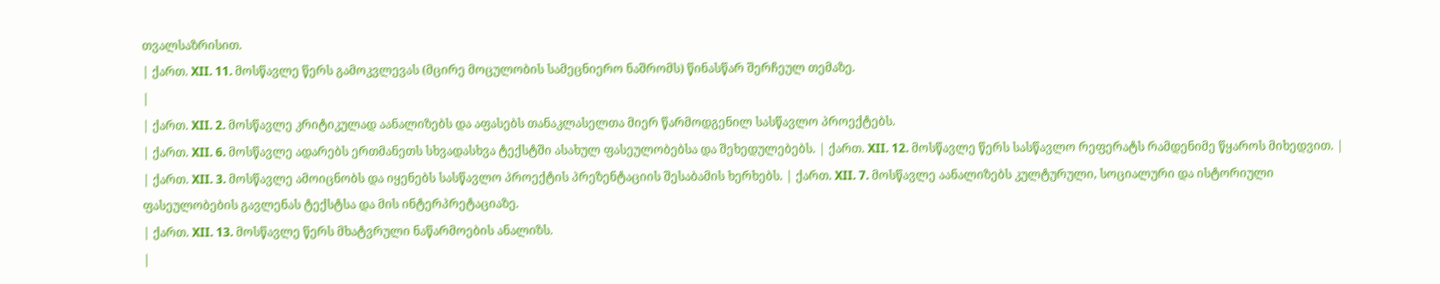თვალსაზრისით.
| ქართ. XII. 11. მოსწავლე წერს გამოკვლევას (მცირე მოცულობის სამეცნიერო ნაშრომს) წინასწარ შერჩეულ თემაზე.
|
| ქართ. XII. 2. მოსწავლე კრიტიკულად აანალიზებს და აფასებს თანაკლასელთა მიერ წარმოდგენილ სასწავლო პროექტებს.
| ქართ. XII. 6. მოსწავლე ადარებს ერთმანეთს სხვადასხვა ტექსტში ასახულ ფასეულობებსა და შეხედულებებს. | ქართ. XII. 12. მოსწავლე წერს სასწავლო რეფერატს რამდენიმე წყაროს მიხედვით. |
| ქართ. XII. 3. მოსწავლე ამოიცნობს და იყენებს სასწავლო პროექტის პრეზენტაციის შესაბამის ხერხებს. | ქართ. XII. 7. მოსწავლე აანალიზებს კულტურული, სოციალური და ისტორიული ფასეულობების გავლენას ტექსტსა და მის ინტერპრეტაციაზე.
| ქართ. XII. 13. მოსწავლე წერს მხატვრული ნაწარმოების ანალიზს.
|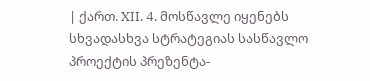| ქართ. XII. 4. მოსწავლე იყენებს სხვადასხვა სტრატეგიას სასწავლო პროექტის პრეზენტა-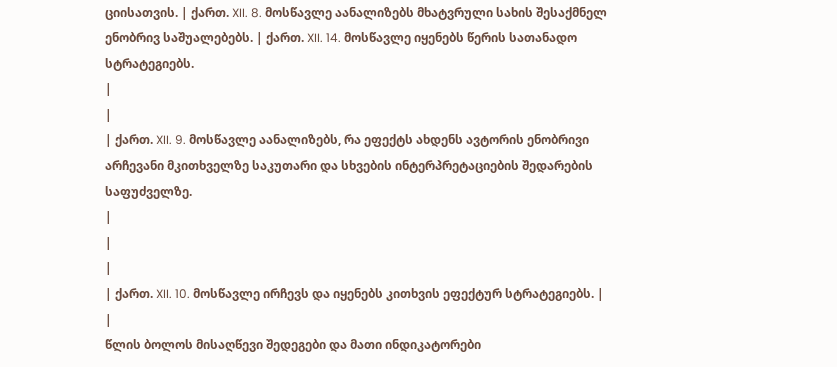ციისათვის. | ქართ. XII. 8. მოსწავლე აანალიზებს მხატვრული სახის შესაქმნელ ენობრივ საშუალებებს. | ქართ. XII. 14. მოსწავლე იყენებს წერის სათანადო სტრატეგიებს.
|
|
| ქართ. XII. 9. მოსწავლე აანალიზებს, რა ეფექტს ახდენს ავტორის ენობრივი არჩევანი მკითხველზე საკუთარი და სხვების ინტერპრეტაციების შედარების საფუძველზე.
|
|
|
| ქართ. XII. 10. მოსწავლე ირჩევს და იყენებს კითხვის ეფექტურ სტრატეგიებს. |
|
წლის ბოლოს მისაღწევი შედეგები და მათი ინდიკატორები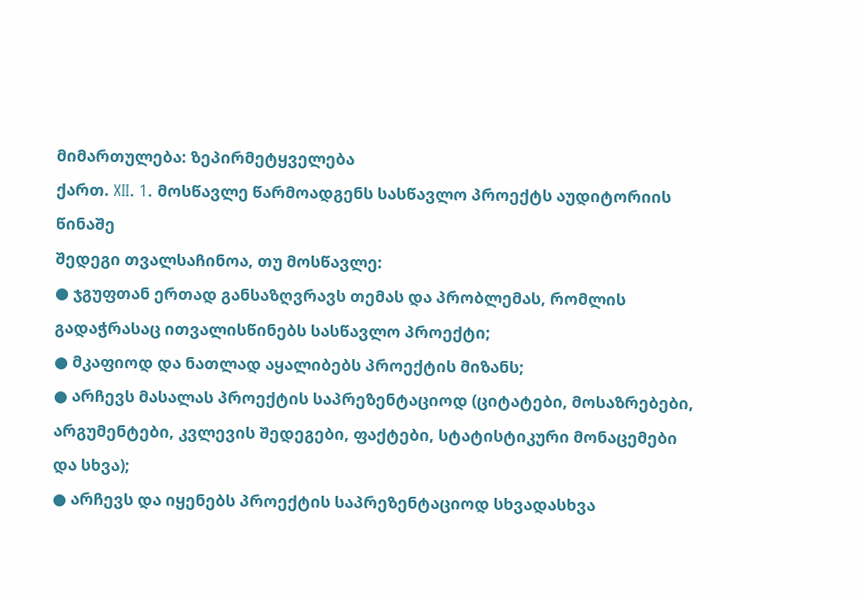მიმართულება: ზეპირმეტყველება
ქართ. XII. 1. მოსწავლე წარმოადგენს სასწავლო პროექტს აუდიტორიის წინაშე
შედეგი თვალსაჩინოა, თუ მოსწავლე:
● ჯგუფთან ერთად განსაზღვრავს თემას და პრობლემას, რომლის გადაჭრასაც ითვალისწინებს სასწავლო პროექტი;
● მკაფიოდ და ნათლად აყალიბებს პროექტის მიზანს;
● არჩევს მასალას პროექტის საპრეზენტაციოდ (ციტატები, მოსაზრებები, არგუმენტები, კვლევის შედეგები, ფაქტები, სტატისტიკური მონაცემები და სხვა);
● არჩევს და იყენებს პროექტის საპრეზენტაციოდ სხვადასხვა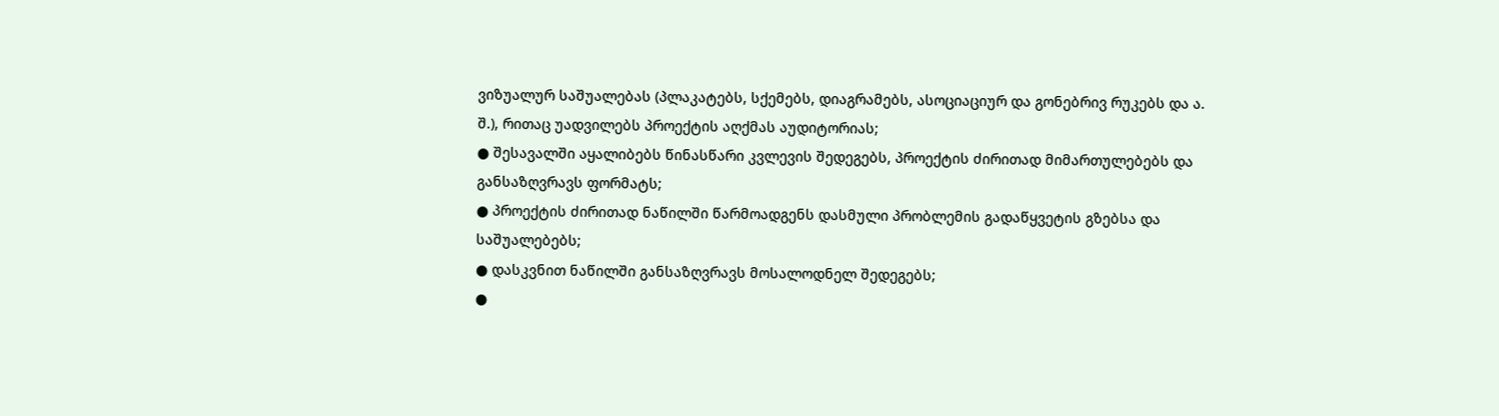ვიზუალურ საშუალებას (პლაკატებს, სქემებს, დიაგრამებს, ასოციაციურ და გონებრივ რუკებს და ა. შ.), რითაც უადვილებს პროექტის აღქმას აუდიტორიას;
● შესავალში აყალიბებს წინასწარი კვლევის შედეგებს, პროექტის ძირითად მიმართულებებს და განსაზღვრავს ფორმატს;
● პროექტის ძირითად ნაწილში წარმოადგენს დასმული პრობლემის გადაწყვეტის გზებსა და საშუალებებს;
● დასკვნით ნაწილში განსაზღვრავს მოსალოდნელ შედეგებს;
●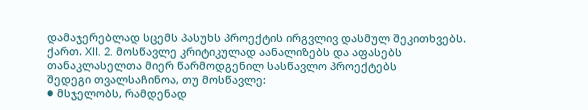დამაჯერებლად სცემს პასუხს პროექტის ირგვლივ დასმულ შეკითხვებს.
ქართ. XII. 2. მოსწავლე კრიტიკულად აანალიზებს და აფასებს თანაკლასელთა მიერ წარმოდგენილ სასწავლო პროექტებს
შედეგი თვალსაჩინოა, თუ მოსწავლე:
● მსჯელობს, რამდენად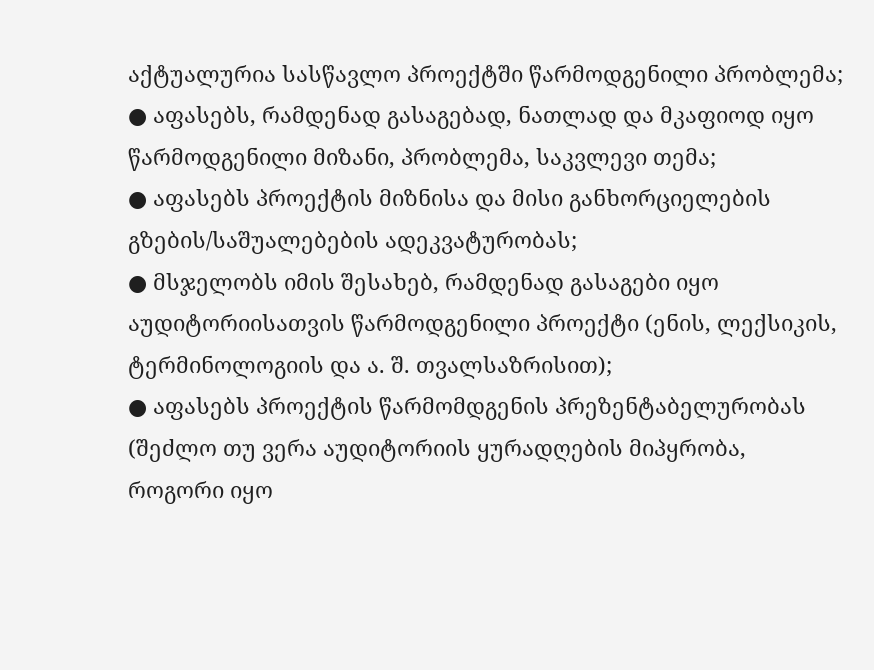აქტუალურია სასწავლო პროექტში წარმოდგენილი პრობლემა;
● აფასებს, რამდენად გასაგებად, ნათლად და მკაფიოდ იყო წარმოდგენილი მიზანი, პრობლემა, საკვლევი თემა;
● აფასებს პროექტის მიზნისა და მისი განხორციელების გზების/საშუალებების ადეკვატურობას;
● მსჯელობს იმის შესახებ, რამდენად გასაგები იყო აუდიტორიისათვის წარმოდგენილი პროექტი (ენის, ლექსიკის, ტერმინოლოგიის და ა. შ. თვალსაზრისით);
● აფასებს პროექტის წარმომდგენის პრეზენტაბელურობას (შეძლო თუ ვერა აუდიტორიის ყურადღების მიპყრობა, როგორი იყო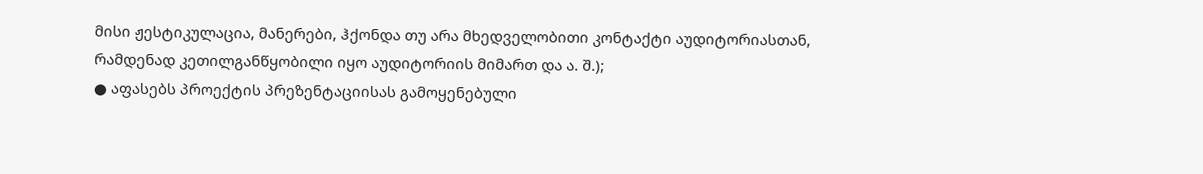მისი ჟესტიკულაცია, მანერები, ჰქონდა თუ არა მხედველობითი კონტაქტი აუდიტორიასთან, რამდენად კეთილგანწყობილი იყო აუდიტორიის მიმართ და ა. შ.);
● აფასებს პროექტის პრეზენტაციისას გამოყენებული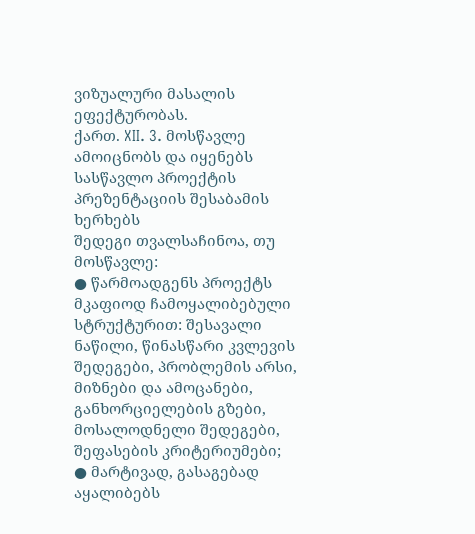ვიზუალური მასალის ეფექტურობას.
ქართ. XII. 3. მოსწავლე ამოიცნობს და იყენებს სასწავლო პროექტის პრეზენტაციის შესაბამის ხერხებს
შედეგი თვალსაჩინოა, თუ მოსწავლე:
● წარმოადგენს პროექტს მკაფიოდ ჩამოყალიბებული სტრუქტურით: შესავალი ნაწილი, წინასწარი კვლევის შედეგები, პრობლემის არსი, მიზნები და ამოცანები, განხორციელების გზები, მოსალოდნელი შედეგები, შეფასების კრიტერიუმები;
● მარტივად, გასაგებად აყალიბებს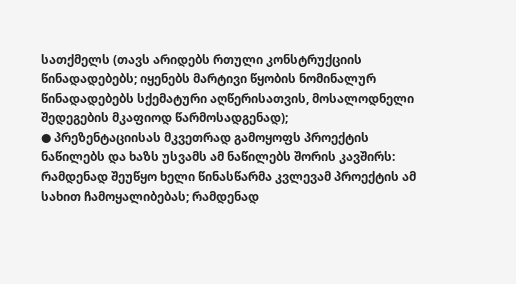სათქმელს (თავს არიდებს რთული კონსტრუქციის წინადადებებს; იყენებს მარტივი წყობის ნომინალურ წინადადებებს სქემატური აღწერისათვის, მოსალოდნელი შედეგების მკაფიოდ წარმოსადგენად);
● პრეზენტაციისას მკვეთრად გამოყოფს პროექტის ნაწილებს და ხაზს უსვამს ამ ნაწილებს შორის კავშირს: რამდენად შეუწყო ხელი წინასწარმა კვლევამ პროექტის ამ სახით ჩამოყალიბებას; რამდენად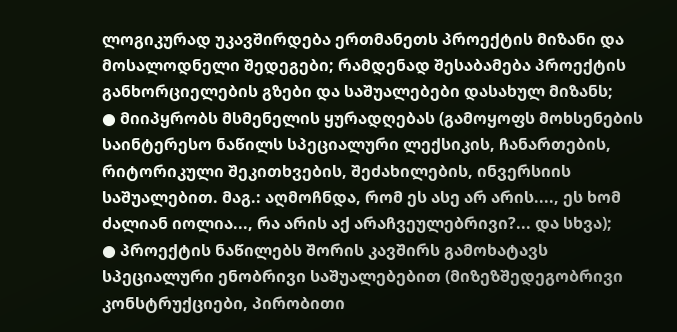ლოგიკურად უკავშირდება ერთმანეთს პროექტის მიზანი და მოსალოდნელი შედეგები; რამდენად შესაბამება პროექტის განხორციელების გზები და საშუალებები დასახულ მიზანს;
● მიიპყრობს მსმენელის ყურადღებას (გამოყოფს მოხსენების საინტერესო ნაწილს სპეციალური ლექსიკის, ჩანართების, რიტორიკული შეკითხვების, შეძახილების, ინვერსიის საშუალებით. მაგ.: აღმოჩნდა, რომ ეს ასე არ არის...., ეს ხომ ძალიან იოლია..., რა არის აქ არაჩვეულებრივი?... და სხვა);
● პროექტის ნაწილებს შორის კავშირს გამოხატავს სპეციალური ენობრივი საშუალებებით (მიზეზშედეგობრივი კონსტრუქციები, პირობითი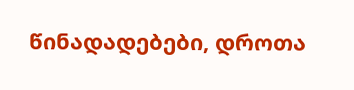წინადადებები, დროთა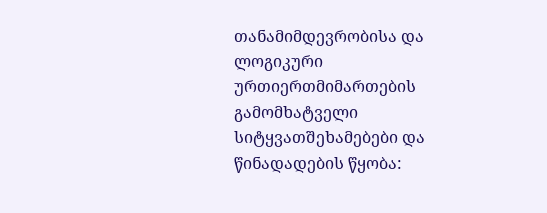თანამიმდევრობისა და ლოგიკური ურთიერთმიმართების გამომხატველი სიტყვათშეხამებები და წინადადების წყობა: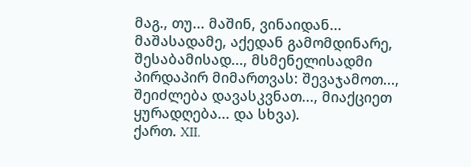მაგ., თუ... მაშინ, ვინაიდან... მაშასადამე, აქედან გამომდინარე, შესაბამისად..., მსმენელისადმი პირდაპირ მიმართვას: შევაჯამოთ..., შეიძლება დავასკვნათ..., მიაქციეთ ყურადღება... და სხვა).
ქართ. XII.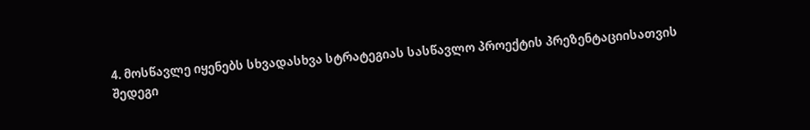4. მოსწავლე იყენებს სხვადასხვა სტრატეგიას სასწავლო პროექტის პრეზენტაციისათვის
შედეგი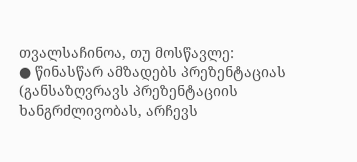თვალსაჩინოა, თუ მოსწავლე:
● წინასწარ ამზადებს პრეზენტაციას (განსაზღვრავს პრეზენტაციის ხანგრძლივობას, არჩევს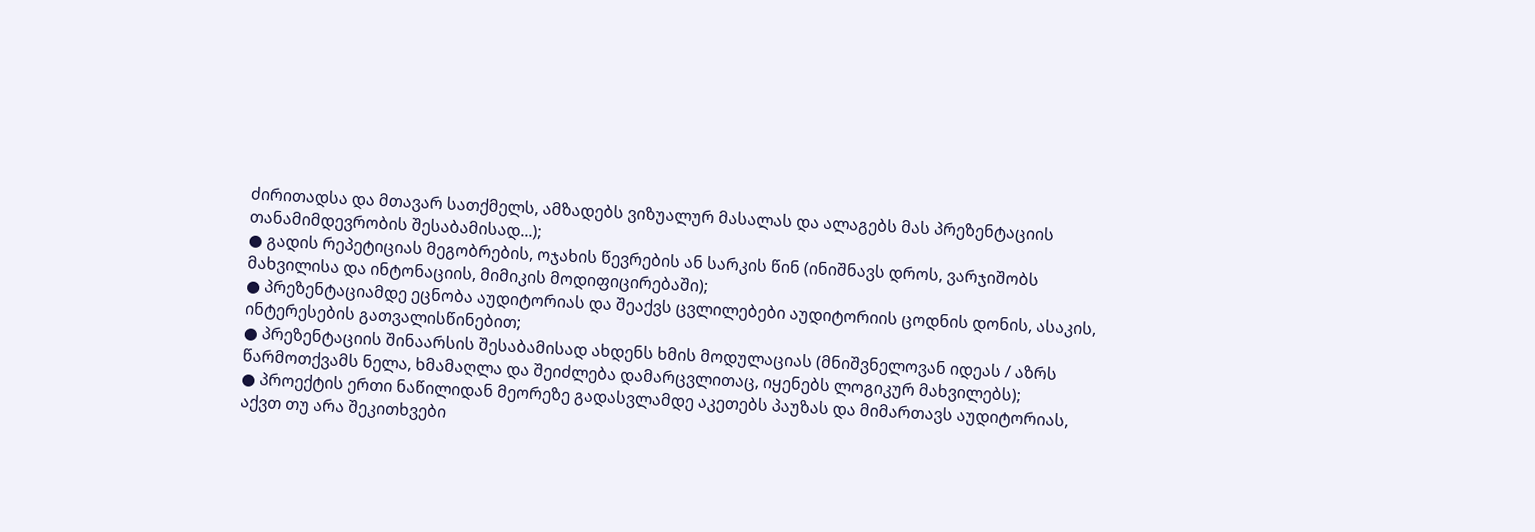ძირითადსა და მთავარ სათქმელს, ამზადებს ვიზუალურ მასალას და ალაგებს მას პრეზენტაციის თანამიმდევრობის შესაბამისად...);
● გადის რეპეტიციას მეგობრების, ოჯახის წევრების ან სარკის წინ (ინიშნავს დროს, ვარჯიშობს მახვილისა და ინტონაციის, მიმიკის მოდიფიცირებაში);
● პრეზენტაციამდე ეცნობა აუდიტორიას და შეაქვს ცვლილებები აუდიტორიის ცოდნის დონის, ასაკის, ინტერესების გათვალისწინებით;
● პრეზენტაციის შინაარსის შესაბამისად ახდენს ხმის მოდულაციას (მნიშვნელოვან იდეას / აზრს წარმოთქვამს ნელა, ხმამაღლა და შეიძლება დამარცვლითაც, იყენებს ლოგიკურ მახვილებს);
● პროექტის ერთი ნაწილიდან მეორეზე გადასვლამდე აკეთებს პაუზას და მიმართავს აუდიტორიას, აქვთ თუ არა შეკითხვები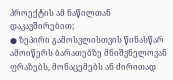პროექტის ამ ნაწილთან დაკავშირებით;
● ზეპირი გამოსვლისთვის წინასწარ ამოიწერს ბარათებზე მნიშვნელოვან ფრაზებს, მონაცემებს ან ძირითად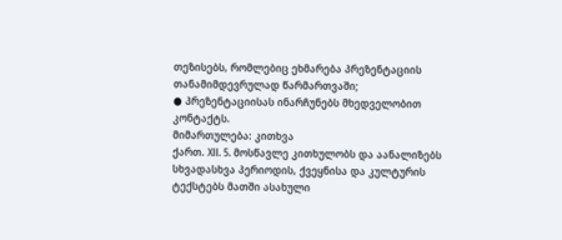თეზისებს, რომლებიც ეხმარება პრეზენტაციის თანამიმდევრულად წარმართვაში;
● პრეზენტაციისას ინარჩუნებს მხედველობით კონტაქტს.
მიმართულება: კითხვა
ქართ. XII. 5. მოსწავლე კითხულობს და აანალიზებს სხვადასხვა პერიოდის, ქვეყნისა და კულტურის ტექსტებს მათში ასახული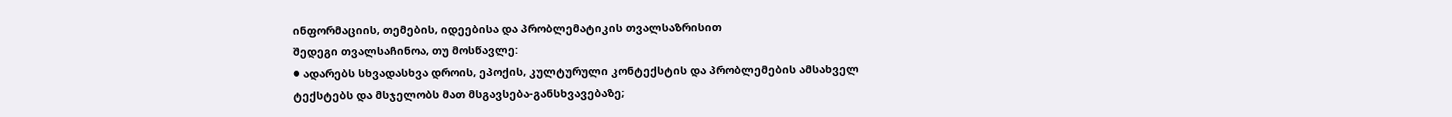ინფორმაციის, თემების, იდეებისა და პრობლემატიკის თვალსაზრისით
შედეგი თვალსაჩინოა, თუ მოსწავლე:
● ადარებს სხვადასხვა დროის, ეპოქის, კულტურული კონტექსტის და პრობლემების ამსახველ ტექსტებს და მსჯელობს მათ მსგავსება-განსხვავებაზე;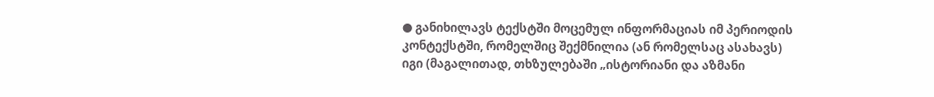● განიხილავს ტექსტში მოცემულ ინფორმაციას იმ პერიოდის კონტექსტში, რომელშიც შექმნილია (ან რომელსაც ასახავს) იგი (მაგალითად, თხზულებაში „ისტორიანი და აზმანი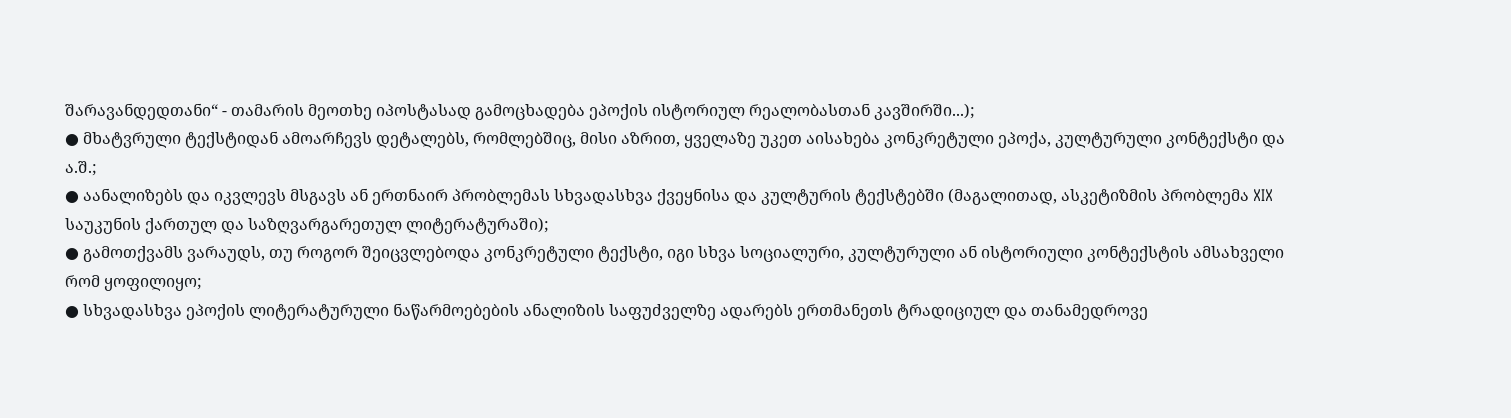შარავანდედთანი“ - თამარის მეოთხე იპოსტასად გამოცხადება ეპოქის ისტორიულ რეალობასთან კავშირში...);
● მხატვრული ტექსტიდან ამოარჩევს დეტალებს, რომლებშიც, მისი აზრით, ყველაზე უკეთ აისახება კონკრეტული ეპოქა, კულტურული კონტექსტი და ა.შ.;
● აანალიზებს და იკვლევს მსგავს ან ერთნაირ პრობლემას სხვადასხვა ქვეყნისა და კულტურის ტექსტებში (მაგალითად, ასკეტიზმის პრობლემა XIX საუკუნის ქართულ და საზღვარგარეთულ ლიტერატურაში);
● გამოთქვამს ვარაუდს, თუ როგორ შეიცვლებოდა კონკრეტული ტექსტი, იგი სხვა სოციალური, კულტურული ან ისტორიული კონტექსტის ამსახველი რომ ყოფილიყო;
● სხვადასხვა ეპოქის ლიტერატურული ნაწარმოებების ანალიზის საფუძველზე ადარებს ერთმანეთს ტრადიციულ და თანამედროვე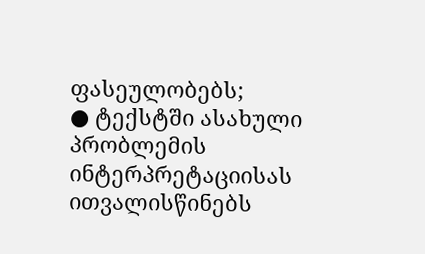ფასეულობებს;
● ტექსტში ასახული პრობლემის ინტერპრეტაციისას ითვალისწინებს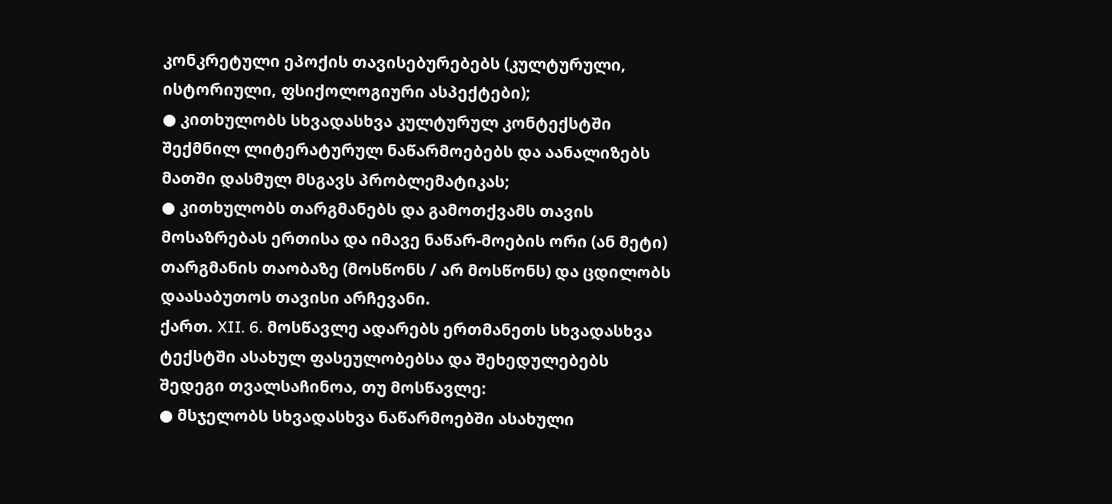კონკრეტული ეპოქის თავისებურებებს (კულტურული, ისტორიული, ფსიქოლოგიური ასპექტები);
● კითხულობს სხვადასხვა კულტურულ კონტექსტში შექმნილ ლიტერატურულ ნაწარმოებებს და აანალიზებს მათში დასმულ მსგავს პრობლემატიკას;
● კითხულობს თარგმანებს და გამოთქვამს თავის მოსაზრებას ერთისა და იმავე ნაწარ-მოების ორი (ან მეტი) თარგმანის თაობაზე (მოსწონს / არ მოსწონს) და ცდილობს დაასაბუთოს თავისი არჩევანი.
ქართ. XII. 6. მოსწავლე ადარებს ერთმანეთს სხვადასხვა ტექსტში ასახულ ფასეულობებსა და შეხედულებებს
შედეგი თვალსაჩინოა, თუ მოსწავლე:
● მსჯელობს სხვადასხვა ნაწარმოებში ასახული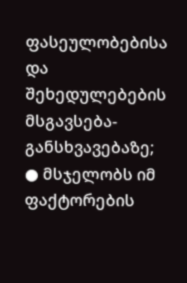ფასეულობებისა და შეხედულებების მსგავსება-განსხვავებაზე;
● მსჯელობს იმ ფაქტორების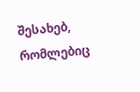შესახებ, რომლებიც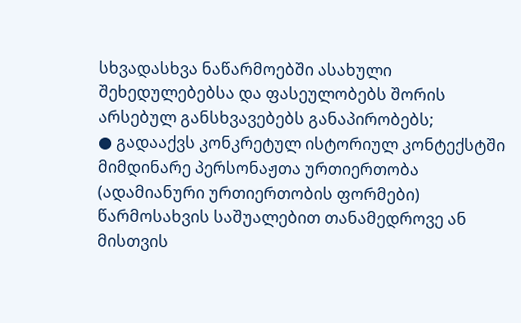სხვადასხვა ნაწარმოებში ასახული შეხედულებებსა და ფასეულობებს შორის არსებულ განსხვავებებს განაპირობებს;
● გადააქვს კონკრეტულ ისტორიულ კონტექსტში მიმდინარე პერსონაჟთა ურთიერთობა (ადამიანური ურთიერთობის ფორმები) წარმოსახვის საშუალებით თანამედროვე ან მისთვის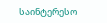საინტერესო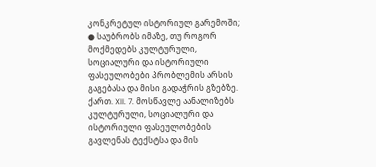კონკრეტულ ისტორიულ გარემოში;
● საუბრობს იმაზე, თუ როგორ მოქმედებს კულტურული, სოციალური და ისტორიული ფასეულობები პრობლემის არსის გაგებასა და მისი გადაჭრის გზებზე.
ქართ. XII. 7. მოსწავლე აანალიზებს კულტურული, სოციალური და ისტორიული ფასეულობების გავლენას ტექსტსა და მის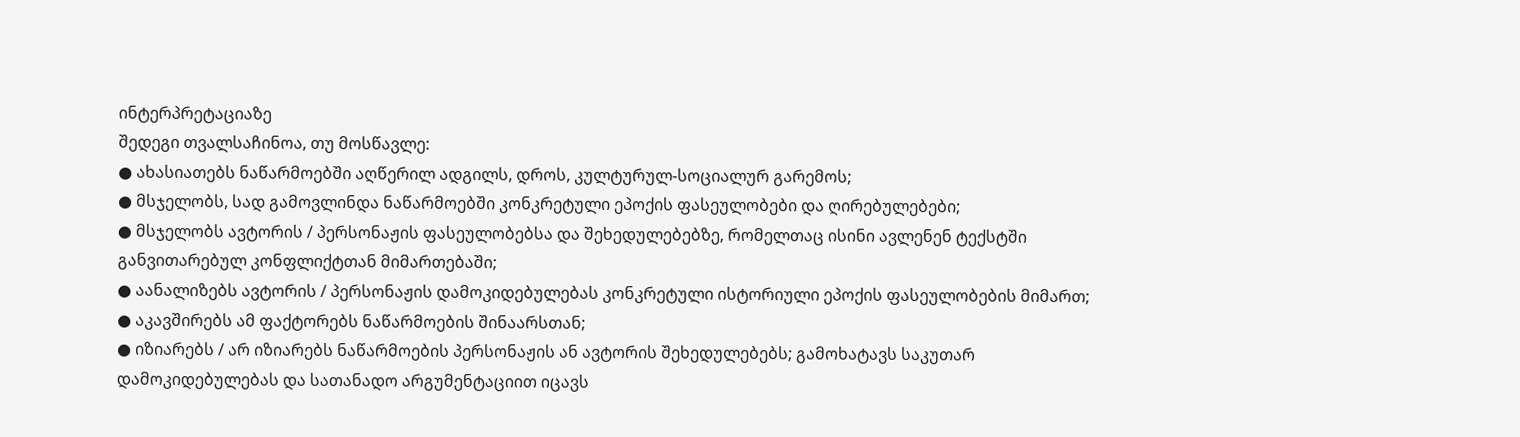ინტერპრეტაციაზე
შედეგი თვალსაჩინოა, თუ მოსწავლე:
● ახასიათებს ნაწარმოებში აღწერილ ადგილს, დროს, კულტურულ-სოციალურ გარემოს;
● მსჯელობს, სად გამოვლინდა ნაწარმოებში კონკრეტული ეპოქის ფასეულობები და ღირებულებები;
● მსჯელობს ავტორის / პერსონაჟის ფასეულობებსა და შეხედულებებზე, რომელთაც ისინი ავლენენ ტექსტში განვითარებულ კონფლიქტთან მიმართებაში;
● აანალიზებს ავტორის / პერსონაჟის დამოკიდებულებას კონკრეტული ისტორიული ეპოქის ფასეულობების მიმართ;
● აკავშირებს ამ ფაქტორებს ნაწარმოების შინაარსთან;
● იზიარებს / არ იზიარებს ნაწარმოების პერსონაჟის ან ავტორის შეხედულებებს; გამოხატავს საკუთარ დამოკიდებულებას და სათანადო არგუმენტაციით იცავს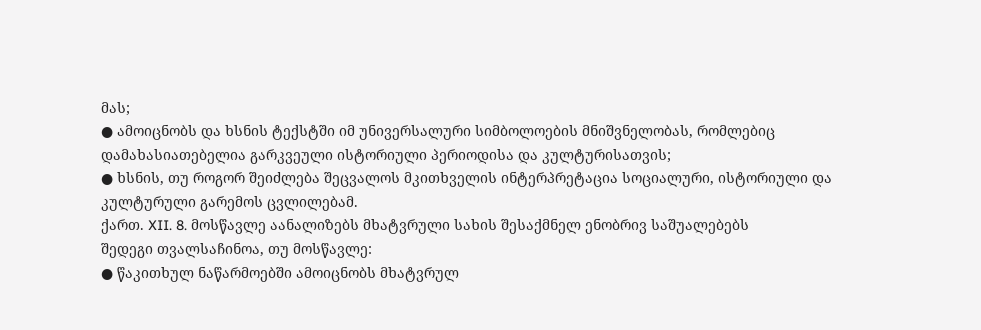მას;
● ამოიცნობს და ხსნის ტექსტში იმ უნივერსალური სიმბოლოების მნიშვნელობას, რომლებიც დამახასიათებელია გარკვეული ისტორიული პერიოდისა და კულტურისათვის;
● ხსნის, თუ როგორ შეიძლება შეცვალოს მკითხველის ინტერპრეტაცია სოციალური, ისტორიული და კულტურული გარემოს ცვლილებამ.
ქართ. XII. 8. მოსწავლე აანალიზებს მხატვრული სახის შესაქმნელ ენობრივ საშუალებებს
შედეგი თვალსაჩინოა, თუ მოსწავლე:
● წაკითხულ ნაწარმოებში ამოიცნობს მხატვრულ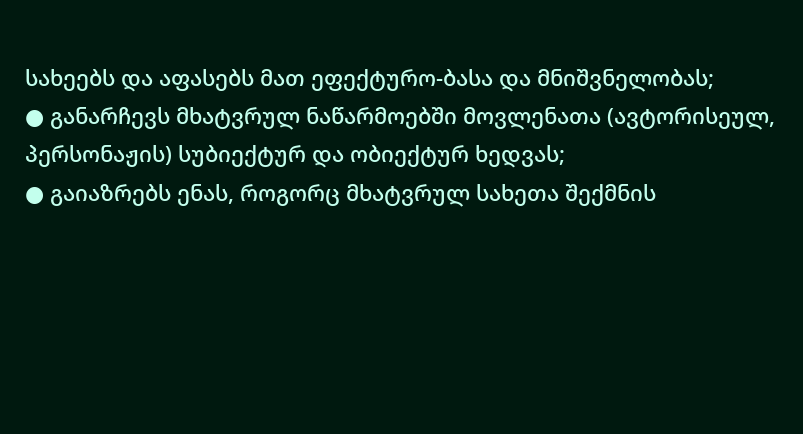სახეებს და აფასებს მათ ეფექტურო-ბასა და მნიშვნელობას;
● განარჩევს მხატვრულ ნაწარმოებში მოვლენათა (ავტორისეულ, პერსონაჟის) სუბიექტურ და ობიექტურ ხედვას;
● გაიაზრებს ენას, როგორც მხატვრულ სახეთა შექმნის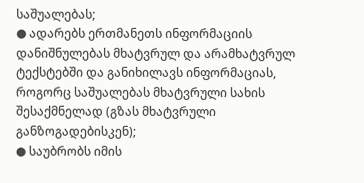საშუალებას;
● ადარებს ერთმანეთს ინფორმაციის დანიშნულებას მხატვრულ და არამხატვრულ ტექსტებში და განიხილავს ინფორმაციას, როგორც საშუალებას მხატვრული სახის შესაქმნელად (გზას მხატვრული განზოგადებისკენ);
● საუბრობს იმის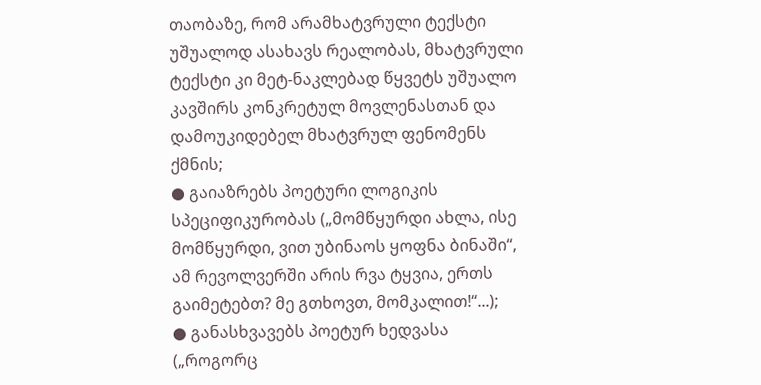თაობაზე, რომ არამხატვრული ტექსტი უშუალოდ ასახავს რეალობას, მხატვრული ტექსტი კი მეტ-ნაკლებად წყვეტს უშუალო კავშირს კონკრეტულ მოვლენასთან და დამოუკიდებელ მხატვრულ ფენომენს ქმნის;
● გაიაზრებს პოეტური ლოგიკის სპეციფიკურობას („მომწყურდი ახლა, ისე მომწყურდი, ვით უბინაოს ყოფნა ბინაში“, ამ რევოლვერში არის რვა ტყვია, ერთს გაიმეტებთ? მე გთხოვთ, მომკალით!“...);
● განასხვავებს პოეტურ ხედვასა („როგორც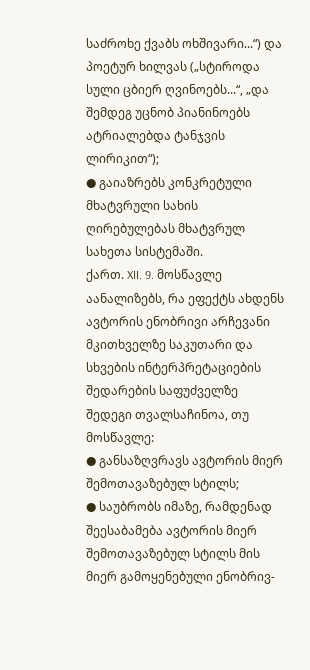საძროხე ქვაბს ოხშივარი...“) და პოეტურ ხილვას („სტიროდა სული ცბიერ ღვინოებს...“, „და შემდეგ უცნობ პიანინოებს ატრიალებდა ტანჯვის ლირიკით“);
● გაიაზრებს კონკრეტული მხატვრული სახის ღირებულებას მხატვრულ სახეთა სისტემაში.
ქართ. XII. 9. მოსწავლე აანალიზებს, რა ეფექტს ახდენს ავტორის ენობრივი არჩევანი მკითხველზე საკუთარი და სხვების ინტერპრეტაციების შედარების საფუძველზე
შედეგი თვალსაჩინოა, თუ მოსწავლე:
● განსაზღვრავს ავტორის მიერ შემოთავაზებულ სტილს;
● საუბრობს იმაზე, რამდენად შეესაბამება ავტორის მიერ შემოთავაზებულ სტილს მის მიერ გამოყენებული ენობრივ-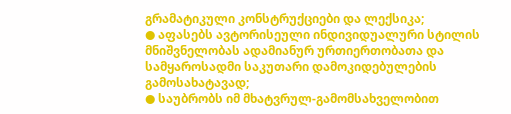გრამატიკული კონსტრუქციები და ლექსიკა;
● აფასებს ავტორისეული ინდივიდუალური სტილის მნიშვნელობას ადამიანურ ურთიერთობათა და სამყაროსადმი საკუთარი დამოკიდებულების გამოსახატავად;
● საუბრობს იმ მხატვრულ-გამომსახველობით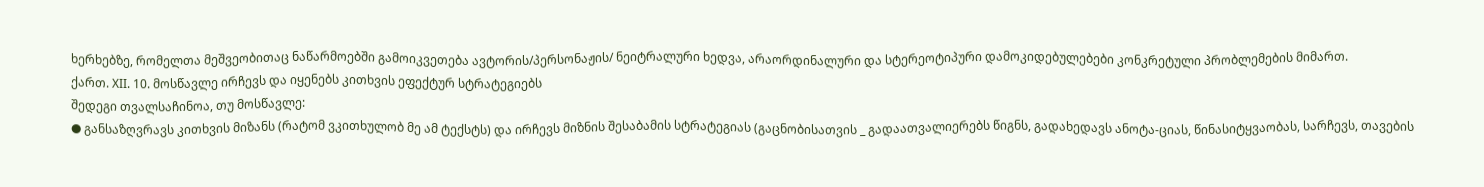ხერხებზე, რომელთა მეშვეობითაც ნაწარმოებში გამოიკვეთება ავტორის/პერსონაჟის/ ნეიტრალური ხედვა, არაორდინალური და სტერეოტიპური დამოკიდებულებები კონკრეტული პრობლემების მიმართ.
ქართ. XII. 10. მოსწავლე ირჩევს და იყენებს კითხვის ეფექტურ სტრატეგიებს
შედეგი თვალსაჩინოა, თუ მოსწავლე:
● განსაზღვრავს კითხვის მიზანს (რატომ ვკითხულობ მე ამ ტექსტს) და ირჩევს მიზნის შესაბამის სტრატეგიას (გაცნობისათვის _ გადაათვალიერებს წიგნს, გადახედავს ანოტა-ციას, წინასიტყვაობას, სარჩევს, თავების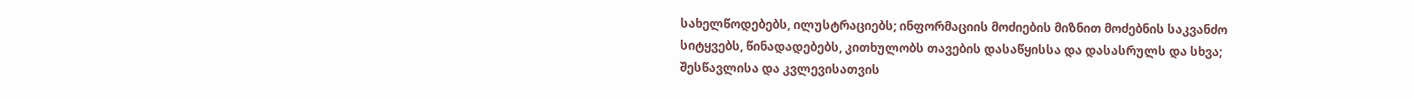სახელწოდებებს, ილუსტრაციებს; ინფორმაციის მოძიების მიზნით მოძებნის საკვანძო სიტყვებს, წინადადებებს, კითხულობს თავების დასაწყისსა და დასასრულს და სხვა; შესწავლისა და კვლევისათვის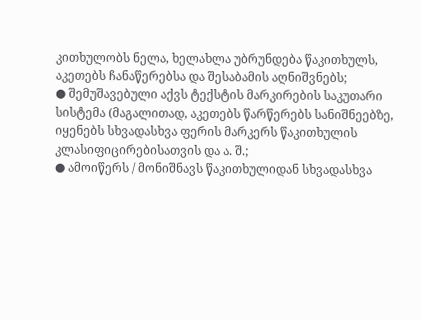კითხულობს ნელა, ხელახლა უბრუნდება წაკითხულს, აკეთებს ჩანაწერებსა და შესაბამის აღნიშვნებს;
● შემუშავებული აქვს ტექსტის მარკირების საკუთარი სისტემა (მაგალითად, აკეთებს წარწერებს სანიშნეებზე, იყენებს სხვადასხვა ფერის მარკერს წაკითხულის კლასიფიცირებისათვის და ა. შ.;
● ამოიწერს / მონიშნავს წაკითხულიდან სხვადასხვა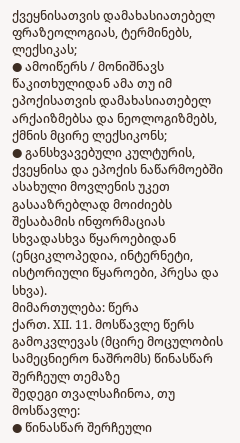ქვეყნისათვის დამახასიათებელ ფრაზეოლოგიას, ტერმინებს, ლექსიკას;
● ამოიწერს / მონიშნავს წაკითხულიდან ამა თუ იმ ეპოქისათვის დამახასიათებელ არქაიზმებსა და ნეოლოგიზმებს, ქმნის მცირე ლექსიკონს;
● განსხვავებული კულტურის, ქვეყნისა და ეპოქის ნაწარმოებში ასახული მოვლენის უკეთ გასააზრებლად მოიძიებს შესაბამის ინფორმაციას სხვადასხვა წყაროებიდან (ენციკლოპედია, ინტერნეტი, ისტორიული წყაროები, პრესა და სხვა).
მიმართულება: წერა
ქართ. XII. 11. მოსწავლე წერს გამოკვლევას (მცირე მოცულობის სამეცნიერო ნაშრომს) წინასწარ შერჩეულ თემაზე
შედეგი თვალსაჩინოა, თუ მოსწავლე:
● წინასწარ შერჩეული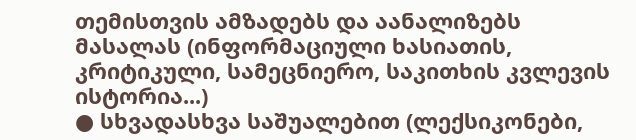თემისთვის ამზადებს და აანალიზებს მასალას (ინფორმაციული ხასიათის, კრიტიკული, სამეცნიერო, საკითხის კვლევის ისტორია...)
● სხვადასხვა საშუალებით (ლექსიკონები,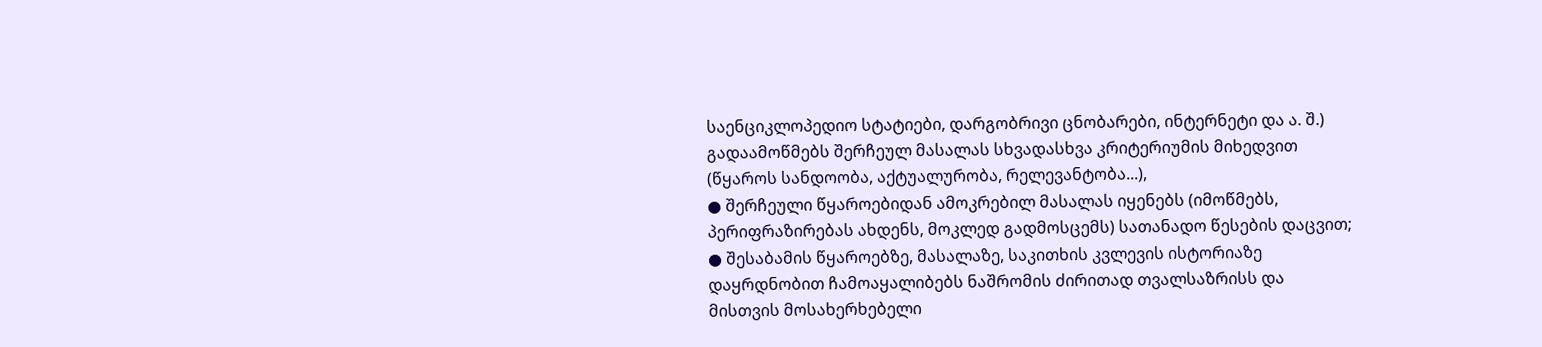საენციკლოპედიო სტატიები, დარგობრივი ცნობარები, ინტერნეტი და ა. შ.) გადაამოწმებს შერჩეულ მასალას სხვადასხვა კრიტერიუმის მიხედვით (წყაროს სანდოობა, აქტუალურობა, რელევანტობა...),
● შერჩეული წყაროებიდან ამოკრებილ მასალას იყენებს (იმოწმებს, პერიფრაზირებას ახდენს, მოკლედ გადმოსცემს) სათანადო წესების დაცვით;
● შესაბამის წყაროებზე, მასალაზე, საკითხის კვლევის ისტორიაზე დაყრდნობით ჩამოაყალიბებს ნაშრომის ძირითად თვალსაზრისს და მისთვის მოსახერხებელი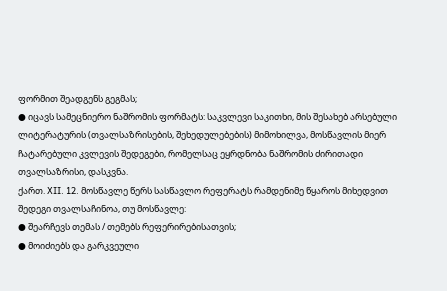ფორმით შეადგენს გეგმას;
● იცავს სამეცნიერო ნაშრომის ფორმატს: საკვლევი საკითხი, მის შესახებ არსებული ლიტერატურის (თვალსაზრისების, შეხედულებების) მიმოხილვა, მოსწავლის მიერ ჩატარებული კვლევის შედეგები, რომელსაც ეყრდნობა ნაშრომის ძირითადი თვალსაზრისი, დასკვნა.
ქართ. XII. 12. მოსწავლე წერს სასწავლო რეფერატს რამდენიმე წყაროს მიხედვით
შედეგი თვალსაჩინოა, თუ მოსწავლე:
● შეარჩევს თემას / თემებს რეფერირებისათვის;
● მოიძიებს და გარკვეული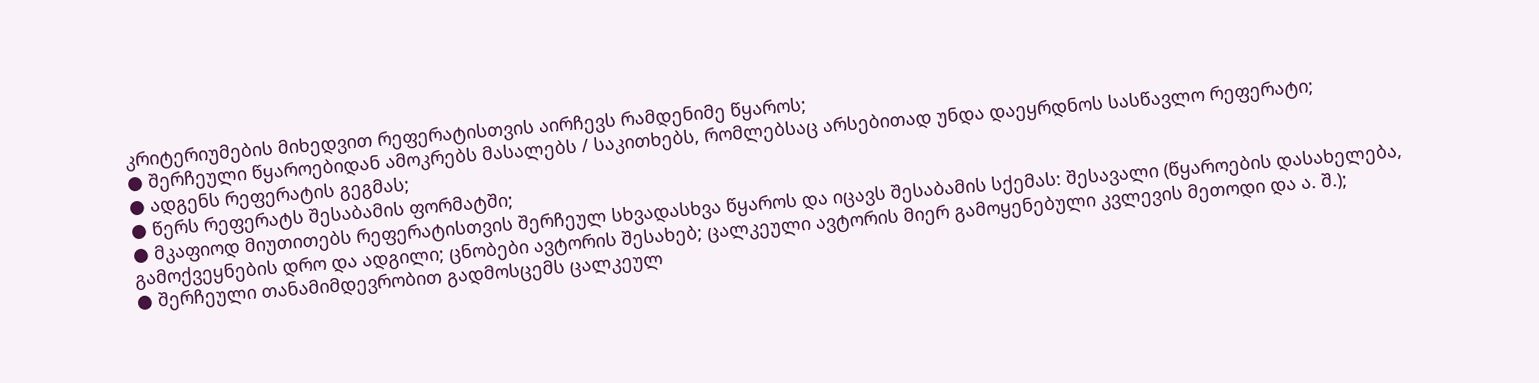კრიტერიუმების მიხედვით რეფერატისთვის აირჩევს რამდენიმე წყაროს;
● შერჩეული წყაროებიდან ამოკრებს მასალებს / საკითხებს, რომლებსაც არსებითად უნდა დაეყრდნოს სასწავლო რეფერატი;
● ადგენს რეფერატის გეგმას;
● წერს რეფერატს შესაბამის ფორმატში;
● მკაფიოდ მიუთითებს რეფერატისთვის შერჩეულ სხვადასხვა წყაროს და იცავს შესაბამის სქემას: შესავალი (წყაროების დასახელება, გამოქვეყნების დრო და ადგილი; ცნობები ავტორის შესახებ; ცალკეული ავტორის მიერ გამოყენებული კვლევის მეთოდი და ა. შ.);
● შერჩეული თანამიმდევრობით გადმოსცემს ცალკეულ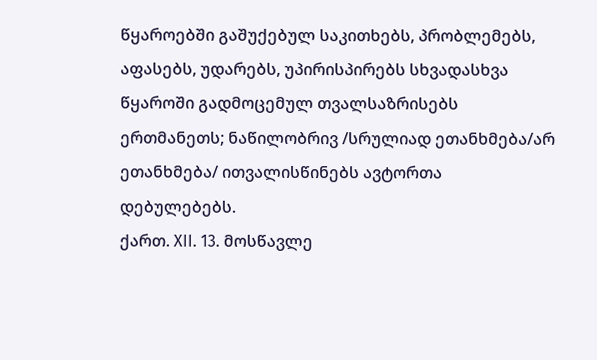წყაროებში გაშუქებულ საკითხებს, პრობლემებს, აფასებს, უდარებს, უპირისპირებს სხვადასხვა წყაროში გადმოცემულ თვალსაზრისებს ერთმანეთს; ნაწილობრივ /სრულიად ეთანხმება/არ ეთანხმება/ ითვალისწინებს ავტორთა დებულებებს.
ქართ. XII. 13. მოსწავლე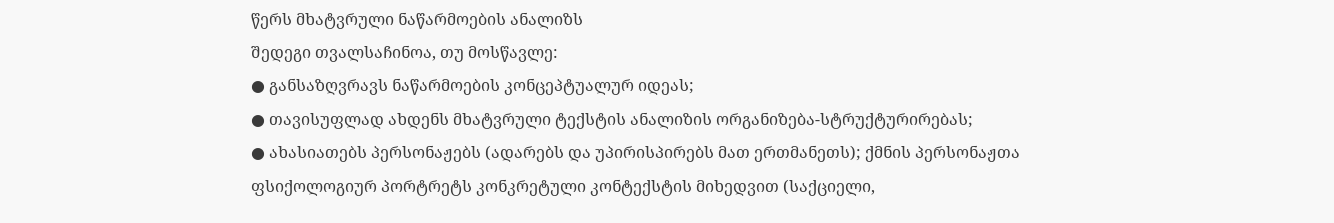წერს მხატვრული ნაწარმოების ანალიზს
შედეგი თვალსაჩინოა, თუ მოსწავლე:
● განსაზღვრავს ნაწარმოების კონცეპტუალურ იდეას;
● თავისუფლად ახდენს მხატვრული ტექსტის ანალიზის ორგანიზება-სტრუქტურირებას;
● ახასიათებს პერსონაჟებს (ადარებს და უპირისპირებს მათ ერთმანეთს); ქმნის პერსონაჟთა ფსიქოლოგიურ პორტრეტს კონკრეტული კონტექსტის მიხედვით (საქციელი,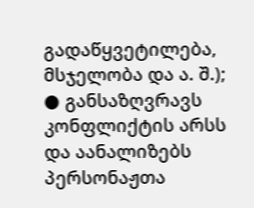გადაწყვეტილება, მსჯელობა და ა. შ.);
● განსაზღვრავს კონფლიქტის არსს და აანალიზებს პერსონაჟთა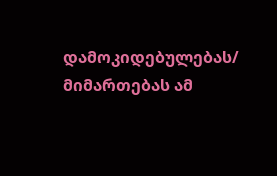დამოკიდებულებას/ მიმართებას ამ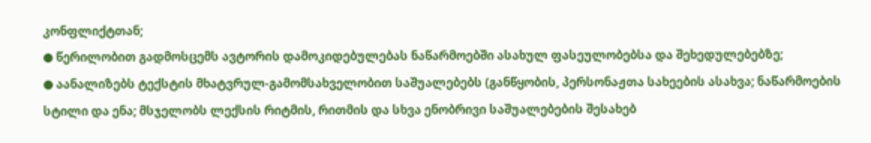კონფლიქტთან;
● წერილობით გადმოსცემს ავტორის დამოკიდებულებას ნაწარმოებში ასახულ ფასეულობებსა და შეხედულებებზე;
● აანალიზებს ტექსტის მხატვრულ-გამომსახველობით საშუალებებს (განწყობის, პერსონაჟთა სახეების ასახვა; ნაწარმოების სტილი და ენა; მსჯელობს ლექსის რიტმის, რითმის და სხვა ენობრივი საშუალებების შესახებ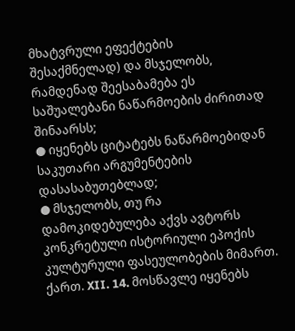მხატვრული ეფექტების შესაქმნელად) და მსჯელობს, რამდენად შეესაბამება ეს საშუალებანი ნაწარმოების ძირითად შინაარსს;
● იყენებს ციტატებს ნაწარმოებიდან საკუთარი არგუმენტების დასასაბუთებლად;
● მსჯელობს, თუ რა დამოკიდებულება აქვს ავტორს კონკრეტული ისტორიული ეპოქის კულტურული ფასეულობების მიმართ.
ქართ. XII. 14. მოსწავლე იყენებს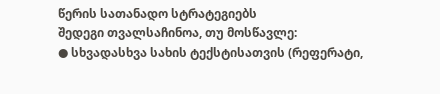წერის სათანადო სტრატეგიებს
შედეგი თვალსაჩინოა, თუ მოსწავლე:
● სხვადასხვა სახის ტექსტისათვის (რეფერატი,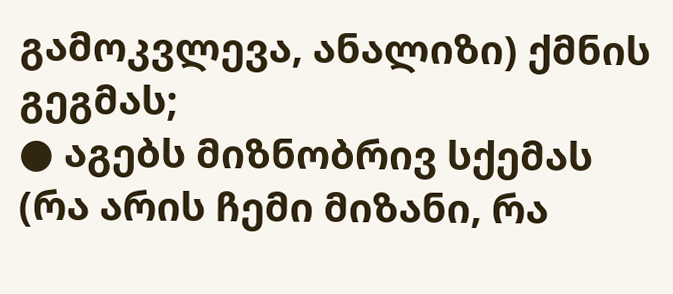გამოკვლევა, ანალიზი) ქმნის გეგმას;
● აგებს მიზნობრივ სქემას (რა არის ჩემი მიზანი, რა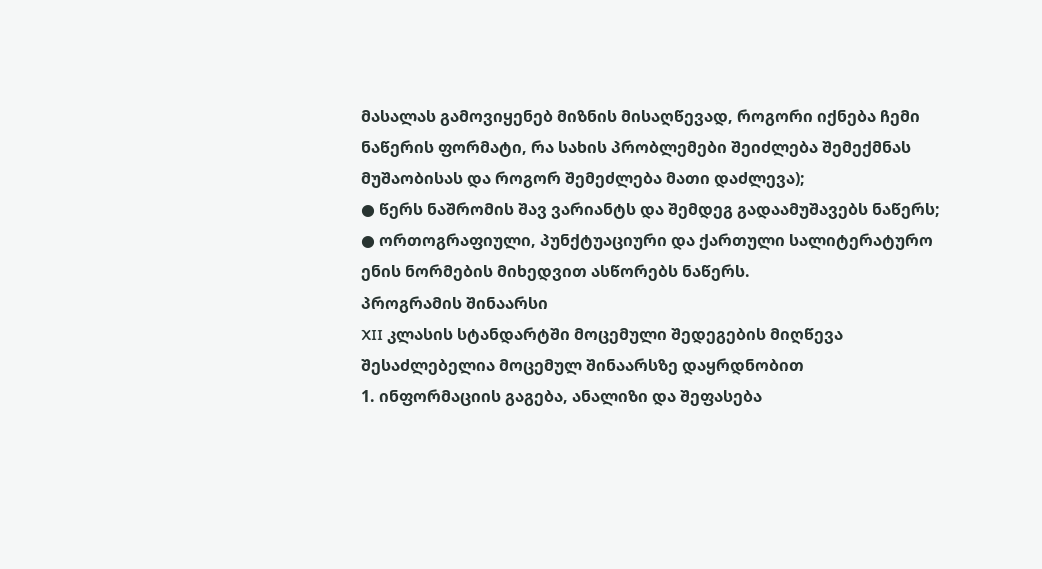მასალას გამოვიყენებ მიზნის მისაღწევად, როგორი იქნება ჩემი ნაწერის ფორმატი, რა სახის პრობლემები შეიძლება შემექმნას მუშაობისას და როგორ შემეძლება მათი დაძლევა);
● წერს ნაშრომის შავ ვარიანტს და შემდეგ გადაამუშავებს ნაწერს;
● ორთოგრაფიული, პუნქტუაციური და ქართული სალიტერატურო ენის ნორმების მიხედვით ასწორებს ნაწერს.
პროგრამის შინაარსი
XII კლასის სტანდარტში მოცემული შედეგების მიღწევა შესაძლებელია მოცემულ შინაარსზე დაყრდნობით
1. ინფორმაციის გაგება, ანალიზი და შეფასება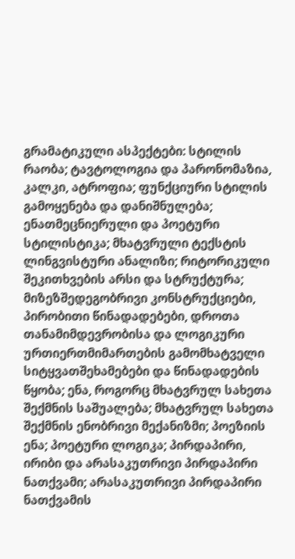გრამატიკული ასპექტები: სტილის რაობა; ტავტოლოგია და პარონომაზია, კალკი, ატროფია; ფუნქციური სტილის გამოყენება და დანიშნულება; ენათმეცნიერული და პოეტური სტილისტიკა; მხატვრული ტექსტის ლინგვისტური ანალიზი; რიტორიკული შეკითხვების არსი და სტრუქტურა; მიზეზშედეგობრივი კონსტრუქციები, პირობითი წინადადებები, დროთა თანამიმდევრობისა და ლოგიკური ურთიერთმიმართების გამომხატველი სიტყვათშეხამებები და წინადადების წყობა; ენა, როგორც მხატვრულ სახეთა შექმნის საშუალება; მხატვრულ სახეთა შექმნის ენობრივი მექანიზმი; პოეზიის ენა; პოეტური ლოგიკა; პირდაპირი, ირიბი და არასაკუთრივი პირდაპირი ნათქვამი; არასაკუთრივი პირდაპირი ნათქვამის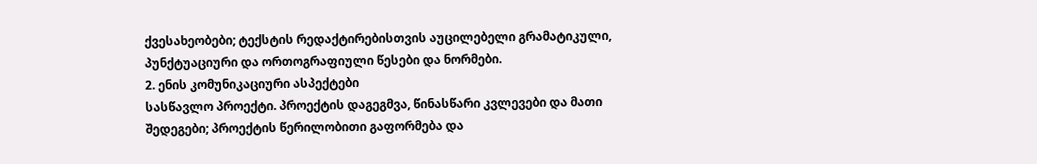ქვესახეობები; ტექსტის რედაქტირებისთვის აუცილებელი გრამატიკული, პუნქტუაციური და ორთოგრაფიული წესები და ნორმები.
2. ენის კომუნიკაციური ასპექტები
სასწავლო პროექტი. პროექტის დაგეგმვა, წინასწარი კვლევები და მათი შედეგები; პროექტის წერილობითი გაფორმება და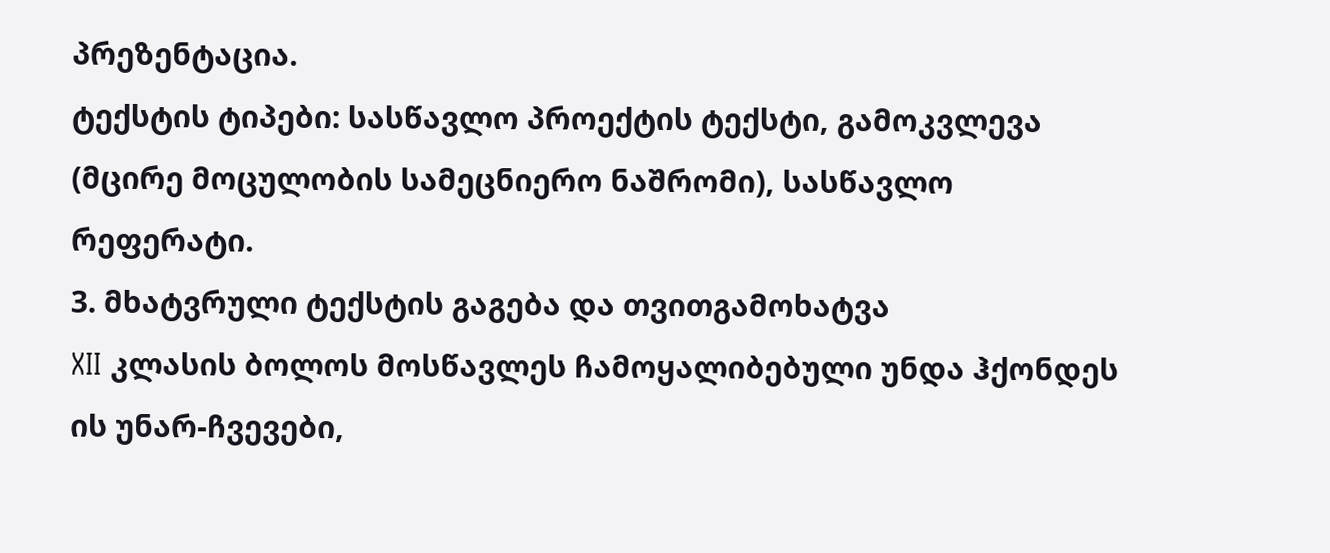პრეზენტაცია.
ტექსტის ტიპები: სასწავლო პროექტის ტექსტი, გამოკვლევა (მცირე მოცულობის სამეცნიერო ნაშრომი), სასწავლო რეფერატი.
3. მხატვრული ტექსტის გაგება და თვითგამოხატვა
XII კლასის ბოლოს მოსწავლეს ჩამოყალიბებული უნდა ჰქონდეს ის უნარ-ჩვევები,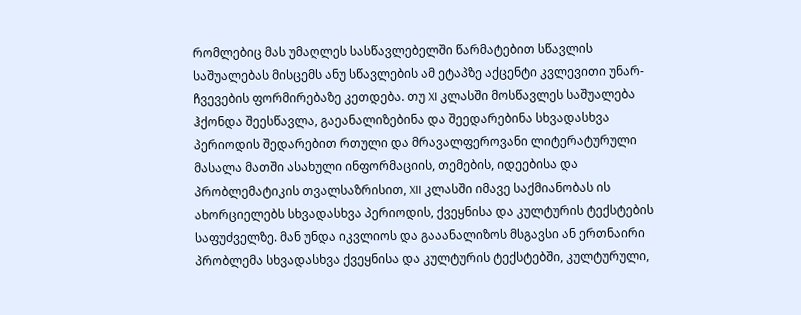რომლებიც მას უმაღლეს სასწავლებელში წარმატებით სწავლის საშუალებას მისცემს ანუ სწავლების ამ ეტაპზე აქცენტი კვლევითი უნარ-ჩვევების ფორმირებაზე კეთდება. თუ XI კლასში მოსწავლეს საშუალება ჰქონდა შეესწავლა, გაეანალიზებინა და შეედარებინა სხვადასხვა პერიოდის შედარებით რთული და მრავალფეროვანი ლიტერატურული მასალა მათში ასახული ინფორმაციის, თემების, იდეებისა და პრობლემატიკის თვალსაზრისით, XII კლასში იმავე საქმიანობას ის ახორციელებს სხვადასხვა პერიოდის, ქვეყნისა და კულტურის ტექსტების საფუძველზე. მან უნდა იკვლიოს და გააანალიზოს მსგავსი ან ერთნაირი პრობლემა სხვადასხვა ქვეყნისა და კულტურის ტექსტებში, კულტურული,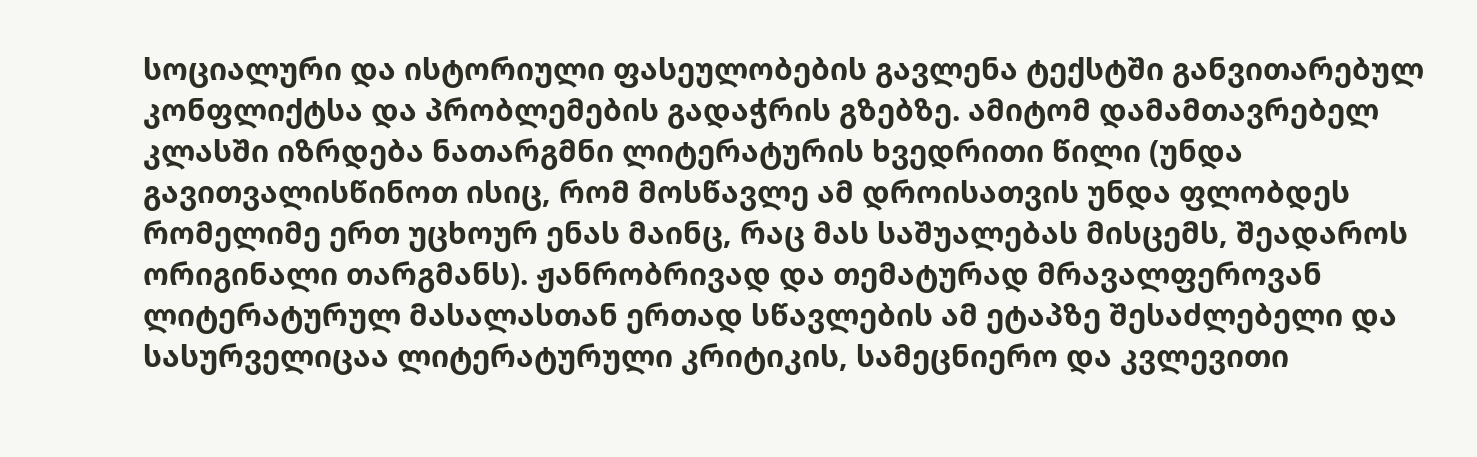სოციალური და ისტორიული ფასეულობების გავლენა ტექსტში განვითარებულ კონფლიქტსა და პრობლემების გადაჭრის გზებზე. ამიტომ დამამთავრებელ კლასში იზრდება ნათარგმნი ლიტერატურის ხვედრითი წილი (უნდა გავითვალისწინოთ ისიც, რომ მოსწავლე ამ დროისათვის უნდა ფლობდეს რომელიმე ერთ უცხოურ ენას მაინც, რაც მას საშუალებას მისცემს, შეადაროს ორიგინალი თარგმანს). ჟანრობრივად და თემატურად მრავალფეროვან ლიტერატურულ მასალასთან ერთად სწავლების ამ ეტაპზე შესაძლებელი და სასურველიცაა ლიტერატურული კრიტიკის, სამეცნიერო და კვლევითი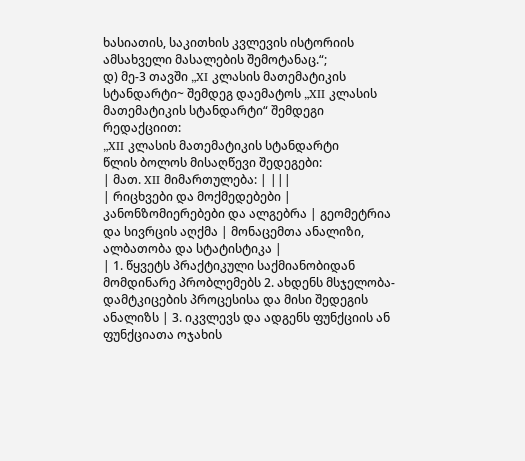ხასიათის, საკითხის კვლევის ისტორიის ამსახველი მასალების შემოტანაც.“;
დ) მე-3 თავში „XI კლასის მათემატიკის სტანდარტი~ შემდეგ დაემატოს „XII კლასის მათემატიკის სტანდარტი“ შემდეგი რედაქციით:
„XII კლასის მათემატიკის სტანდარტი
წლის ბოლოს მისაღწევი შედეგები:
| მათ. XII მიმართულება: | |||
| რიცხვები და მოქმედებები | კანონზომიერებები და ალგებრა | გეომეტრია და სივრცის აღქმა | მონაცემთა ანალიზი, ალბათობა და სტატისტიკა |
| 1. წყვეტს პრაქტიკული საქმიანობიდან მომდინარე პრობლემებს 2. ახდენს მსჯელობა-დამტკიცების პროცესისა და მისი შედეგის ანალიზს | 3. იკვლევს და ადგენს ფუნქციის ან ფუნქციათა ოჯახის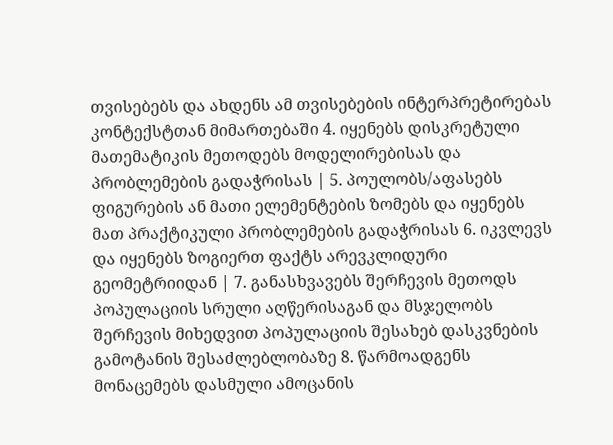თვისებებს და ახდენს ამ თვისებების ინტერპრეტირებას კონტექსტთან მიმართებაში 4. იყენებს დისკრეტული მათემატიკის მეთოდებს მოდელირებისას და პრობლემების გადაჭრისას | 5. პოულობს/აფასებს ფიგურების ან მათი ელემენტების ზომებს და იყენებს მათ პრაქტიკული პრობლემების გადაჭრისას 6. იკვლევს და იყენებს ზოგიერთ ფაქტს არევკლიდური გეომეტრიიდან | 7. განასხვავებს შერჩევის მეთოდს პოპულაციის სრული აღწერისაგან და მსჯელობს შერჩევის მიხედვით პოპულაციის შესახებ დასკვნების გამოტანის შესაძლებლობაზე 8. წარმოადგენს მონაცემებს დასმული ამოცანის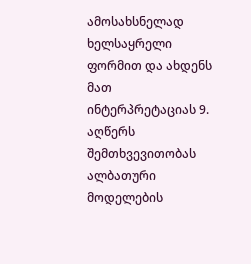ამოსახსნელად ხელსაყრელი ფორმით და ახდენს მათ ინტერპრეტაციას 9. აღწერს შემთხვევითობას ალბათური მოდელების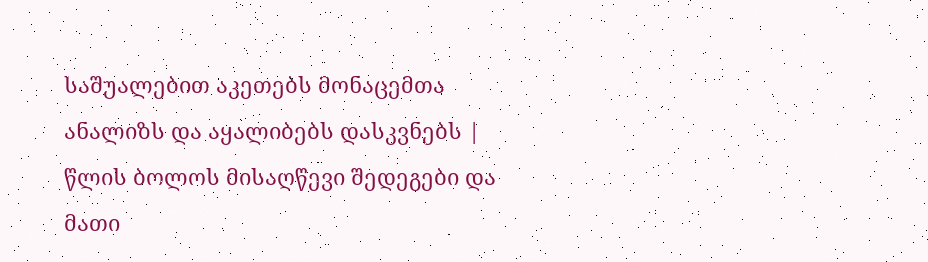საშუალებით აკეთებს მონაცემთა ანალიზს და აყალიბებს დასკვნებს |
წლის ბოლოს მისაღწევი შედეგები და მათი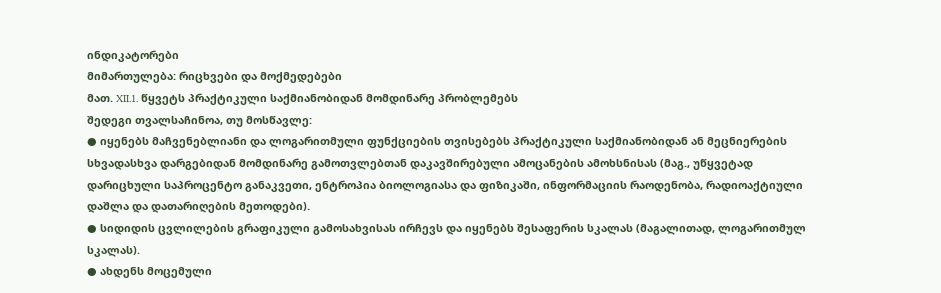ინდიკატორები
მიმართულება: რიცხვები და მოქმედებები
მათ. XII.1. წყვეტს პრაქტიკული საქმიანობიდან მომდინარე პრობლემებს
შედეგი თვალსაჩინოა, თუ მოსწავლე:
● იყენებს მაჩვენებლიანი და ლოგარითმული ფუნქციების თვისებებს პრაქტიკული საქმიანობიდან ან მეცნიერების სხვადასხვა დარგებიდან მომდინარე გამოთვლებთან დაკავშირებული ამოცანების ამოხსნისას (მაგ., უწყვეტად დარიცხული საპროცენტო განაკვეთი, ენტროპია ბიოლოგიასა და ფიზიკაში, ინფორმაციის რაოდენობა, რადიოაქტიული დაშლა და დათარიღების მეთოდები).
● სიდიდის ცვლილების გრაფიკული გამოსახვისას ირჩევს და იყენებს შესაფერის სკალას (მაგალითად, ლოგარითმულ სკალას).
● ახდენს მოცემული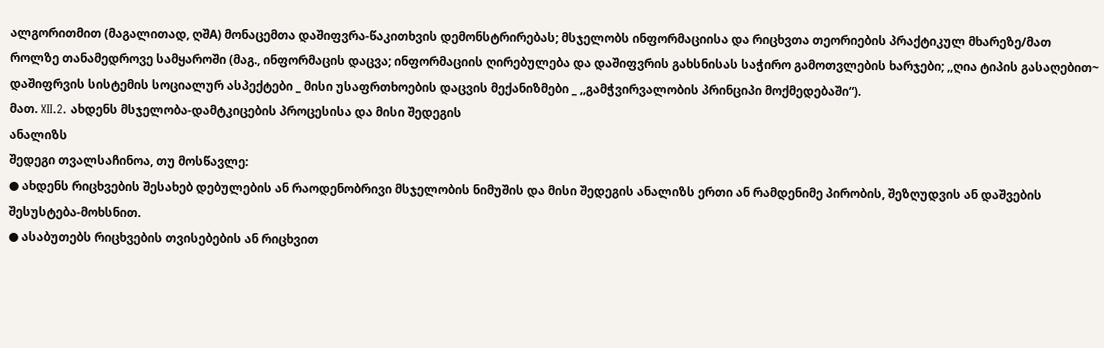ალგორითმით (მაგალითად, ღშA) მონაცემთა დაშიფვრა-წაკითხვის დემონსტრირებას; მსჯელობს ინფორმაციისა და რიცხვთა თეორიების პრაქტიკულ მხარეზე/მათ როლზე თანამედროვე სამყაროში (მაგ., ინფორმაცის დაცვა; ინფორმაციის ღირებულება და დაშიფვრის გახსნისას საჭირო გამოთვლების ხარჯები; ,,ღია ტიპის გასაღებით~ დაშიფრვის სისტემის სოციალურ ასპექტები _ მისი უსაფრთხოების დაცვის მექანიზმები _ ,,გამჭვირვალობის პრინციპი მოქმედებაში“).
მათ. XII.2. ახდენს მსჯელობა-დამტკიცების პროცესისა და მისი შედეგის
ანალიზს
შედეგი თვალსაჩინოა, თუ მოსწავლე:
● ახდენს რიცხვების შესახებ დებულების ან რაოდენობრივი მსჯელობის ნიმუშის და მისი შედეგის ანალიზს ერთი ან რამდენიმე პირობის, შეზღუდვის ან დაშვების შესუსტება-მოხსნით.
● ასაბუთებს რიცხვების თვისებების ან რიცხვით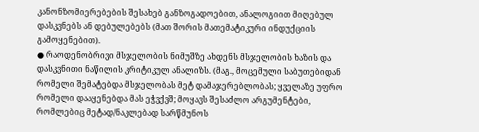კანონზომიერებების შესახებ განზოგადოებით, ანალოგიით მიღებულ დასკვნებს ან დებულებებს (მათ შორის მათემატიკური ინდუქციის გამოყენებით).
● რაოდენობრივი მსჯელობის ნიმუშზე ახდენს მსჯელობის ხაზის და დასკვნითი ნაწილის კრიტიკულ ანალიზს. (მაგ., მოცემული საბუთებიდან რომელი შემატებდა მსჯელობას მეტ დამაჯერებლობას; ყველაზე უფრო რომელი დააყენებდა მას ეჭვქვშ; მოყავს შესაძლო არგუმენტები, რომლებიც მეტად/ნაკლებად სარწმუნოს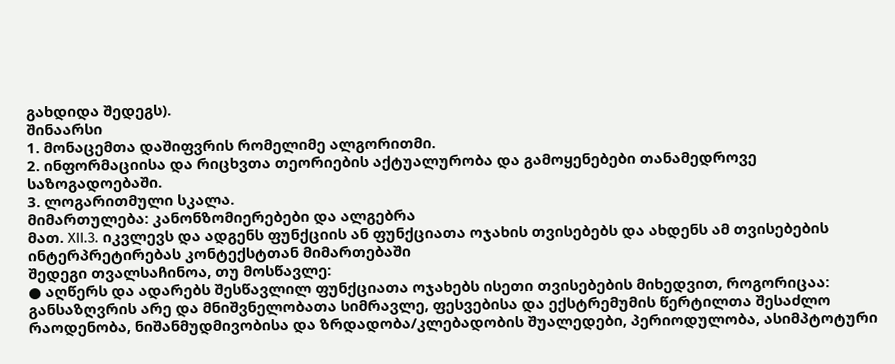გახდიდა შედეგს).
შინაარსი
1. მონაცემთა დაშიფვრის რომელიმე ალგორითმი.
2. ინფორმაციისა და რიცხვთა თეორიების აქტუალურობა და გამოყენებები თანამედროვე საზოგადოებაში.
3. ლოგარითმული სკალა.
მიმართულება: კანონზომიერებები და ალგებრა
მათ. XII.3. იკვლევს და ადგენს ფუნქციის ან ფუნქციათა ოჯახის თვისებებს და ახდენს ამ თვისებების ინტერპრეტირებას კონტექსტთან მიმართებაში
შედეგი თვალსაჩინოა, თუ მოსწავლე:
● აღწერს და ადარებს შესწავლილ ფუნქციათა ოჯახებს ისეთი თვისებების მიხედვით, როგორიცაა: განსაზღვრის არე და მნიშვნელობათა სიმრავლე, ფესვებისა და ექსტრემუმის წერტილთა შესაძლო რაოდენობა, ნიშანმუდმივობისა და ზრდადობა/კლებადობის შუალედები, პერიოდულობა, ასიმპტოტური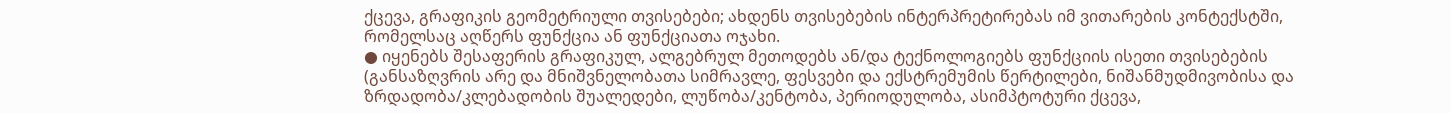ქცევა, გრაფიკის გეომეტრიული თვისებები; ახდენს თვისებების ინტერპრეტირებას იმ ვითარების კონტექსტში, რომელსაც აღწერს ფუნქცია ან ფუნქციათა ოჯახი.
● იყენებს შესაფერის გრაფიკულ, ალგებრულ მეთოდებს ან/და ტექნოლოგიებს ფუნქციის ისეთი თვისებების (განსაზღვრის არე და მნიშვნელობათა სიმრავლე, ფესვები და ექსტრემუმის წერტილები, ნიშანმუდმივობისა და ზრდადობა/კლებადობის შუალედები, ლუწობა/კენტობა, პერიოდულობა, ასიმპტოტური ქცევა,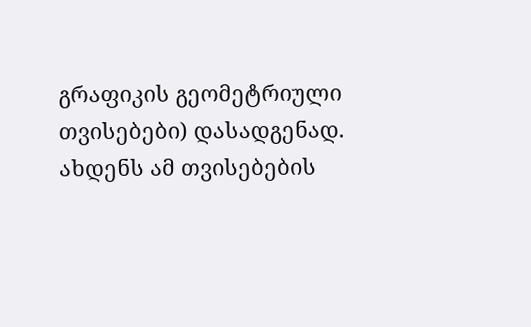გრაფიკის გეომეტრიული თვისებები) დასადგენად. ახდენს ამ თვისებების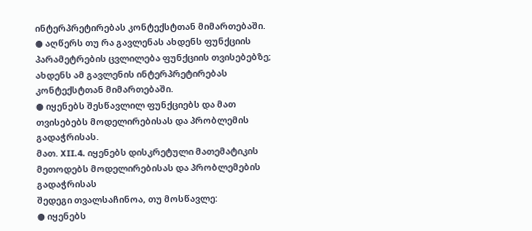ინტერპრეტირებას კონტექსტთან მიმართებაში.
● აღწერს თუ რა გავლენას ახდენს ფუნქციის პარამეტრების ცვლილება ფუნქციის თვისებებზე; ახდენს ამ გავლენის ინტერპრეტირებას კონტექსტთან მიმართებაში.
● იყენებს შესწავლილ ფუნქციებს და მათ თვისებებს მოდელირებისას და პრობლემის გადაჭრისას.
მათ. XII.4. იყენებს დისკრეტული მათემატიკის მეთოდებს მოდელირებისას და პრობლემების გადაჭრისას
შედეგი თვალსაჩინოა, თუ მოსწავლე:
● იყენებს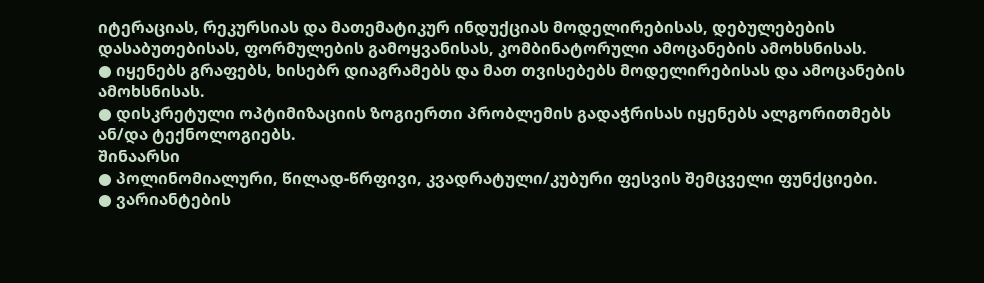იტერაციას, რეკურსიას და მათემატიკურ ინდუქციას მოდელირებისას, დებულებების დასაბუთებისას, ფორმულების გამოყვანისას, კომბინატორული ამოცანების ამოხსნისას.
● იყენებს გრაფებს, ხისებრ დიაგრამებს და მათ თვისებებს მოდელირებისას და ამოცანების ამოხსნისას.
● დისკრეტული ოპტიმიზაციის ზოგიერთი პრობლემის გადაჭრისას იყენებს ალგორითმებს ან/და ტექნოლოგიებს.
შინაარსი
● პოლინომიალური, წილად-წრფივი, კვადრატული/კუბური ფესვის შემცველი ფუნქციები.
● ვარიანტების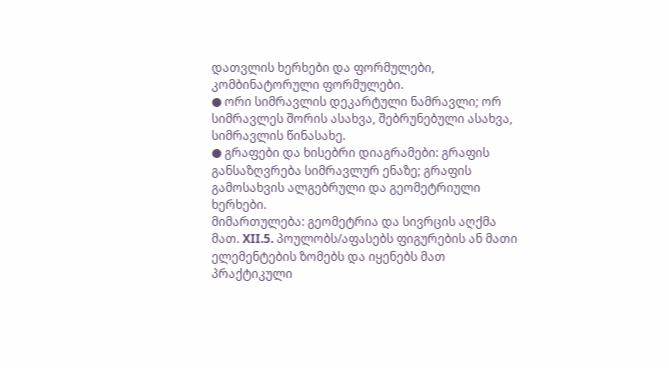დათვლის ხერხები და ფორმულები, კომბინატორული ფორმულები.
● ორი სიმრავლის დეკარტული ნამრავლი; ორ სიმრავლეს შორის ასახვა, შებრუნებული ასახვა, სიმრავლის წინასახე.
● გრაფები და ხისებრი დიაგრამები: გრაფის განსაზღვრება სიმრავლურ ენაზე; გრაფის გამოსახვის ალგებრული და გეომეტრიული ხერხები.
მიმართულება: გეომეტრია და სივრცის აღქმა
მათ. XII.5. პოულობს/აფასებს ფიგურების ან მათი ელემენტების ზომებს და იყენებს მათ პრაქტიკული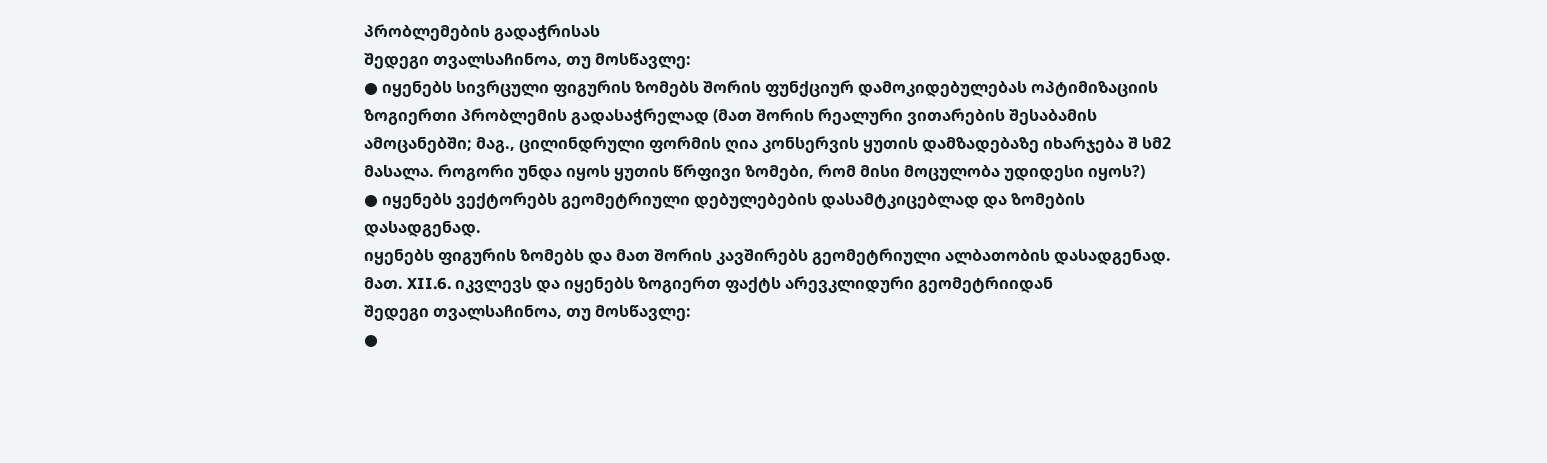პრობლემების გადაჭრისას
შედეგი თვალსაჩინოა, თუ მოსწავლე:
● იყენებს სივრცული ფიგურის ზომებს შორის ფუნქციურ დამოკიდებულებას ოპტიმიზაციის ზოგიერთი პრობლემის გადასაჭრელად (მათ შორის რეალური ვითარების შესაბამის ამოცანებში; მაგ., ცილინდრული ფორმის ღია კონსერვის ყუთის დამზადებაზე იხარჯება შ სმ2 მასალა. როგორი უნდა იყოს ყუთის წრფივი ზომები, რომ მისი მოცულობა უდიდესი იყოს?)
● იყენებს ვექტორებს გეომეტრიული დებულებების დასამტკიცებლად და ზომების დასადგენად.
იყენებს ფიგურის ზომებს და მათ შორის კავშირებს გეომეტრიული ალბათობის დასადგენად.
მათ. XII.6. იკვლევს და იყენებს ზოგიერთ ფაქტს არევკლიდური გეომეტრიიდან
შედეგი თვალსაჩინოა, თუ მოსწავლე:
●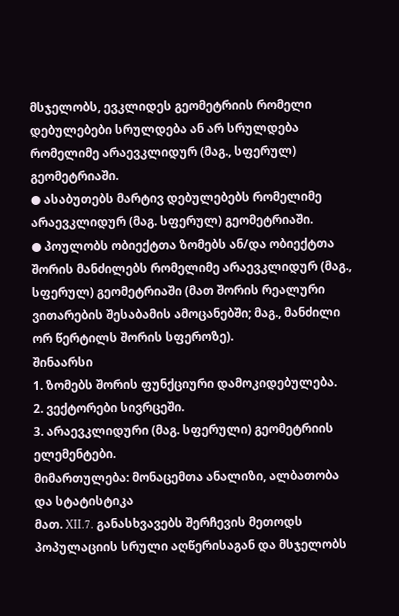მსჯელობს, ევკლიდეს გეომეტრიის რომელი დებულებები სრულდება ან არ სრულდება რომელიმე არაევკლიდურ (მაგ., სფერულ) გეომეტრიაში.
● ასაბუთებს მარტივ დებულებებს რომელიმე არაევკლიდურ (მაგ. სფერულ) გეომეტრიაში.
● პოულობს ობიექტთა ზომებს ან/და ობიექტთა შორის მანძილებს რომელიმე არაევკლიდურ (მაგ., სფერულ) გეომეტრიაში (მათ შორის რეალური ვითარების შესაბამის ამოცანებში; მაგ., მანძილი ორ წერტილს შორის სფეროზე).
შინაარსი
1. ზომებს შორის ფუნქციური დამოკიდებულება.
2. ვექტორები სივრცეში.
3. არაევკლიდური (მაგ. სფერული) გეომეტრიის ელემენტები.
მიმართულება: მონაცემთა ანალიზი, ალბათობა და სტატისტიკა
მათ. XII.7. განასხვავებს შერჩევის მეთოდს პოპულაციის სრული აღწერისაგან და მსჯელობს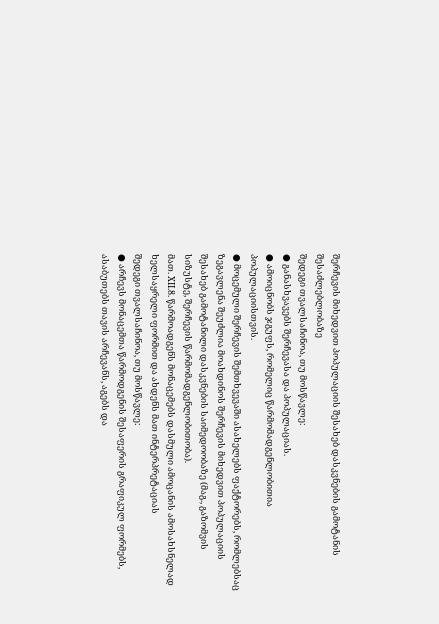შერჩევის მიხედვით პოპულაციის შესახებ დასკვნების გამოტანის შესაძლებლობაზე
შედეგი თვალსაჩინოა, თუ მოსწავლე:
● განასხვავებს შერჩევასა და პოპულაციას.
● ამოიცნობს ჯგუფს, რომელიც წარმომადგენლობითია პოპულაციისთვის.
● მოცემული შერჩევის შემთხვევაში ასახელებს ფაქტორებს, რომლებსაც ზეგავლენა შეუძლია მოახდინოს შერჩევის მიხედვით პოპულაციის შესახებ გამოტანილი დასკვნების საიმედოობაზე (მაგ., გაზომვის სიზუსტე, შერჩევის წარმომადგენლობითობა).
მათ. XII.8. წარმოადგენს მონაცემებს დასმული ამოცანის ამოსახსნელად ხელსაყრელი ფორმით და ახდენს მათ ინტერპრეტაციას
შედეგი თვალსაჩინოა, თუ მოსწავლე:
● არჩევს მონაცემთა წარმოდგენის შესაფერის გრაფიკულ ფორმებს, ასაბუთებს თავის არჩევანს, აგებს და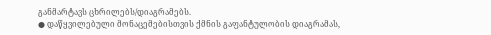განმარტავს ცხრილებს/დიაგრამებს.
● დაწყვილებული მონაცემებისთვის ქმნის გაფანტულობის დიაგრამას,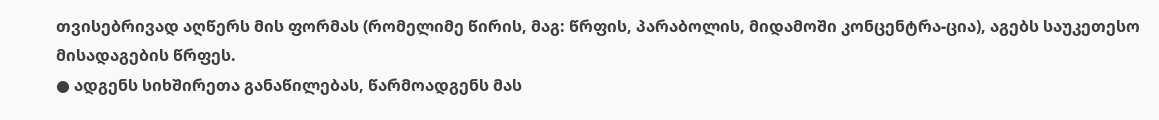თვისებრივად აღწერს მის ფორმას (რომელიმე წირის, მაგ: წრფის, პარაბოლის, მიდამოში კონცენტრა-ცია), აგებს საუკეთესო მისადაგების წრფეს.
● ადგენს სიხშირეთა განაწილებას, წარმოადგენს მას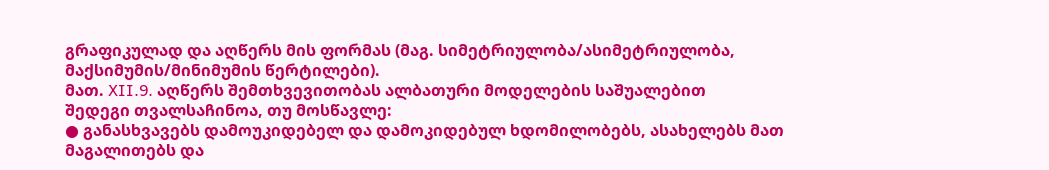გრაფიკულად და აღწერს მის ფორმას (მაგ. სიმეტრიულობა/ასიმეტრიულობა, მაქსიმუმის/მინიმუმის წერტილები).
მათ. XII.9. აღწერს შემთხვევითობას ალბათური მოდელების საშუალებით
შედეგი თვალსაჩინოა, თუ მოსწავლე:
● განასხვავებს დამოუკიდებელ და დამოკიდებულ ხდომილობებს, ასახელებს მათ მაგალითებს და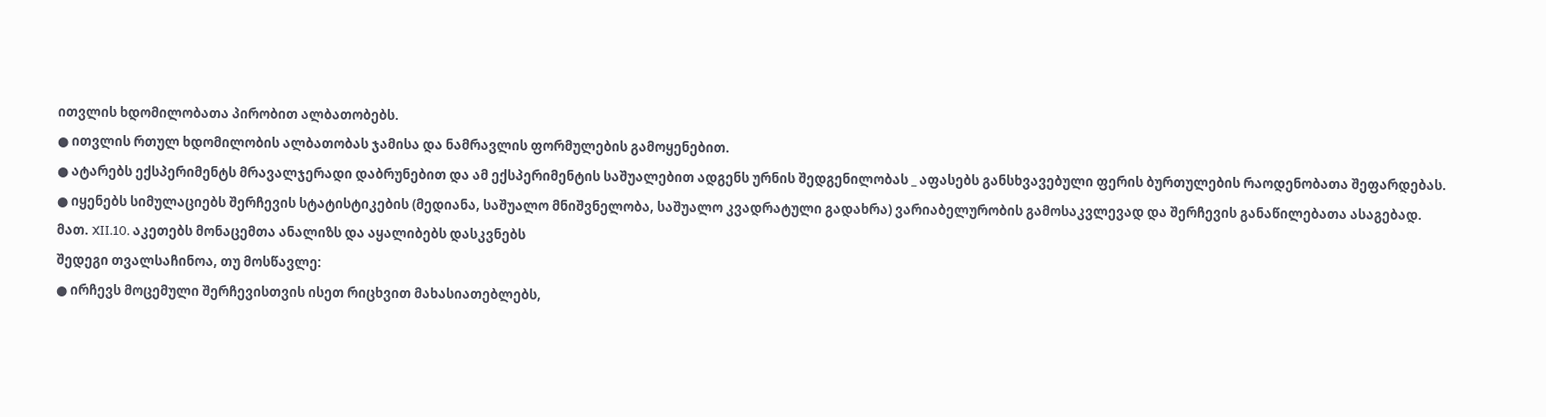ითვლის ხდომილობათა პირობით ალბათობებს.
● ითვლის რთულ ხდომილობის ალბათობას ჯამისა და ნამრავლის ფორმულების გამოყენებით.
● ატარებს ექსპერიმენტს მრავალჯერადი დაბრუნებით და ამ ექსპერიმენტის საშუალებით ადგენს ურნის შედგენილობას _ აფასებს განსხვავებული ფერის ბურთულების რაოდენობათა შეფარდებას.
● იყენებს სიმულაციებს შერჩევის სტატისტიკების (მედიანა, საშუალო მნიშვნელობა, საშუალო კვადრატული გადახრა) ვარიაბელურობის გამოსაკვლევად და შერჩევის განაწილებათა ასაგებად.
მათ. XII.10. აკეთებს მონაცემთა ანალიზს და აყალიბებს დასკვნებს
შედეგი თვალსაჩინოა, თუ მოსწავლე:
● ირჩევს მოცემული შერჩევისთვის ისეთ რიცხვით მახასიათებლებს,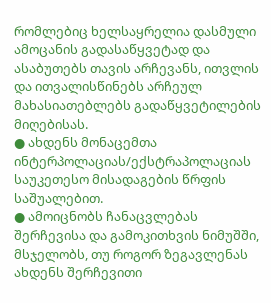რომლებიც ხელსაყრელია დასმული ამოცანის გადასაწყვეტად და ასაბუთებს თავის არჩევანს, ითვლის და ითვალისწინებს არჩეულ მახასიათებლებს გადაწყვეტილების მიღებისას.
● ახდენს მონაცემთა ინტერპოლაციას/ექსტრაპოლაციას საუკეთესო მისადაგების წრფის საშუალებით.
● ამოიცნობს ჩანაცვლებას შერჩევისა და გამოკითხვის ნიმუშში, მსჯელობს, თუ როგორ ზეგავლენას ახდენს შერჩევითი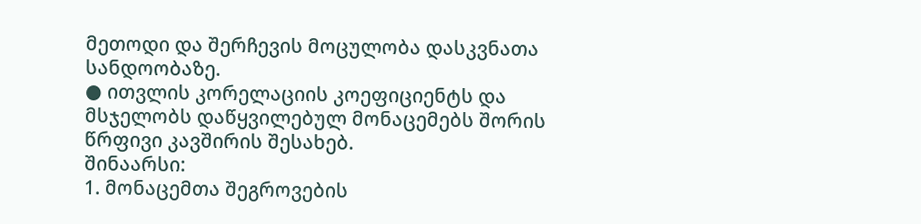მეთოდი და შერჩევის მოცულობა დასკვნათა სანდოობაზე.
● ითვლის კორელაციის კოეფიციენტს და მსჯელობს დაწყვილებულ მონაცემებს შორის წრფივი კავშირის შესახებ.
შინაარსი:
1. მონაცემთა შეგროვების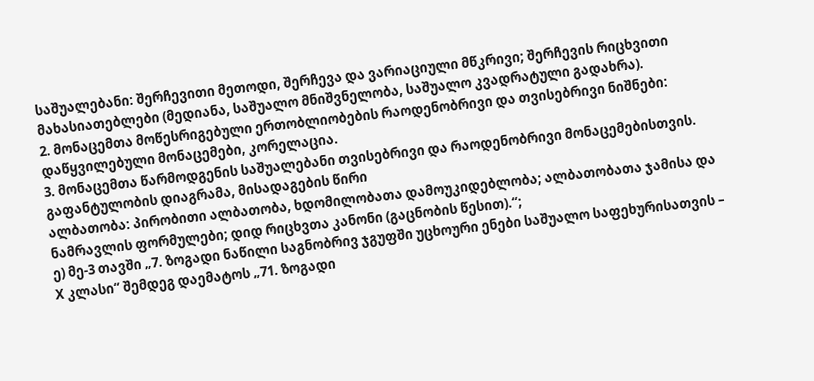საშუალებანი: შერჩევითი მეთოდი, შერჩევა და ვარიაციული მწკრივი; შერჩევის რიცხვითი მახასიათებლები (მედიანა, საშუალო მნიშვნელობა, საშუალო კვადრატული გადახრა).
2. მონაცემთა მოწესრიგებული ერთობლიობების რაოდენობრივი და თვისებრივი ნიშნები: დაწყვილებული მონაცემები, კორელაცია.
3. მონაცემთა წარმოდგენის საშუალებანი თვისებრივი და რაოდენობრივი მონაცემებისთვის. გაფანტულობის დიაგრამა, მისადაგების წირი
ალბათობა: პირობითი ალბათობა, ხდომილობათა დამოუკიდებლობა; ალბათობათა ჯამისა და ნამრავლის ფორმულები; დიდ რიცხვთა კანონი (გაცნობის წესით).“;
ე) მე-3 თავში „7. ზოგადი ნაწილი საგნობრივ ჯგუფში უცხოური ენები საშუალო საფეხურისათვის – X კლასი“ შემდეგ დაემატოს „71. ზოგადი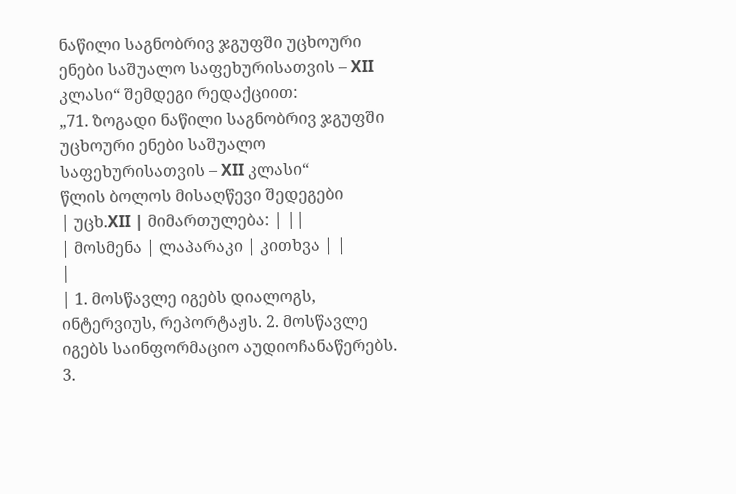ნაწილი საგნობრივ ჯგუფში უცხოური ენები საშუალო საფეხურისათვის – XII კლასი“ შემდეგი რედაქციით:
„71. ზოგადი ნაწილი საგნობრივ ჯგუფში უცხოური ენები საშუალო საფეხურისათვის – XII კლასი“
წლის ბოლოს მისაღწევი შედეგები
| უცხ.XII | მიმართულება: | ||
| მოსმენა | ლაპარაკი | კითხვა | |
|
| 1. მოსწავლე იგებს დიალოგს, ინტერვიუს, რეპორტაჟს. 2. მოსწავლე იგებს საინფორმაციო აუდიოჩანაწერებს. 3.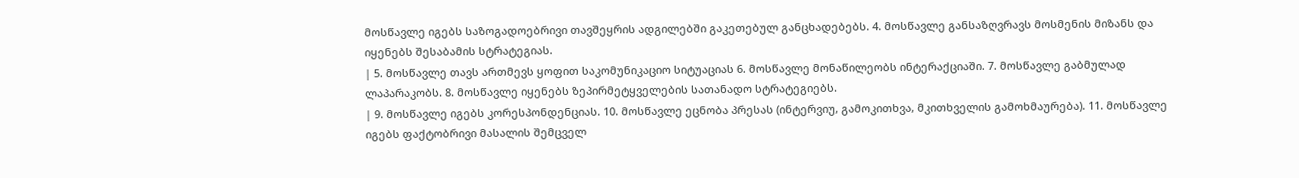მოსწავლე იგებს საზოგადოებრივი თავშეყრის ადგილებში გაკეთებულ განცხადებებს. 4. მოსწავლე განსაზღვრავს მოსმენის მიზანს და იყენებს შესაბამის სტრატეგიას.
| 5. მოსწავლე თავს ართმევს ყოფით საკომუნიკაციო სიტუაციას 6. მოსწავლე მონაწილეობს ინტერაქციაში. 7. მოსწავლე გაბმულად ლაპარაკობს. 8. მოსწავლე იყენებს ზეპირმეტყველების სათანადო სტრატეგიებს.
| 9. მოსწავლე იგებს კორესპონდენციას. 10. მოსწავლე ეცნობა პრესას (ინტერვიუ, გამოკითხვა, მკითხველის გამოხმაურება). 11. მოსწავლე იგებს ფაქტობრივი მასალის შემცველ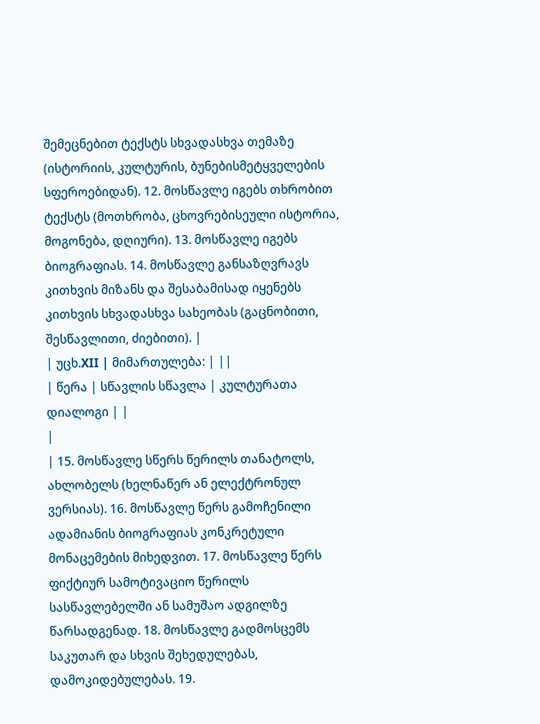შემეცნებით ტექსტს სხვადასხვა თემაზე (ისტორიის, კულტურის, ბუნებისმეტყველების სფეროებიდან). 12. მოსწავლე იგებს თხრობით ტექსტს (მოთხრობა, ცხოვრებისეული ისტორია, მოგონება, დღიური). 13. მოსწავლე იგებს ბიოგრაფიას. 14. მოსწავლე განსაზღვრავს კითხვის მიზანს და შესაბამისად იყენებს კითხვის სხვადასხვა სახეობას (გაცნობითი, შესწავლითი, ძიებითი). |
| უცხ.XII | მიმართულება: | ||
| წერა | სწავლის სწავლა | კულტურათა დიალოგი | |
|
| 15. მოსწავლე სწერს წერილს თანატოლს, ახლობელს (ხელნაწერ ან ელექტრონულ ვერსიას). 16. მოსწავლე წერს გამოჩენილი ადამიანის ბიოგრაფიას კონკრეტული მონაცემების მიხედვით. 17. მოსწავლე წერს ფიქტიურ სამოტივაციო წერილს სასწავლებელში ან სამუშაო ადგილზე წარსადგენად. 18. მოსწავლე გადმოსცემს საკუთარ და სხვის შეხედულებას, დამოკიდებულებას. 19.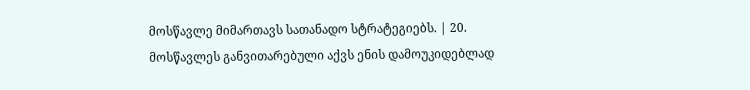მოსწავლე მიმართავს სათანადო სტრატეგიებს. | 20. მოსწავლეს განვითარებული აქვს ენის დამოუკიდებლად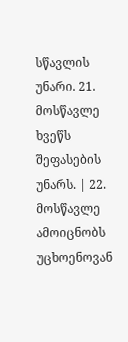სწავლის უნარი. 21. მოსწავლე ხვეწს შეფასების უნარს. | 22. მოსწავლე ამოიცნობს უცხოენოვან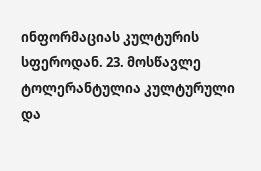ინფორმაციას კულტურის სფეროდან. 23. მოსწავლე ტოლერანტულია კულტურული და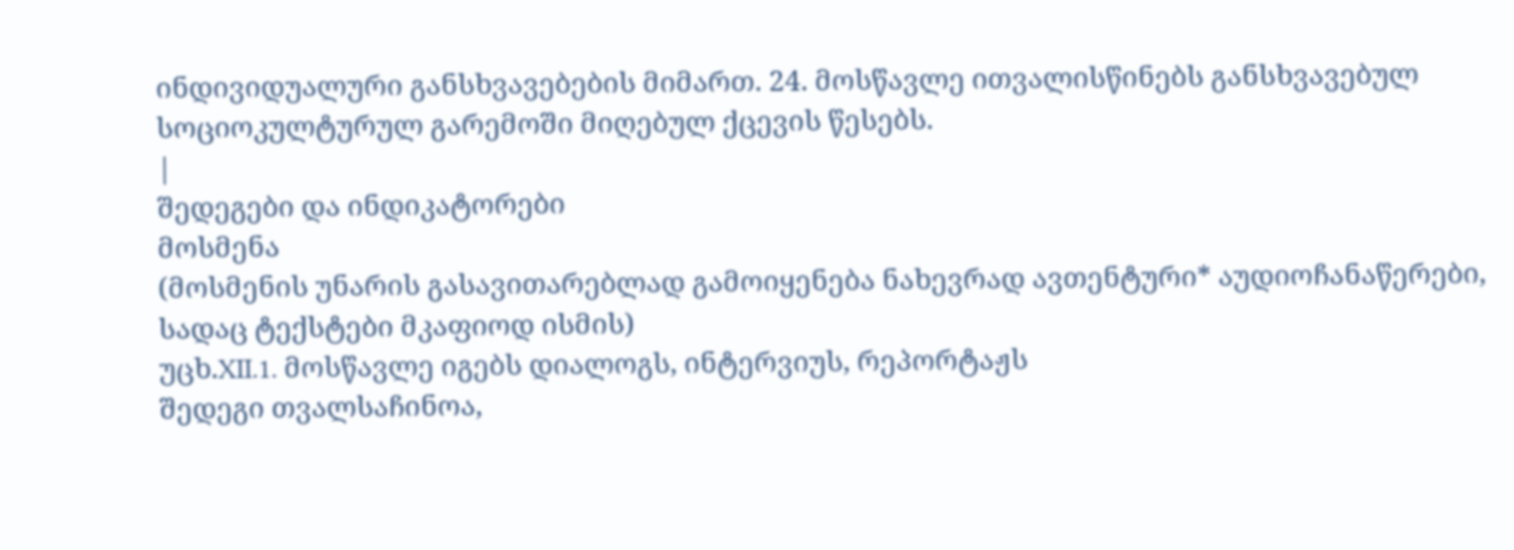ინდივიდუალური განსხვავებების მიმართ. 24. მოსწავლე ითვალისწინებს განსხვავებულ სოციოკულტურულ გარემოში მიღებულ ქცევის წესებს.
|
შედეგები და ინდიკატორები
მოსმენა
(მოსმენის უნარის გასავითარებლად გამოიყენება ნახევრად ავთენტური* აუდიოჩანაწერები, სადაც ტექსტები მკაფიოდ ისმის)
უცხ.XII.1. მოსწავლე იგებს დიალოგს, ინტერვიუს, რეპორტაჟს
შედეგი თვალსაჩინოა,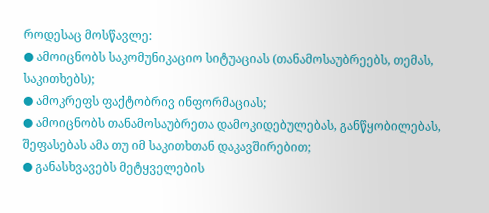როდესაც მოსწავლე:
● ამოიცნობს საკომუნიკაციო სიტუაციას (თანამოსაუბრეებს, თემას, საკითხებს);
● ამოკრეფს ფაქტობრივ ინფორმაციას;
● ამოიცნობს თანამოსაუბრეთა დამოკიდებულებას, განწყობილებას, შეფასებას ამა თუ იმ საკითხთან დაკავშირებით;
● განასხვავებს მეტყველების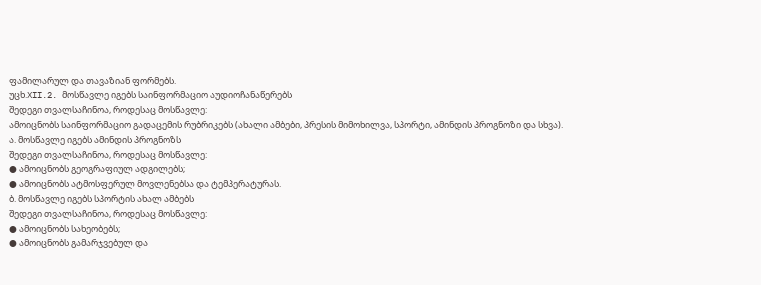ფამილარულ და თავაზიან ფორმებს.
უცხ.XII.2. მოსწავლე იგებს საინფორმაციო აუდიოჩანაწერებს
შედეგი თვალსაჩინოა, როდესაც მოსწავლე:
ამოიცნობს საინფორმაციო გადაცემის რუბრიკებს (ახალი ამბები, პრესის მიმოხილვა, სპორტი, ამინდის პროგნოზი და სხვა).
ა. მოსწავლე იგებს ამინდის პროგნოზს
შედეგი თვალსაჩინოა, როდესაც მოსწავლე:
● ამოიცნობს გეოგრაფიულ ადგილებს;
● ამოიცნობს ატმოსფერულ მოვლენებსა და ტემპერატურას.
ბ. მოსწავლე იგებს სპორტის ახალ ამბებს
შედეგი თვალსაჩინოა, როდესაც მოსწავლე:
● ამოიცნობს სახეობებს;
● ამოიცნობს გამარჯვებულ და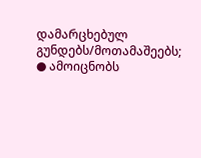დამარცხებულ გუნდებს/მოთამაშეებს;
● ამოიცნობს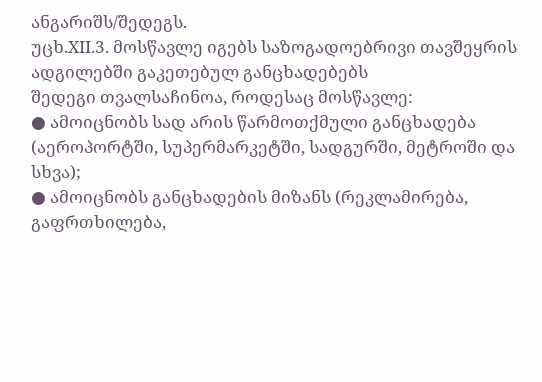ანგარიშს/შედეგს.
უცხ.XII.3. მოსწავლე იგებს საზოგადოებრივი თავშეყრის ადგილებში გაკეთებულ განცხადებებს
შედეგი თვალსაჩინოა, როდესაც მოსწავლე:
● ამოიცნობს სად არის წარმოთქმული განცხადება (აეროპორტში, სუპერმარკეტში, სადგურში, მეტროში და სხვა);
● ამოიცნობს განცხადების მიზანს (რეკლამირება, გაფრთხილება,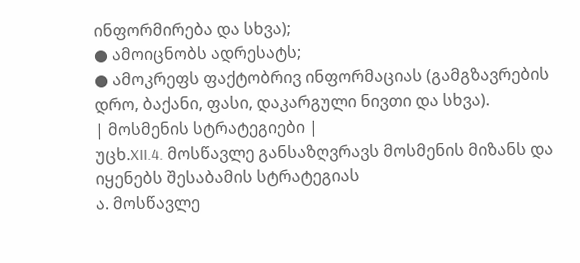ინფორმირება და სხვა);
● ამოიცნობს ადრესატს;
● ამოკრეფს ფაქტობრივ ინფორმაციას (გამგზავრების დრო, ბაქანი, ფასი, დაკარგული ნივთი და სხვა).
| მოსმენის სტრატეგიები |
უცხ.XII.4. მოსწავლე განსაზღვრავს მოსმენის მიზანს და იყენებს შესაბამის სტრატეგიას
ა. მოსწავლე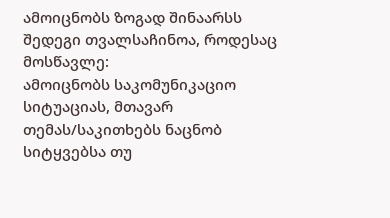ამოიცნობს ზოგად შინაარსს
შედეგი თვალსაჩინოა, როდესაც მოსწავლე:
ამოიცნობს საკომუნიკაციო სიტუაციას, მთავარ თემას/საკითხებს ნაცნობ სიტყვებსა თუ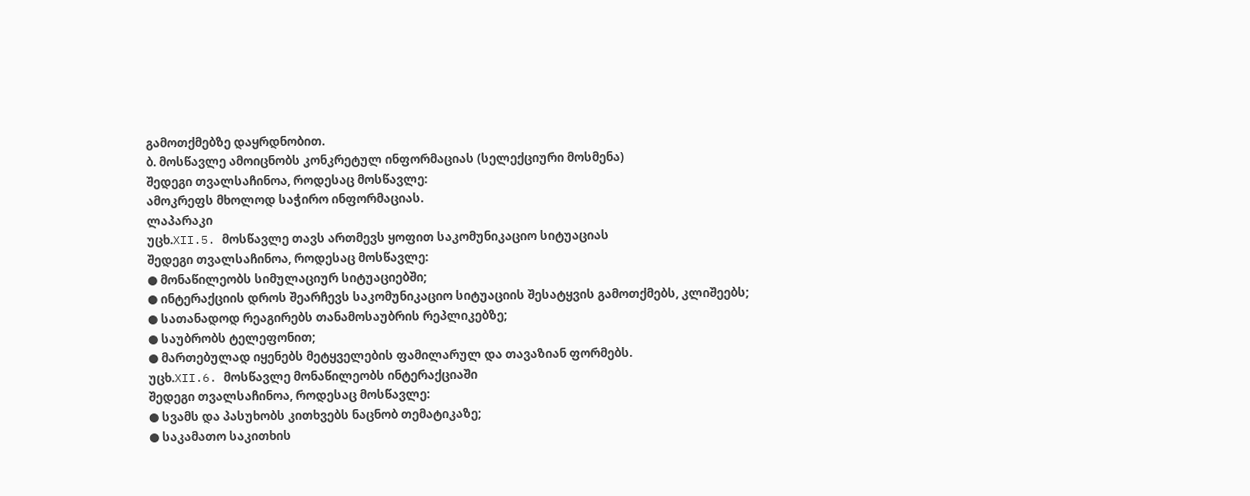გამოთქმებზე დაყრდნობით.
ბ. მოსწავლე ამოიცნობს კონკრეტულ ინფორმაციას (სელექციური მოსმენა)
შედეგი თვალსაჩინოა, როდესაც მოსწავლე:
ამოკრეფს მხოლოდ საჭირო ინფორმაციას.
ლაპარაკი
უცხ.XII.5. მოსწავლე თავს ართმევს ყოფით საკომუნიკაციო სიტუაციას
შედეგი თვალსაჩინოა, როდესაც მოსწავლე:
● მონაწილეობს სიმულაციურ სიტუაციებში;
● ინტერაქციის დროს შეარჩევს საკომუნიკაციო სიტუაციის შესატყვის გამოთქმებს, კლიშეებს;
● სათანადოდ რეაგირებს თანამოსაუბრის რეპლიკებზე;
● საუბრობს ტელეფონით;
● მართებულად იყენებს მეტყველების ფამილარულ და თავაზიან ფორმებს.
უცხ.XII.6. მოსწავლე მონაწილეობს ინტერაქციაში
შედეგი თვალსაჩინოა, როდესაც მოსწავლე:
● სვამს და პასუხობს კითხვებს ნაცნობ თემატიკაზე;
● საკამათო საკითხის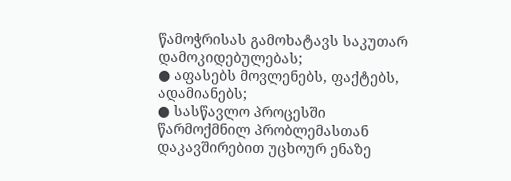წამოჭრისას გამოხატავს საკუთარ დამოკიდებულებას;
● აფასებს მოვლენებს, ფაქტებს, ადამიანებს;
● სასწავლო პროცესში წარმოქმნილ პრობლემასთან დაკავშირებით უცხოურ ენაზე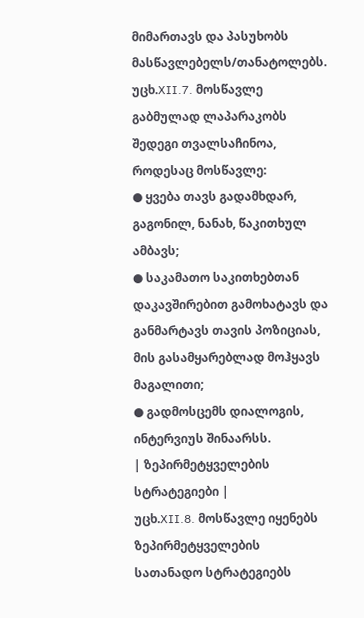მიმართავს და პასუხობს მასწავლებელს/თანატოლებს.
უცხ.XII.7. მოსწავლე გაბმულად ლაპარაკობს
შედეგი თვალსაჩინოა, როდესაც მოსწავლე:
● ყვება თავს გადამხდარ, გაგონილ, ნანახ, წაკითხულ ამბავს;
● საკამათო საკითხებთან დაკავშირებით გამოხატავს და განმარტავს თავის პოზიციას, მის გასამყარებლად მოჰყავს მაგალითი;
● გადმოსცემს დიალოგის, ინტერვიუს შინაარსს.
| ზეპირმეტყველების სტრატეგიები |
უცხ.XII.8. მოსწავლე იყენებს ზეპირმეტყველების სათანადო სტრატეგიებს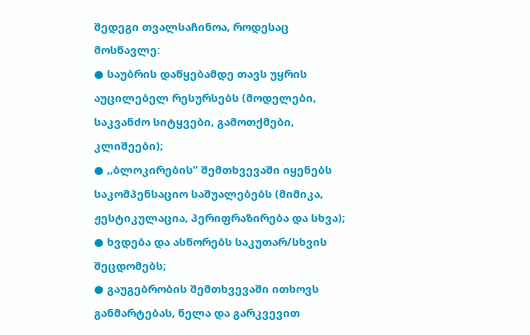შედეგი თვალსაჩინოა, როდესაც მოსწავლე:
● საუბრის დაწყებამდე თავს უყრის აუცილებელ რესურსებს (მოდელები, საკვანძო სიტყვები, გამოთქმები, კლიშეები);
● ,,ბლოკირების” შემთხვევაში იყენებს საკომპენსაციო საშუალებებს (მიმიკა, ჟესტიკულაცია, პერიფრაზირება და სხვა);
● ხვდება და ასწორებს საკუთარ/სხვის შეცდომებს;
● გაუგებრობის შემთხვევაში ითხოვს განმარტებას, ნელა და გარკვევით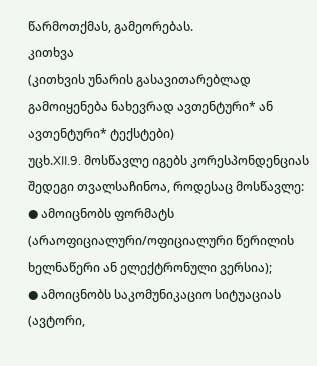წარმოთქმას, გამეორებას.
კითხვა
(კითხვის უნარის გასავითარებლად გამოიყენება ნახევრად ავთენტური* ან ავთენტური* ტექსტები)
უცხ.XII.9. მოსწავლე იგებს კორესპონდენციას
შედეგი თვალსაჩინოა, როდესაც მოსწავლე:
● ამოიცნობს ფორმატს (არაოფიციალური/ოფიციალური წერილის ხელნაწერი ან ელექტრონული ვერსია);
● ამოიცნობს საკომუნიკაციო სიტუაციას (ავტორი,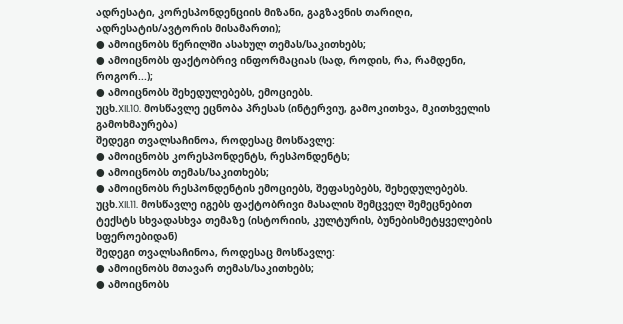ადრესატი, კორესპონდენციის მიზანი, გაგზავნის თარიღი, ადრესატის/ავტორის მისამართი);
● ამოიცნობს წერილში ასახულ თემას/საკითხებს;
● ამოიცნობს ფაქტობრივ ინფორმაციას (სად, როდის, რა, რამდენი, როგორ...);
● ამოიცნობს შეხედულებებს, ემოციებს.
უცხ.XII.10. მოსწავლე ეცნობა პრესას (ინტერვიუ, გამოკითხვა, მკითხველის გამოხმაურება)
შედეგი თვალსაჩინოა, როდესაც მოსწავლე:
● ამოიცნობს კორესპონდენტს, რესპონდენტს;
● ამოიცნობს თემას/საკითხებს;
● ამოიცნობს რესპონდენტის ემოციებს, შეფასებებს, შეხედულებებს.
უცხ.XII.11. მოსწავლე იგებს ფაქტობრივი მასალის შემცველ შემეცნებით ტექსტს სხვადასხვა თემაზე (ისტორიის, კულტურის, ბუნებისმეტყველების სფეროებიდან)
შედეგი თვალსაჩინოა, როდესაც მოსწავლე:
● ამოიცნობს მთავარ თემას/საკითხებს;
● ამოიცნობს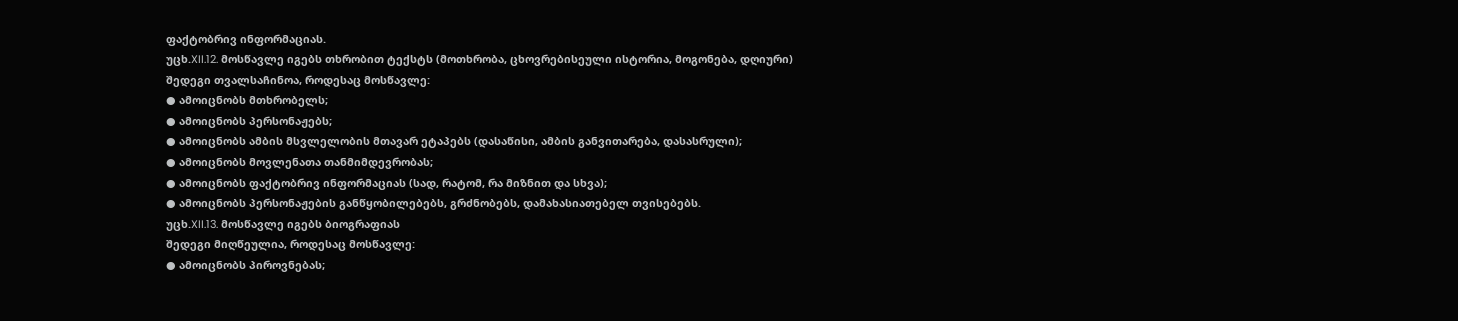ფაქტობრივ ინფორმაციას.
უცხ.XII.12. მოსწავლე იგებს თხრობით ტექსტს (მოთხრობა, ცხოვრებისეული ისტორია, მოგონება, დღიური)
შედეგი თვალსაჩინოა, როდესაც მოსწავლე:
● ამოიცნობს მთხრობელს;
● ამოიცნობს პერსონაჟებს;
● ამოიცნობს ამბის მსვლელობის მთავარ ეტაპებს (დასაწისი, ამბის განვითარება, დასასრული);
● ამოიცნობს მოვლენათა თანმიმდევრობას;
● ამოიცნობს ფაქტობრივ ინფორმაციას (სად, რატომ, რა მიზნით და სხვა);
● ამოიცნობს პერსონაჟების განწყობილებებს, გრძნობებს, დამახასიათებელ თვისებებს.
უცხ.XII.13. მოსწავლე იგებს ბიოგრაფიას
შედეგი მიღწეულია, როდესაც მოსწავლე:
● ამოიცნობს პიროვნებას;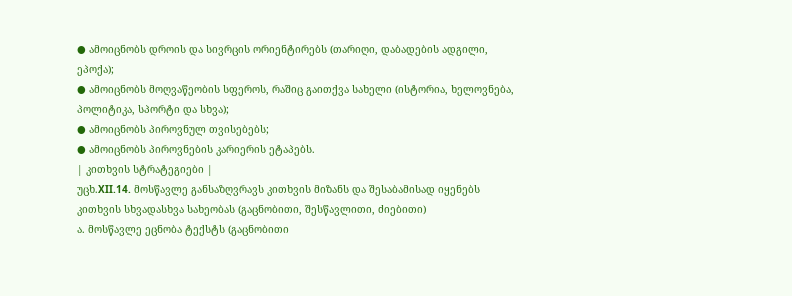● ამოიცნობს დროის და სივრცის ორიენტირებს (თარიღი, დაბადების ადგილი, ეპოქა);
● ამოიცნობს მოღვაწეობის სფეროს, რაშიც გაითქვა სახელი (ისტორია, ხელოვნება, პოლიტიკა, სპორტი და სხვა);
● ამოიცნობს პიროვნულ თვისებებს;
● ამოიცნობს პიროვნების კარიერის ეტაპებს.
| კითხვის სტრატეგიები |
უცხ.XII.14. მოსწავლე განსაზღვრავს კითხვის მიზანს და შესაბამისად იყენებს კითხვის სხვადასხვა სახეობას (გაცნობითი, შესწავლითი, ძიებითი)
ა. მოსწავლე ეცნობა ტექსტს (გაცნობითი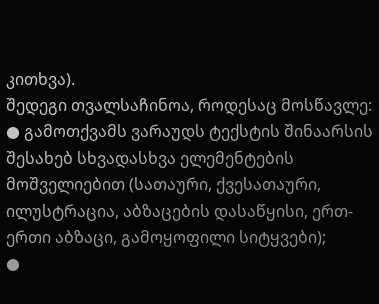კითხვა).
შედეგი თვალსაჩინოა, როდესაც მოსწავლე:
● გამოთქვამს ვარაუდს ტექსტის შინაარსის შესახებ სხვადასხვა ელემენტების მოშველიებით (სათაური, ქვესათაური, ილუსტრაცია, აბზაცების დასაწყისი, ერთ-ერთი აბზაცი, გამოყოფილი სიტყვები);
●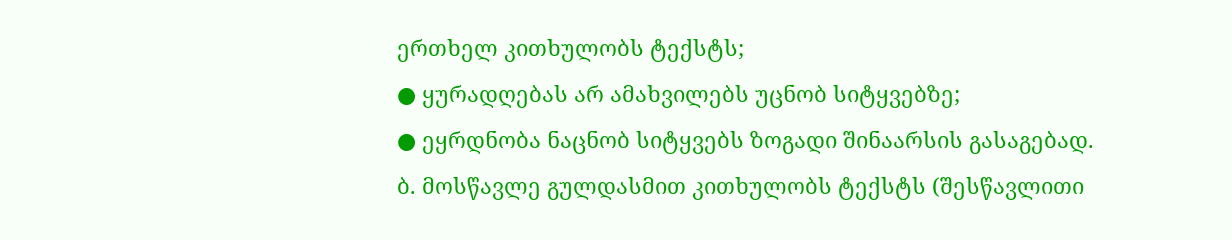ერთხელ კითხულობს ტექსტს;
● ყურადღებას არ ამახვილებს უცნობ სიტყვებზე;
● ეყრდნობა ნაცნობ სიტყვებს ზოგადი შინაარსის გასაგებად.
ბ. მოსწავლე გულდასმით კითხულობს ტექსტს (შესწავლითი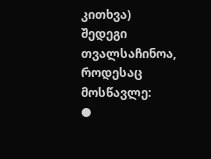კითხვა)
შედეგი თვალსაჩინოა, როდესაც მოსწავლე:
●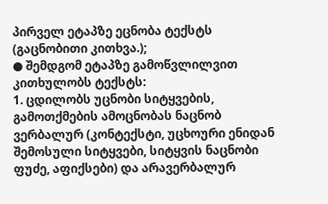პირველ ეტაპზე ეცნობა ტექსტს (გაცნობითი კითხვა.);
● შემდგომ ეტაპზე გამოწვლილვით კითხულობს ტექსტს:
1. ცდილობს უცნობი სიტყვების, გამოთქმების ამოცნობას ნაცნობ ვერბალურ (კონტექსტი, უცხოური ენიდან შემოსული სიტყვები, სიტყვის ნაცნობი ფუძე, აფიქსები) და არავერბალურ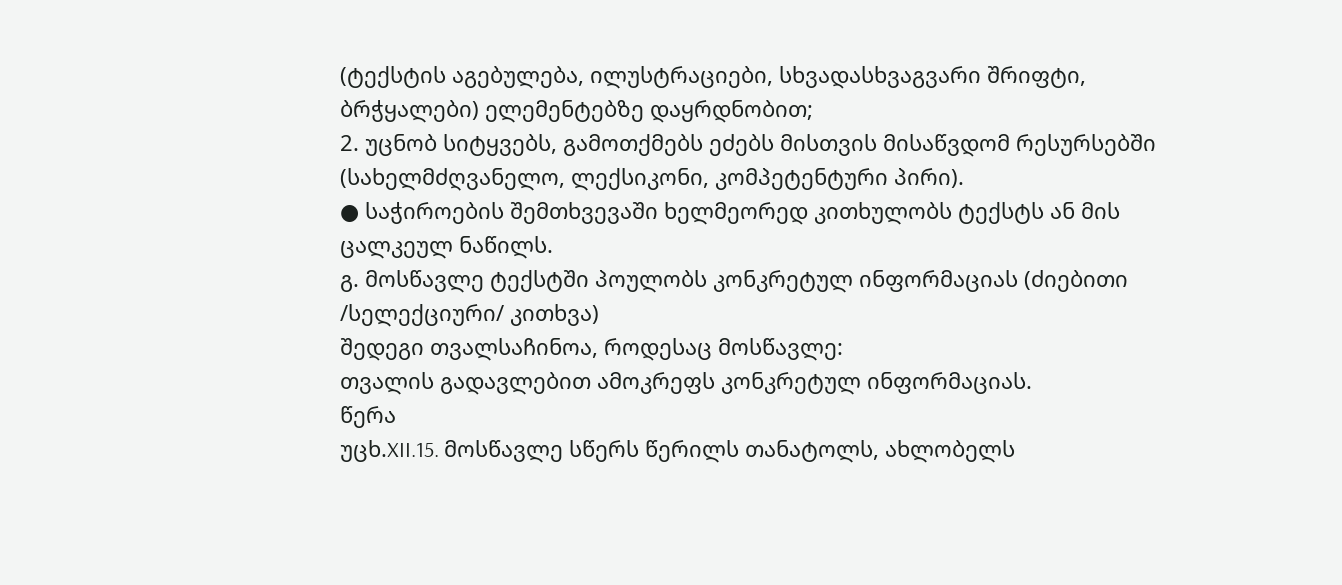(ტექსტის აგებულება, ილუსტრაციები, სხვადასხვაგვარი შრიფტი, ბრჭყალები) ელემენტებზე დაყრდნობით;
2. უცნობ სიტყვებს, გამოთქმებს ეძებს მისთვის მისაწვდომ რესურსებში (სახელმძღვანელო, ლექსიკონი, კომპეტენტური პირი).
● საჭიროების შემთხვევაში ხელმეორედ კითხულობს ტექსტს ან მის ცალკეულ ნაწილს.
გ. მოსწავლე ტექსტში პოულობს კონკრეტულ ინფორმაციას (ძიებითი /სელექციური/ კითხვა)
შედეგი თვალსაჩინოა, როდესაც მოსწავლე:
თვალის გადავლებით ამოკრეფს კონკრეტულ ინფორმაციას.
წერა
უცხ.XII.15. მოსწავლე სწერს წერილს თანატოლს, ახლობელს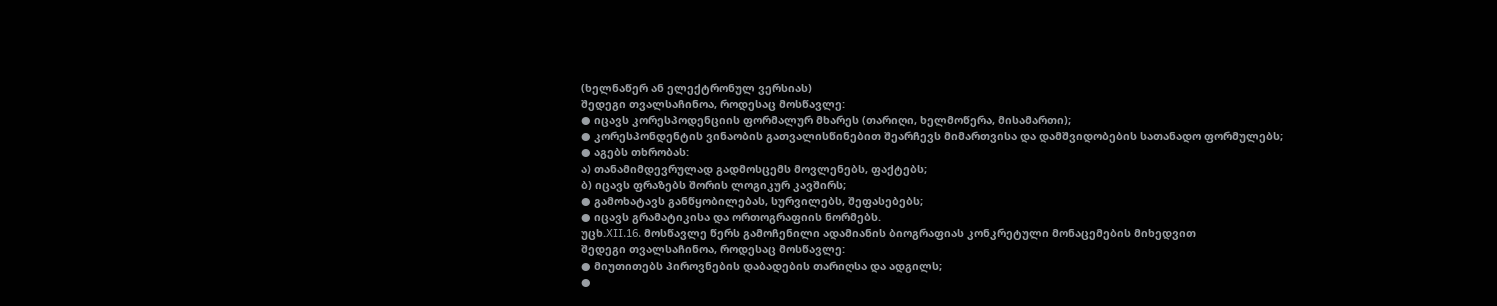(ხელნაწერ ან ელექტრონულ ვერსიას)
შედეგი თვალსაჩინოა, როდესაც მოსწავლე:
● იცავს კორესპოდენციის ფორმალურ მხარეს (თარიღი, ხელმოწერა, მისამართი);
● კორესპონდენტის ვინაობის გათვალისწინებით შეარჩევს მიმართვისა და დამშვიდობების სათანადო ფორმულებს;
● აგებს თხრობას:
ა) თანამიმდევრულად გადმოსცემს მოვლენებს, ფაქტებს;
ბ) იცავს ფრაზებს შორის ლოგიკურ კავშირს;
● გამოხატავს განწყობილებას, სურვილებს, შეფასებებს;
● იცავს გრამატიკისა და ორთოგრაფიის ნორმებს.
უცხ.XII.16. მოსწავლე წერს გამოჩენილი ადამიანის ბიოგრაფიას კონკრეტული მონაცემების მიხედვით
შედეგი თვალსაჩინოა, როდესაც მოსწავლე:
● მიუთითებს პიროვნების დაბადების თარიღსა და ადგილს;
●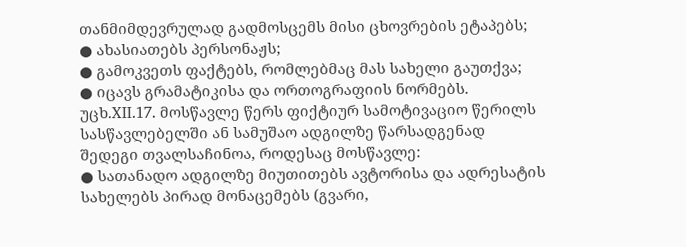თანმიმდევრულად გადმოსცემს მისი ცხოვრების ეტაპებს;
● ახასიათებს პერსონაჟს;
● გამოკვეთს ფაქტებს, რომლებმაც მას სახელი გაუთქვა;
● იცავს გრამატიკისა და ორთოგრაფიის ნორმებს.
უცხ.XII.17. მოსწავლე წერს ფიქტიურ სამოტივაციო წერილს სასწავლებელში ან სამუშაო ადგილზე წარსადგენად
შედეგი თვალსაჩინოა, როდესაც მოსწავლე:
● სათანადო ადგილზე მიუთითებს ავტორისა და ადრესატის სახელებს პირად მონაცემებს (გვარი,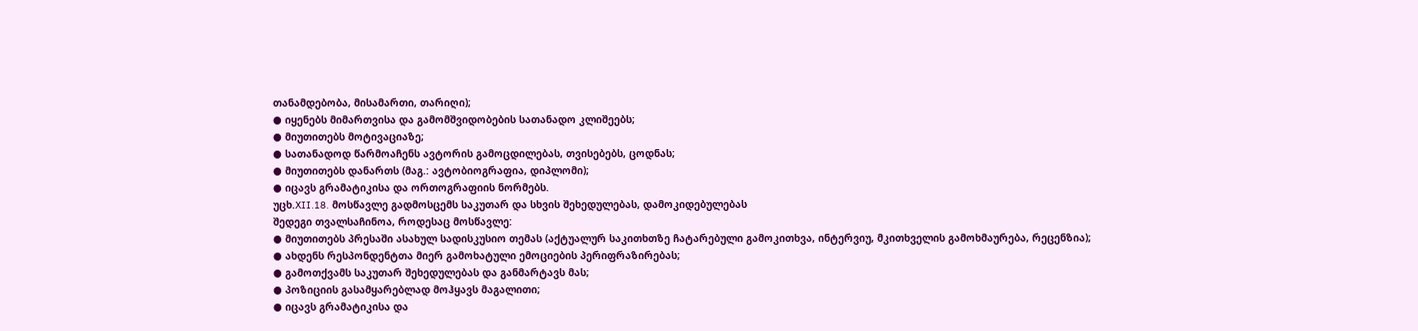თანამდებობა, მისამართი, თარიღი);
● იყენებს მიმართვისა და გამომშვიდობების სათანადო კლიშეებს;
● მიუთითებს მოტივაციაზე;
● სათანადოდ წარმოაჩენს ავტორის გამოცდილებას, თვისებებს, ცოდნას;
● მიუთითებს დანართს (მაგ.: ავტობიოგრაფია, დიპლომი);
● იცავს გრამატიკისა და ორთოგრაფიის ნორმებს.
უცხ.XII.18. მოსწავლე გადმოსცემს საკუთარ და სხვის შეხედულებას, დამოკიდებულებას
შედეგი თვალსაჩინოა, როდესაც მოსწავლე:
● მიუთითებს პრესაში ასახულ სადისკუსიო თემას (აქტუალურ საკითხთზე ჩატარებული გამოკითხვა, ინტერვიუ, მკითხველის გამოხმაურება, რეცენზია);
● ახდენს რესპონდენტთა მიერ გამოხატული ემოციების პერიფრაზირებას;
● გამოთქვამს საკუთარ შეხედულებას და განმარტავს მას;
● პოზიციის გასამყარებლად მოჰყავს მაგალითი;
● იცავს გრამატიკისა და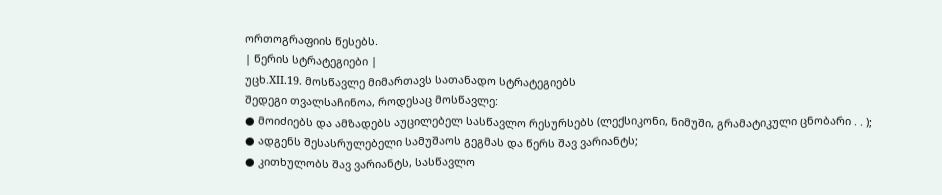ორთოგრაფიის წესებს.
| წერის სტრატეგიები |
უცხ.XII.19. მოსწავლე მიმართავს სათანადო სტრატეგიებს
შედეგი თვალსაჩინოა, როდესაც მოსწავლე:
● მოიძიებს და ამზადებს აუცილებელ სასწავლო რესურსებს (ლექსიკონი, ნიმუში, გრამატიკული ცნობარი . . );
● ადგენს შესასრულებელი სამუშაოს გეგმას და წერს შავ ვარიანტს;
● კითხულობს შავ ვარიანტს, სასწავლო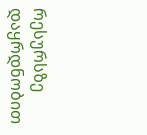რესურსზე დაყრდნობით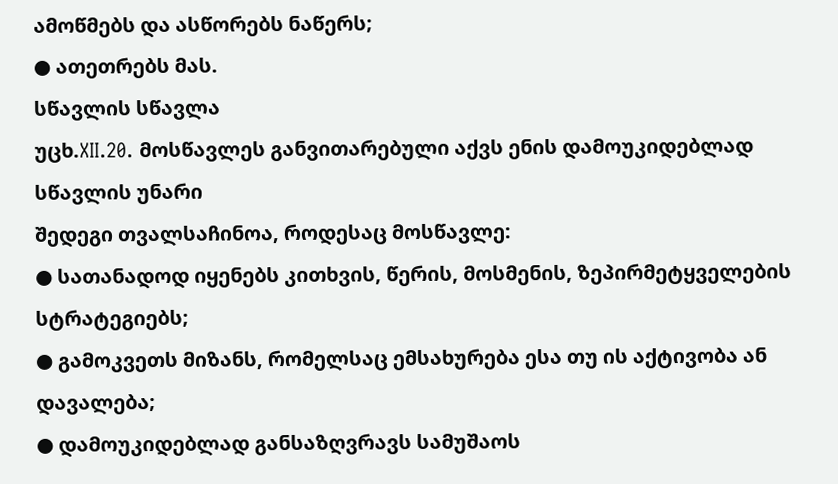ამოწმებს და ასწორებს ნაწერს;
● ათეთრებს მას.
სწავლის სწავლა
უცხ.XII.20. მოსწავლეს განვითარებული აქვს ენის დამოუკიდებლად სწავლის უნარი
შედეგი თვალსაჩინოა, როდესაც მოსწავლე:
● სათანადოდ იყენებს კითხვის, წერის, მოსმენის, ზეპირმეტყველების სტრატეგიებს;
● გამოკვეთს მიზანს, რომელსაც ემსახურება ესა თუ ის აქტივობა ან დავალება;
● დამოუკიდებლად განსაზღვრავს სამუშაოს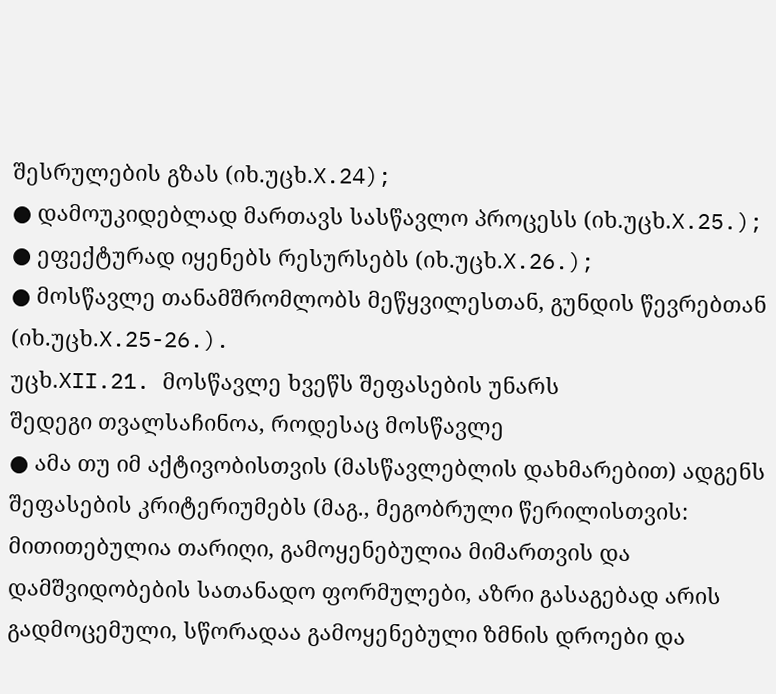შესრულების გზას (იხ.უცხ.X.24);
● დამოუკიდებლად მართავს სასწავლო პროცესს (იხ.უცხ.X.25.);
● ეფექტურად იყენებს რესურსებს (იხ.უცხ.X.26.);
● მოსწავლე თანამშრომლობს მეწყვილესთან, გუნდის წევრებთან (იხ.უცხ.X.25-26.).
უცხ.XII.21. მოსწავლე ხვეწს შეფასების უნარს
შედეგი თვალსაჩინოა, როდესაც მოსწავლე
● ამა თუ იმ აქტივობისთვის (მასწავლებლის დახმარებით) ადგენს შეფასების კრიტერიუმებს (მაგ., მეგობრული წერილისთვის: მითითებულია თარიღი, გამოყენებულია მიმართვის და დამშვიდობების სათანადო ფორმულები, აზრი გასაგებად არის გადმოცემული, სწორადაა გამოყენებული ზმნის დროები და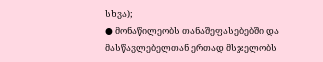სხვა);
● მონაწილეობს თანაშეფასებებში და მასწავლებელთან ერთად მსჯელობს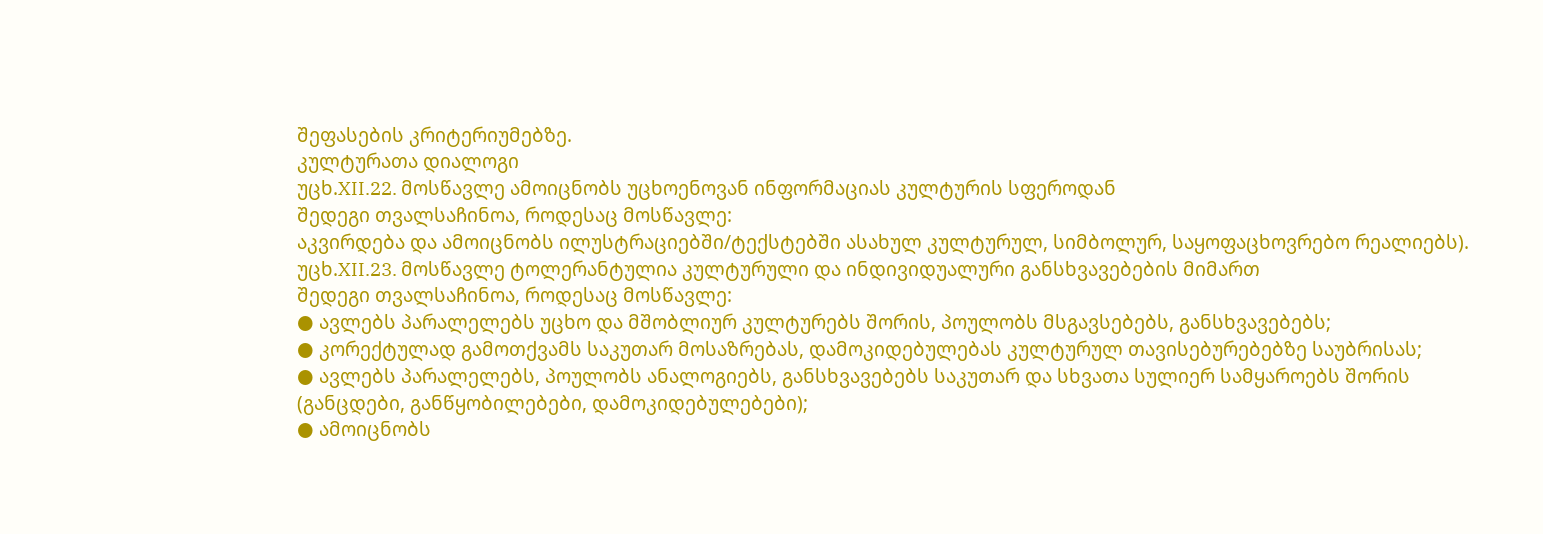შეფასების კრიტერიუმებზე.
კულტურათა დიალოგი
უცხ.XII.22. მოსწავლე ამოიცნობს უცხოენოვან ინფორმაციას კულტურის სფეროდან
შედეგი თვალსაჩინოა, როდესაც მოსწავლე:
აკვირდება და ამოიცნობს ილუსტრაციებში/ტექსტებში ასახულ კულტურულ, სიმბოლურ, საყოფაცხოვრებო რეალიებს).
უცხ.XII.23. მოსწავლე ტოლერანტულია კულტურული და ინდივიდუალური განსხვავებების მიმართ
შედეგი თვალსაჩინოა, როდესაც მოსწავლე:
● ავლებს პარალელებს უცხო და მშობლიურ კულტურებს შორის, პოულობს მსგავსებებს, განსხვავებებს;
● კორექტულად გამოთქვამს საკუთარ მოსაზრებას, დამოკიდებულებას კულტურულ თავისებურებებზე საუბრისას;
● ავლებს პარალელებს, პოულობს ანალოგიებს, განსხვავებებს საკუთარ და სხვათა სულიერ სამყაროებს შორის (განცდები, განწყობილებები, დამოკიდებულებები);
● ამოიცნობს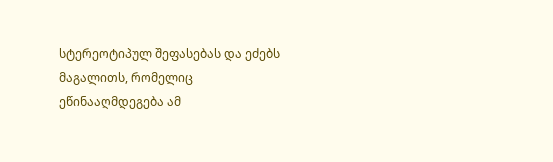სტერეოტიპულ შეფასებას და ეძებს მაგალითს, რომელიც ეწინააღმდეგება ამ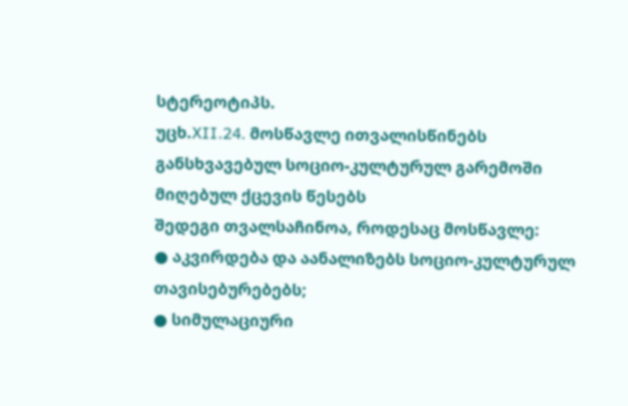სტერეოტიპს.
უცხ.XII.24. მოსწავლე ითვალისწინებს განსხვავებულ სოციო-კულტურულ გარემოში მიღებულ ქცევის წესებს
შედეგი თვალსაჩინოა, როდესაც მოსწავლე:
● აკვირდება და აანალიზებს სოციო-კულტურულ თავისებურებებს;
● სიმულაციური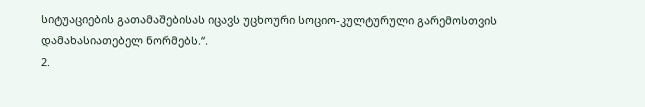სიტუაციების გათამაშებისას იცავს უცხოური სოციო-კულტურული გარემოსთვის დამახასიათებელ ნორმებს.“.
2.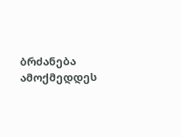ბრძანება ამოქმედდეს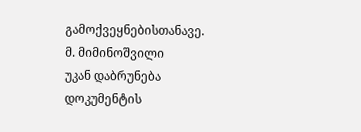გამოქვეყნებისთანავე.
მ. მიმინოშვილი
უკან დაბრუნება
დოკუმენტის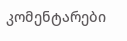კომენტარები